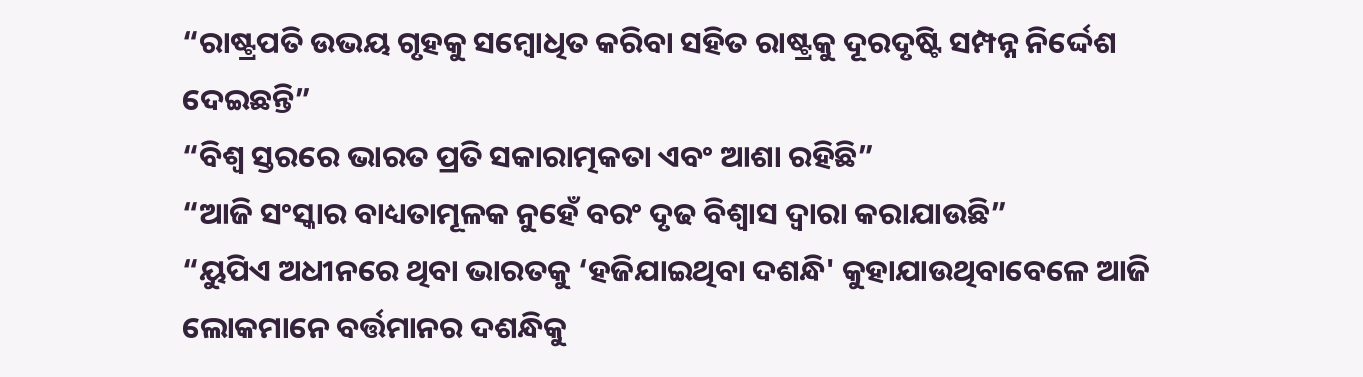“ରାଷ୍ଟ୍ରପତି ଉଭୟ ଗୃହକୁ ସମ୍ବୋଧିତ କରିବା ସହିତ ରାଷ୍ଟ୍ରକୁ ଦୂରଦୃଷ୍ଟି ସମ୍ପନ୍ନ ନିର୍ଦ୍ଦେଶ ଦେଇଛନ୍ତି”
“ବିଶ୍ୱ ସ୍ତରରେ ଭାରତ ପ୍ରତି ସକାରାତ୍ମକତା ଏବଂ ଆଶା ରହିଛି”
“ଆଜି ସଂସ୍କାର ବାଧ୍ୟତାମୂଳକ ନୁହେଁ ବରଂ ଦୃଢ ବିଶ୍ୱାସ ଦ୍ୱାରା କରାଯାଉଛି”
“ୟୁପିଏ ଅଧୀନରେ ଥିବା ଭାରତକୁ ‘ହଜିଯାଇଥିବା ଦଶନ୍ଧି' କୁହାଯାଉଥିବାବେଳେ ଆଜି ଲୋକମାନେ ବର୍ତ୍ତମାନର ଦଶନ୍ଧିକୁ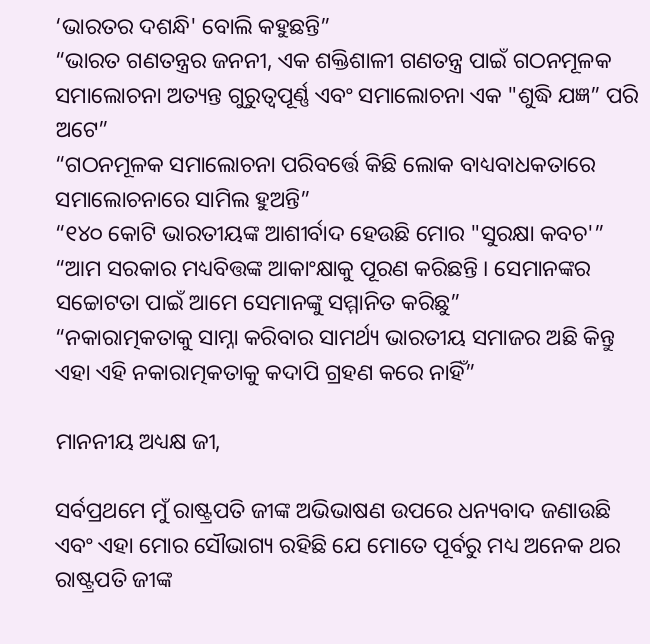‘ଭାରତର ଦଶନ୍ଧି' ବୋଲି କହୁଛନ୍ତି”
“ଭାରତ ଗଣତନ୍ତ୍ରର ଜନନୀ, ଏକ ଶକ୍ତିଶାଳୀ ଗଣତନ୍ତ୍ର ପାଇଁ ଗଠନମୂଳକ ସମାଲୋଚନା ଅତ୍ୟନ୍ତ ଗୁରୁତ୍ୱପୂର୍ଣ୍ଣ ଏବଂ ସମାଲୋଚନା ଏକ "ଶୁଦ୍ଧି ଯଜ୍ଞ” ପରି ଅଟେ”
“ଗଠନମୂଳକ ସମାଲୋଚନା ପରିବର୍ତ୍ତେ କିଛି ଲୋକ ବାଧ୍ୟବାଧକତାରେ ସମାଲୋଚନାରେ ସାମିଲ ହୁଅନ୍ତି”
“୧୪୦ କୋଟି ଭାରତୀୟଙ୍କ ଆଶୀର୍ବାଦ ହେଉଛି ମୋର "ସୁରକ୍ଷା କବଚ'”
“ଆମ ସରକାର ମଧ୍ୟବିତ୍ତଙ୍କ ଆକାଂକ୍ଷାକୁ ପୂରଣ କରିଛନ୍ତି । ସେମାନଙ୍କର ସଚ୍ଚୋଟତା ପାଇଁ ଆମେ ସେମାନଙ୍କୁ ସମ୍ମାନିତ କରିଛୁ”
“ନକାରାତ୍ମକତାକୁ ସାମ୍ନା କରିବାର ସାମର୍ଥ୍ୟ ଭାରତୀୟ ସମାଜର ଅଛି କିନ୍ତୁ ଏହା ଏହି ନକାରାତ୍ମକତାକୁ କଦାପି ଗ୍ରହଣ କରେ ନାହିଁ”

ମାନନୀୟ ଅଧ୍ୟକ୍ଷ ଜୀ,

ସର୍ବପ୍ରଥମେ ମୁଁ ରାଷ୍ଟ୍ରପତି ଜୀଙ୍କ ଅଭିଭାଷଣ ଉପରେ ଧନ୍ୟବାଦ ଜଣାଉଛି ଏବଂ ଏହା ମୋର ସୌଭାଗ୍ୟ ରହିଛି ଯେ ମୋତେ ପୂର୍ବରୁ ମଧ୍ୟ ଅନେକ ଥର ରାଷ୍ଟ୍ରପତି ଜୀଙ୍କ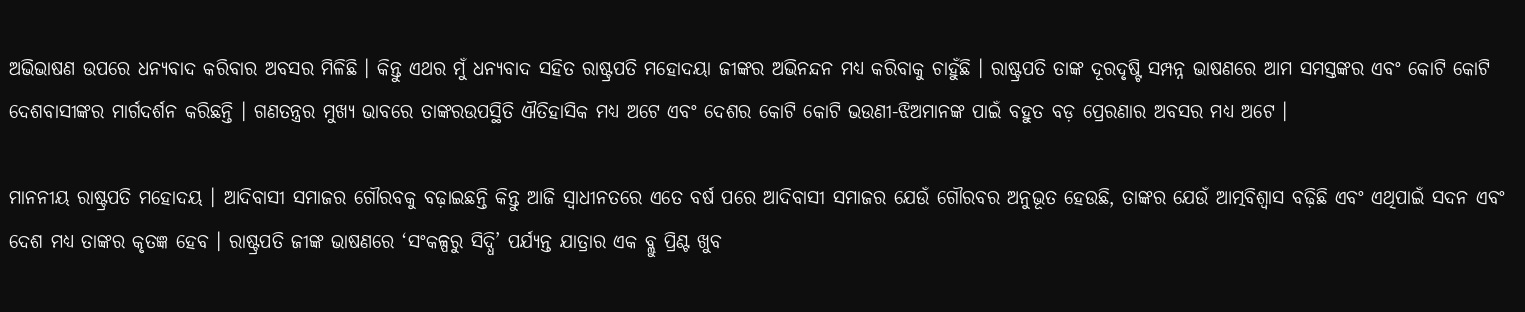ଅଭିଭାଷଣ ଉପରେ ଧନ୍ୟବାଦ କରିବାର ଅବସର ମିଳିଛି । କିନ୍ତୁ ଏଥର ମୁଁ ଧନ୍ୟବାଦ ସହିତ ରାଷ୍ଟ୍ରପତି ମହୋଦୟା ଜୀଙ୍କର ଅଭିନନ୍ଦନ ମଧ୍ୟ କରିବାକୁ ଚାହୁଁଛି । ରାଷ୍ଟ୍ରପତି ତାଙ୍କ ଦୂରଦୃଷ୍ଟି ସମ୍ପନ୍ନ ଭାଷଣରେ ଆମ ସମସ୍ତଙ୍କର ଏବଂ କୋଟି କୋଟି ଦେଶବାସୀଙ୍କର ମାର୍ଗଦର୍ଶନ କରିଛନ୍ତି । ଗଣତନ୍ତ୍ରର ମୁଖ୍ୟ ଭାବରେ ତାଙ୍କରଉପସ୍ଥିତି ଐତିହାସିକ ମଧ୍ୟ ଅଟେ ଏବଂ ଦେଶର କୋଟି କୋଟି ଭଉଣୀ-ଝିଅମାନଙ୍କ ପାଇଁ ବହୁତ ବଡ଼ ପ୍ରେରଣାର ଅବସର ମଧ୍ୟ ଅଟେ ।

ମାନନୀୟ ରାଷ୍ଟ୍ରପତି ମହୋଦୟ । ଆଦିବାସୀ ସମାଜର ଗୌରବକୁ ବଢ଼ାଇଛନ୍ତି କିନ୍ତୁ ଆଜି ସ୍ୱାଧୀନତରେ ଏତେ ବର୍ଷ ପରେ ଆଦିବାସୀ ସମାଜର ଯେଉଁ ଗୌରବର ଅନୁଭୂତ ହେଉଛି, ତାଙ୍କର ଯେଉଁ ଆତ୍ମବିଶ୍ୱାସ ବଢ଼ିଛି ଏବଂ ଏଥିପାଇଁ ସଦନ ଏବଂ ଦେଶ ମଧ୍ୟ ତାଙ୍କର କୃତଜ୍ଞ ହେବ । ରାଷ୍ଟ୍ରପତି ଜୀଙ୍କ ଭାଷଣରେ ‘ସଂକଳ୍ପରୁ ସିଦ୍ଧି’ ପର୍ଯ୍ୟନ୍ତ ଯାତ୍ରାର ଏକ ବ୍ଲୁ ପ୍ରିଣ୍ଟ ଖୁବ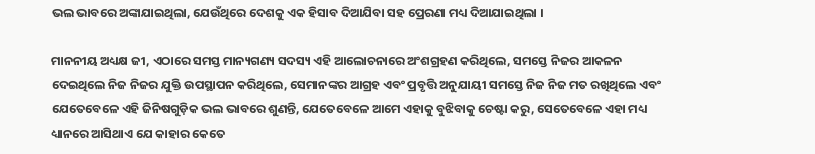ଭଲ ଭାବରେ ଅଙ୍କାଯାଇଥିଲା, ଯେଉଁଥିରେ ଦେଶକୁ ଏକ ହିସାବ ଦିଆଯିବା ସହ ପ୍ରେରଣା ମଧ୍ୟ ଦିଆଯାଇଥିଲା ।

ମାନନୀୟ ଅଧ୍ୟକ୍ଷ ଜୀ, ଏଠାରେ ସମସ୍ତ ମାନ୍ୟଗଣ୍ୟ ସଦସ୍ୟ ଏହି ଆଲୋଚନାରେ ଅଂଶଗ୍ରହଣ କରିଥିଲେ, ସମସ୍ତେ ନିଜର ଆକଳନ ଦେଇଥିଲେ ନିଜ ନିଜର ଯୁକ୍ତି ଉପସ୍ଥାପନ କରିଥିଲେ, ସେମାନଙ୍କର ଆଗ୍ରହ ଏବଂ ପ୍ରବୃତ୍ତି ଅନୁଯାୟୀ ସମସ୍ତେ ନିଜ ନିଜ ମତ ରଖିଥିଲେ ଏବଂ ଯେତେବେଳେ ଏହି ଜିନିଷଗୁଡ଼ିକ ଭଲ ଭାବରେ ଶୁଣନ୍ତି, ଯେତେବେଳେ ଆମେ ଏହାକୁ ବୁଝିବାକୁ ଚେଷ୍ଟା କରୁ, ସେତେବେଳେ ଏହା ମଧ୍ୟ ଧ୍ୟାନରେ ଆସିଥାଏ ଯେ କାହାର କେତେ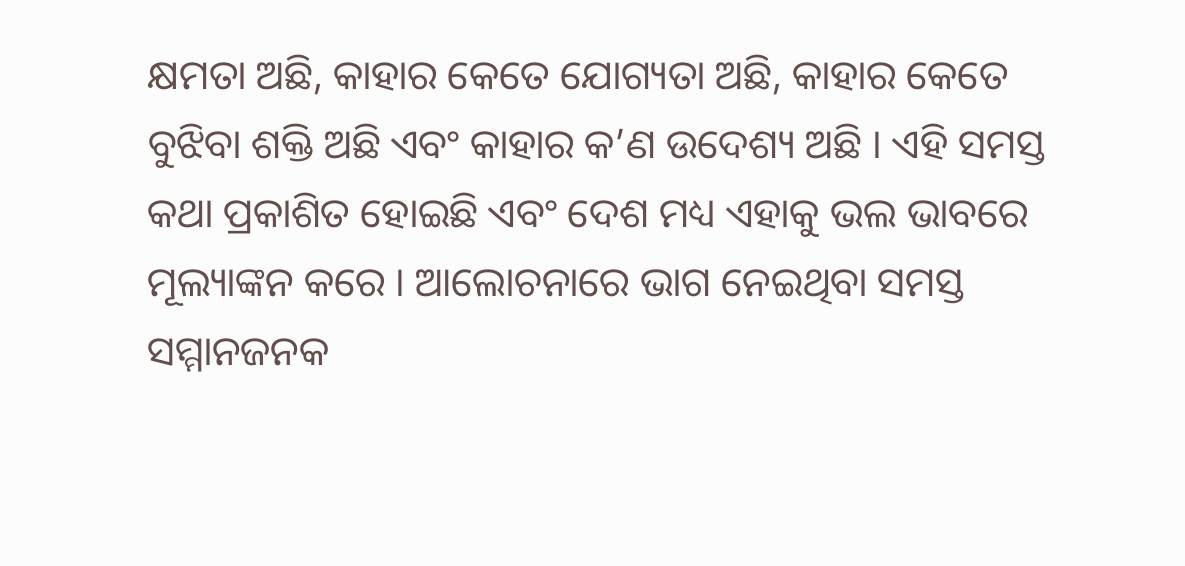କ୍ଷମତା ଅଛି, କାହାର କେତେ ଯୋଗ୍ୟତା ଅଛି, କାହାର କେତେ ବୁଝିବା ଶକ୍ତି ଅଛି ଏବଂ କାହାର କ’ଣ ଉଦେଶ୍ୟ ଅଛି । ଏହି ସମସ୍ତ କଥା ପ୍ରକାଶିତ ହୋଇଛି ଏବଂ ଦେଶ ମଧ୍ୟ ଏହାକୁ ଭଲ ଭାବରେ ମୂଲ୍ୟାଙ୍କନ କରେ । ଆଲୋଚନାରେ ଭାଗ ନେଇଥିବା ସମସ୍ତ ସମ୍ମାନଜନକ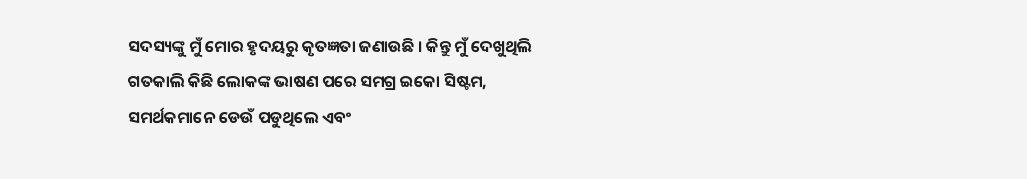ସଦସ୍ୟଙ୍କୁ ମୁଁ ମୋର ହୃଦୟରୁ କୃତଜ୍ଞତା ଜଣାଉଛି । କିନ୍ତୁ ମୁଁ ଦେଖୁଥିଲି ଗତକାଲି କିଛି ଲୋକଙ୍କ ଭାଷଣ ପରେ ସମଗ୍ର ଇକୋ ସିଷ୍ଟମ, ସମର୍ଥକମାନେ ଡେଉଁ ପଡୁଥିଲେ ଏବଂ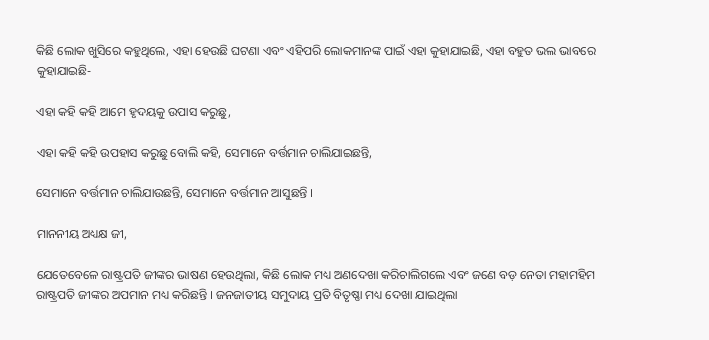କିଛି ଲୋକ ଖୁସିରେ କହୁଥିଲେ, ଏହା ହେଉଛି ଘଟଣା ଏବଂ ଏହିପରି ଲୋକମାନଙ୍କ ପାଇଁ ଏହା କୁହାଯାଇଛି, ଏହା ବହୁତ ଭଲ ଭାବରେ କୁହାଯାଇଛି-

ଏହା କହି କହି ଆମେ ହୃଦୟକୁ ଉପାସ କରୁଛୁ,

ଏହା କହି କହି ଉପହାସ କରୁଛୁ ବୋଲି କହି, ସେମାନେ ବର୍ତ୍ତମାନ ଚାଲିଯାଇଛନ୍ତି,

ସେମାନେ ବର୍ତ୍ତମାନ ଚାଲିଯାଉଛନ୍ତି, ସେମାନେ ବର୍ତ୍ତମାନ ଆସୁଛନ୍ତି ।

ମାନନୀୟ ଅଧ୍ୟକ୍ଷ ଜୀ,

ଯେତେବେଳେ ରାଷ୍ଟ୍ରପତି ଜୀଙ୍କର ଭାଷଣ ହେଉଥିଲା, କିଛି ଲୋକ ମଧ୍ୟ ଅଣଦେଖା କରିଚାଲିଗଲେ ଏବଂ ଜଣେ ବଡ଼ ନେତା ମହାମହିମ ରାଷ୍ଟ୍ରପତି ଜୀଙ୍କର ଅପମାନ ମଧ୍ୟ କରିଛନ୍ତି । ଜନଜାତୀୟ ସମୁଦାୟ ପ୍ରତି ବିତୃଷ୍ଣା ମଧ୍ୟ ଦେଖା ଯାଇଥିଲା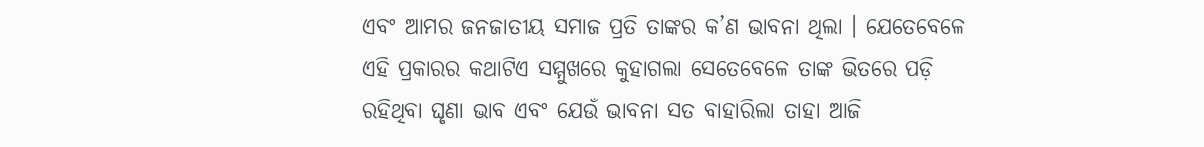ଏବଂ ଆମର ଜନଜାତୀୟ ସମାଜ ପ୍ରତି ତାଙ୍କର କ’ଣ ଭାବନା ଥିଲା । ଯେତେବେଳେ ଏହି ପ୍ରକାରର କଥାଟିଏ ସମ୍ମୁଖରେ କୁହାଗଲା ସେତେବେଳେ ତାଙ୍କ ଭିତରେ ପଡ଼ି ରହିଥିବା ଘୃଣା ଭାବ ଏବଂ ଯେଉଁ ଭାବନା ସତ ବାହାରିଲା ତାହା ଆଜି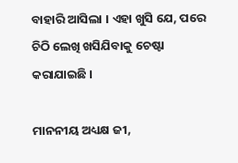ବାହାରି ଆସିଲା । ଏହା ଖୁସି ଯେ, ପରେ ଚିଠି ଲେଖି ଖସିଯିବାକୁ ଚେଷ୍ଟା କରାଯାଇଛି ।

ମାନନୀୟ ଅଧ୍ୟକ୍ଷ ଜୀ,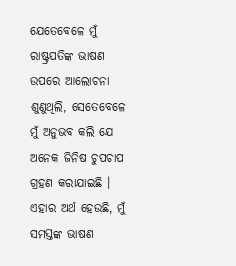ଯେତେବେଳେ ମୁଁ ରାଷ୍ଟ୍ରପତିଙ୍କ ଭାଷଣ ଉପରେ ଆଲୋଚନା ଶୁଣୁଥିଲି, ସେତେବେଳେ ମୁଁ ଅନୁଭବ କଲି ଯେ ଅନେକ ଜିନିଷ ଚୁପଚାପ ଗ୍ରହଣ କରାଯାଇଛି । ଏହାର ଅର୍ଥ ହେଉଛି, ମୁଁ ସମସ୍ତଙ୍କ ଭାଷଣ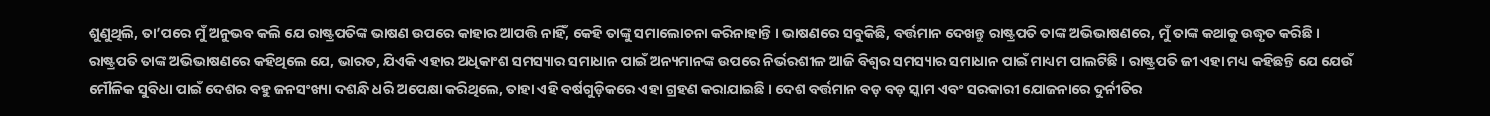ଶୁଣୁଥିଲି, ତା’ପରେ ମୁଁ ଅନୁଭବ କଲି ଯେ ରାଷ୍ଟ୍ରପତିଙ୍କ ଭାଷଣ ଉପରେ କାହାର ଆପତ୍ତି ନାହିଁ, କେହି ତାଙ୍କୁ ସମାଲୋଚନା କରିନାହାନ୍ତି । ଭାଷଣରେ ସବୁକିଛି, ବର୍ତ୍ତମାନ ଦେଖନ୍ତୁ ରାଷ୍ଟ୍ରପତି ତାଙ୍କ ଅଭିଭାଷଣରେ, ମୁଁ ତାଙ୍କ କଥାକୁ ଉଦ୍ଧୃତ କରିଛି । ରାଷ୍ଟ୍ରପତି ତାଙ୍କ ଅଭିଭାଷଣରେ କହିଥିଲେ ଯେ, ଭାରତ, ଯିଏକି ଏହାର ଅଧିକାଂଶ ସମସ୍ୟାର ସମାଧାନ ପାଇଁ ଅନ୍ୟମାନଙ୍କ ଉପରେ ନିର୍ଭରଶୀଳ ଆଜି ବିଶ୍ୱର ସମସ୍ୟାର ସମାଧାନ ପାଇଁ ମାଧ୍ୟମ ପାଲଟିଛି । ରାଷ୍ଟ୍ରପତି ଜୀ ଏହା ମଧ୍ୟ କହିଛନ୍ତି ଯେ ଯେଉଁ ମୌଳିକ ସୁବିଧା ପାଇଁ ଦେଶର ବହୁ ଜନସଂଖ୍ୟା ଦଶନ୍ଧି ଧରି ଅପେକ୍ଷା କରିଥିଲେ, ତାହା ଏହି ବର୍ଷଗୁଡ଼ିକରେ ଏହା ଗ୍ରହଣ କରାଯାଇଛି । ଦେଶ ବର୍ତ୍ତମାନ ବଡ଼ ବଡ଼ ସ୍କାମ ଏବଂ ସରକାରୀ ଯୋଜନାରେ ଦୁର୍ନୀତିର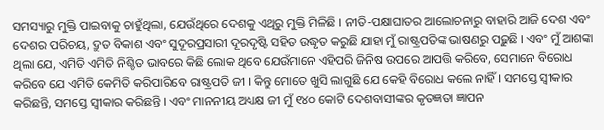ସମସ୍ୟାରୁ ମୁକ୍ତି ପାଇବାକୁ ଚାହୁଁଥିଲା, ଯେଉଁଥିରେ ଦେଶକୁ ଏଥିରୁ ମୁକ୍ତି ମିଳିଛି । ନୀତି-ପକ୍ଷାଘାତର ଆଲୋଚନାରୁ ବାହାରି ଆଜି ଦେଶ ଏବଂ ଦେଶର ପରିଚୟ, ଦ୍ରୁତ ବିକାଶ ଏବଂ ସୁଦୂରପ୍ରସାରୀ ଦୂରଦୃଷ୍ଟି ସହିତ ଉଦ୍ଧୃତ କରୁଛି ଯାହା ମୁଁ ରାଷ୍ଟ୍ରପତିଙ୍କ ଭାଷଣରୁ ପଢ଼ୁଛି । ଏବଂ ମୁଁ ଆଶଙ୍କା ଥିଲା ଯେ, ଏମିତି ଏମିତି ନିଶ୍ଚିତ ଭାବରେ କିଛି ଲୋକ ଥିବେ ଯେଉଁମାନେ ଏହିପରି ଜିନିଷ ଉପରେ ଆପତ୍ତି କରିବେ, ସେମାନେ ବିରୋଧ କରିବେ ଯେ ଏମିତି କେମିତି କରିପାରିବେ ରାଷ୍ଟ୍ରପତି ଜୀ । କିନ୍ତୁ ମୋତେ ଖୁସି ଲାଗୁଛି ଯେ କେହି ବିରୋଧ କଲେ ନାହିଁ । ସମସ୍ତେ ସ୍ୱୀକାର କରିଛନ୍ତି, ସମସ୍ତେ ସ୍ୱୀକାର କରିଛନ୍ତି । ଏବଂ ମାନନୀୟ ଅଧ୍ୟକ୍ଷ ଜୀ ମୁଁ ୧୪୦ କୋଟି ଦେଶବାସୀଙ୍କର କୃତଜ୍ଞତା ଜ୍ଞାପନ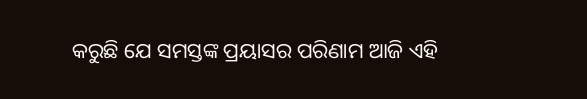କରୁଛି ଯେ ସମସ୍ତଙ୍କ ପ୍ରୟାସର ପରିଣାମ ଆଜି ଏହି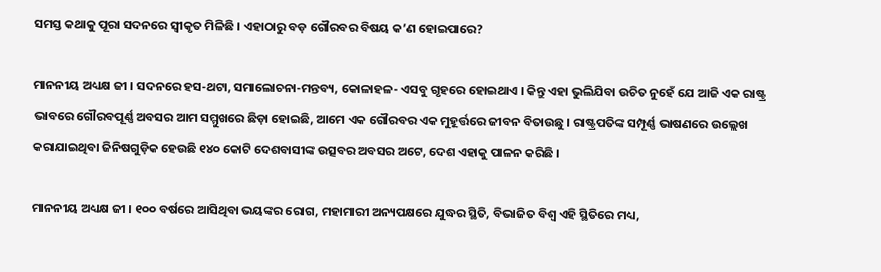ସମସ୍ତ କଥାକୁ ପୂରା ସଦନରେ ସ୍ୱୀକୃତ ମିଳିଛି । ଏହାଠାରୁ ବଡ଼ ଗୌରବର ବିଷୟ କ’ଣ ହୋଇପାରେ?

ମାନନୀୟ ଅଧ୍ୟକ୍ଷ ଜୀ । ସଦନରେ ହସ-ଥଟା, ସମାଲୋଚନା-ମନ୍ତବ୍ୟ, କୋଳାହଳ- ଏସବୁ ଗୃହରେ ହୋଇଥାଏ । କିନ୍ତୁ ଏହା ଭୁଲିଯିବା ଉଚିତ ନୁହେଁ ଯେ ଆଜି ଏକ ରାଷ୍ଟ୍ର ଭାବରେ ଗୌରବପୂର୍ଣ୍ଣ ଅବସର ଆମ ସମ୍ମୁଖରେ ଛିଡ଼ା ହୋଇଛି, ଆମେ ଏକ ଗୌରବର ଏକ ମୁହୂର୍ତ୍ତରେ ଜୀବନ ବିତାଉଛୁ । ରାଷ୍ଟ୍ରପତିଙ୍କ ସମ୍ପୂର୍ଣ୍ଣ ଭାଷଣରେ ଉଲ୍ଲେଖ କରାଯାଇଥିବା ଜିନିଷଗୁଡ଼ିକ ହେଉଛି ୧୪୦ କୋଟି ଦେଶବାସୀଙ୍କ ଉତ୍ସବର ଅବସର ଅଟେ, ଦେଶ ଏହାକୁ ପାଳନ କରିଛି ।

ମାନନୀୟ ଅଧ୍ୟକ୍ଷ ଜୀ । ୧୦୦ ବର୍ଷରେ ଆସିଥିବା ଭୟଙ୍କର ରୋଗ, ମହାମାରୀ ଅନ୍ୟପକ୍ଷରେ ଯୁଦ୍ଧର ସ୍ଥିତି, ବିଭାଜିତ ବିଶ୍ୱ ଏହି ସ୍ଥିତିରେ ମଧ୍ୟ,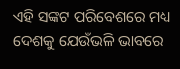ଏହି ସଙ୍କଟ ପରିବେଶରେ ମଧ୍ୟ ଦେଶକୁ ଯେଉଁଭଳି ଭାବରେ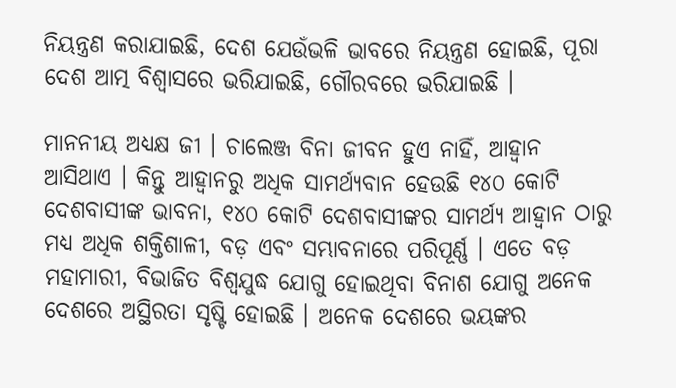ନିୟନ୍ତ୍ରଣ କରାଯାଇଛି, ଦେଶ ଯେଉଁଭଳି ଭାବରେ ନିୟନ୍ତ୍ରଣ ହୋଇଛି, ପୂରା ଦେଶ ଆତ୍ମ ବିଶ୍ୱାସରେ ଭରିଯାଇଛି, ଗୌରବରେ ଭରିଯାଇଛି ।

ମାନନୀୟ ଅଧ୍ୟକ୍ଷ ଜୀ । ଚାଲେଞ୍ଜ ବିନା ଜୀବନ ହୁଏ ନାହିଁ, ଆହ୍ୱାନ ଆସିଥାଏ । କିନ୍ତୁ ଆହ୍ୱାନରୁ ଅଧିକ ସାମର୍ଥ୍ୟବାନ ହେଉଛି ୧୪୦ କୋଟି ଦେଶବାସୀଙ୍କ ଭାବନା, ୧୪୦ କୋଟି ଦେଶବାସୀଙ୍କର ସାମର୍ଥ୍ୟ ଆହ୍ୱାନ ଠାରୁ ମଧ୍ୟ ଅଧିକ ଶକ୍ତିଶାଳୀ, ବଡ଼ ଏବଂ ସମ୍ଭାବନାରେ ପରିପୂର୍ଣ୍ଣ । ଏତେ ବଡ଼ ମହାମାରୀ, ବିଭାଜିତ ବିଶ୍ୱଯୁଦ୍ଧ ଯୋଗୁ ହୋଇଥିବା ବିନାଶ ଯୋଗୁ ଅନେକ ଦେଶରେ ଅସ୍ଥିରତା ସୃଷ୍ଟି ହୋଇଛି । ଅନେକ ଦେଶରେ ଭୟଙ୍କର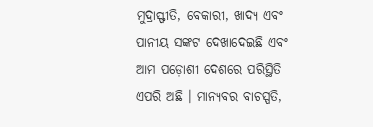ମୁଦ୍ରାସ୍ଫୀତି, ବେକାରୀ, ଖାଦ୍ୟ ଏବଂ ପାନୀୟ ସଙ୍କଟ ଦେଖାଦେଇଛି ଏବଂ ଆମ ପଡ଼ୋଶୀ ଦେଶରେ ପରିସ୍ଥିତି ଏପରି ଅଛି । ମାନ୍ୟବର ବାଚସ୍ପତି,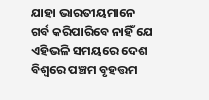ଯାହା ଭାରତୀୟମାନେ ଗର୍ବ କରିପାରିବେ ନାହିଁ ଯେ ଏହିଭଳି ସମୟରେ ଦେଶ ବିଶ୍ୱରେ ପଞ୍ଚମ ବୃହତ୍ତମ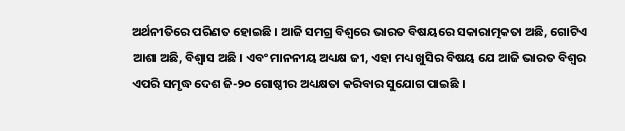ଅର୍ଥନୀତିରେ ପରିଣତ ହୋଇଛି । ଆଜି ସମଗ୍ର ବିଶ୍ୱରେ ଭାରତ ବିଷୟରେ ସକାରାତ୍ମକତା ଅଛି, ଗୋଟିଏ ଆଶା ଅଛି, ବିଶ୍ୱାସ ଅଛି । ଏବଂ ମାନନୀୟ ଅଧ୍ୟକ୍ଷ ଜୀ, ଏହା ମଧ୍ୟ ଖୁସିର ବିଷୟ ଯେ ଆଜି ଭାରତ ବିଶ୍ୱର ଏପରି ସମୃଦ୍ଧ ଦେଶ ଜି-୨୦ ଗୋଷ୍ଠୀର ଅଧ୍ୟକ୍ଷତା କରିବାର ସୁଯୋଗ ପାଇଛି ।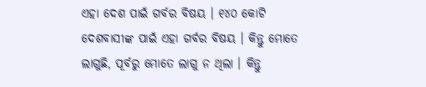ଏହା ଦେଶ ପାଇଁ ଗର୍ବର ବିଷୟ । ୧୪୦ କୋଟି ଦେଶବାସୀଙ୍କ ପାଇଁ ଏହା ଗର୍ବର ବିଷୟ । କିନ୍ତୁ ମୋତେ ଲାଗୁଛି, ପୂର୍ବରୁ ମୋତେ ଲାଗୁ ନ ଥିଲା । କିନ୍ତୁ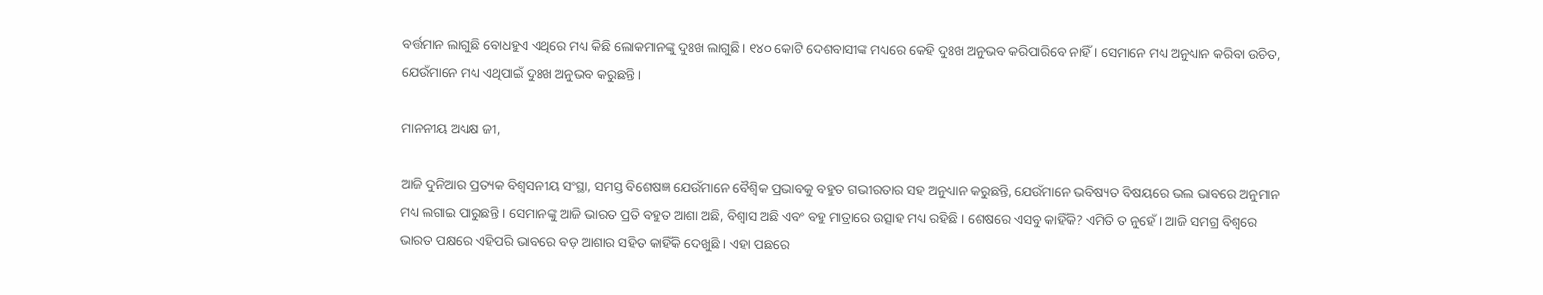ବର୍ତ୍ତମାନ ଲାଗୁଛି ବୋଧହୁଏ ଏଥିରେ ମଧ୍ୟ କିଛି ଲୋକମାନଙ୍କୁ ଦୁଃଖ ଲାଗୁଛି। ୧୪୦ କୋଟି ଦେଶବାସୀଙ୍କ ମଧ୍ୟରେ କେହି ଦୁଃଖ ଅନୁଭବ କରିପାରିବେ ନାହିଁ । ସେମାନେ ମଧ୍ୟ ଅନୁଧ୍ୟାନ କରିବା ଉଚିତ, ଯେଉଁମାନେ ମଧ୍ୟ ଏଥିପାଇଁ ଦୁଃଖ ଅନୁଭବ କରୁଛନ୍ତି ।

ମାନନୀୟ ଅଧ୍ୟକ୍ଷ ଜୀ,

ଆଜି ଦୁନିଆର ପ୍ରତ୍ୟକ ବିଶ୍ୱସନୀୟ ସଂସ୍ଥା, ସମସ୍ତ ବିଶେଷଜ୍ଞ ଯେଉଁମାନେ ବୈଶ୍ୱିକ ପ୍ରଭାବକୁ ବହୁତ ଗଭୀରତାର ସହ ଅନୁଧ୍ୟାନ କରୁଛନ୍ତି, ଯେଉଁମାନେ ଭବିଷ୍ୟତ ବିଷୟରେ ଭଲ ଭାବରେ ଅନୁମାନ ମଧ୍ୟ ଲଗାଇ ପାରୁଛନ୍ତି । ସେମାନଙ୍କୁ ଆଜି ଭାରତ ପ୍ରତି ବହୁତ ଆଶା ଅଛି, ବିଶ୍ୱାସ ଅଛି ଏବଂ ବହୁ ମାତ୍ରାରେ ଉତ୍ସାହ ମଧ୍ୟ ରହିଛି । ଶେଷରେ ଏସବୁ କାହିଁକି? ଏମିତି ତ ନୁହେଁ । ଆଜି ସମଗ୍ର ବିଶ୍ୱରେ ଭାରତ ପକ୍ଷରେ ଏହିପରି ଭାବରେ ବଡ଼ ଆଶାର ସହିତ କାହିଁକି ଦେଖୁଛି । ଏହା ପଛରେ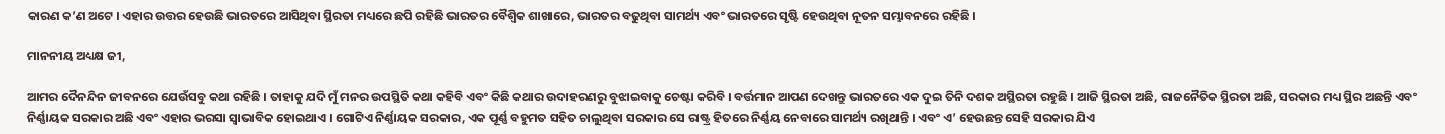କାରଣ କ’ଣ ଅଟେ । ଏହାର ଉତ୍ତର ହେଉଛି ଭାରତରେ ଆସିଥିବା ସ୍ଥିରତା ମଧ୍ୟରେ ଛପି ରହିଛି ଭାରତର ବୈଶ୍ୱିକ ଶାଖାରେ, ଭାରତର ବଢୁଥିବା ସାମର୍ଥ୍ୟ ଏବଂ ଭାରତରେ ସୃଷ୍ଟି ହେଉଥିବା ନୂତନ ସମ୍ଭାବନରେ ରହିଛି ।

ମାନନୀୟ ଅଧ୍ୟକ୍ଷ ଜୀ,

ଆମର ଦୈନନ୍ଦିନ ଜୀବନରେ ଯେଉଁସବୁ କଥା ରହିଛି । ତାହାକୁ ଯଦି ମୁଁ ମନର ଉପସ୍ଥିତି କଥା କହିବି ଏବଂ କିଛି କଥାର ଉଦାହରଣରୁ ବୁଝାଇବାକୁ ଚେଷ୍ଟା କରିବି । ବର୍ତ୍ତମାନ ଆପଣ ଦେଖନ୍ତୁ ଭାରତରେ ଏକ ଦୁଇ ତିନି ଦଶକ ଅସ୍ଥିରତା ରହୁଛି । ଆଜି ସ୍ଥିରତା ଅଛି, ରାଜନୈତିକ ସ୍ଥିରତା ଅଛି, ସରକାର ମଧ୍ୟ ସ୍ଥିର ଅଛନ୍ତି ଏବଂ ନିର୍ଣ୍ଣାୟକ ସରକାର ଅଛି ଏବଂ ଏହାର ଭରସା ସ୍ୱାଭାବିକ ହୋଇଥାଏ । ଗୋଟିଏ ନିର୍ଣ୍ଣାୟକ ସରକାର, ଏକ ପୂର୍ଣ୍ଣ ବହୁମତ ସହିତ ଚାଲୁଥିବା ସରକାର ସେ ରାଷ୍ଟ୍ର ହିତରେ ନିର୍ଣ୍ଣୟ ନେବାରେ ସାମର୍ଥ୍ୟ ରଖିଥାନ୍ତି । ଏବଂ ଏ’ ହେଉଛନ୍ତ ସେହି ସରକାର ଯିଏ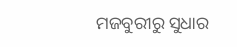ମଜବୁରୀରୁ ସୁଧାର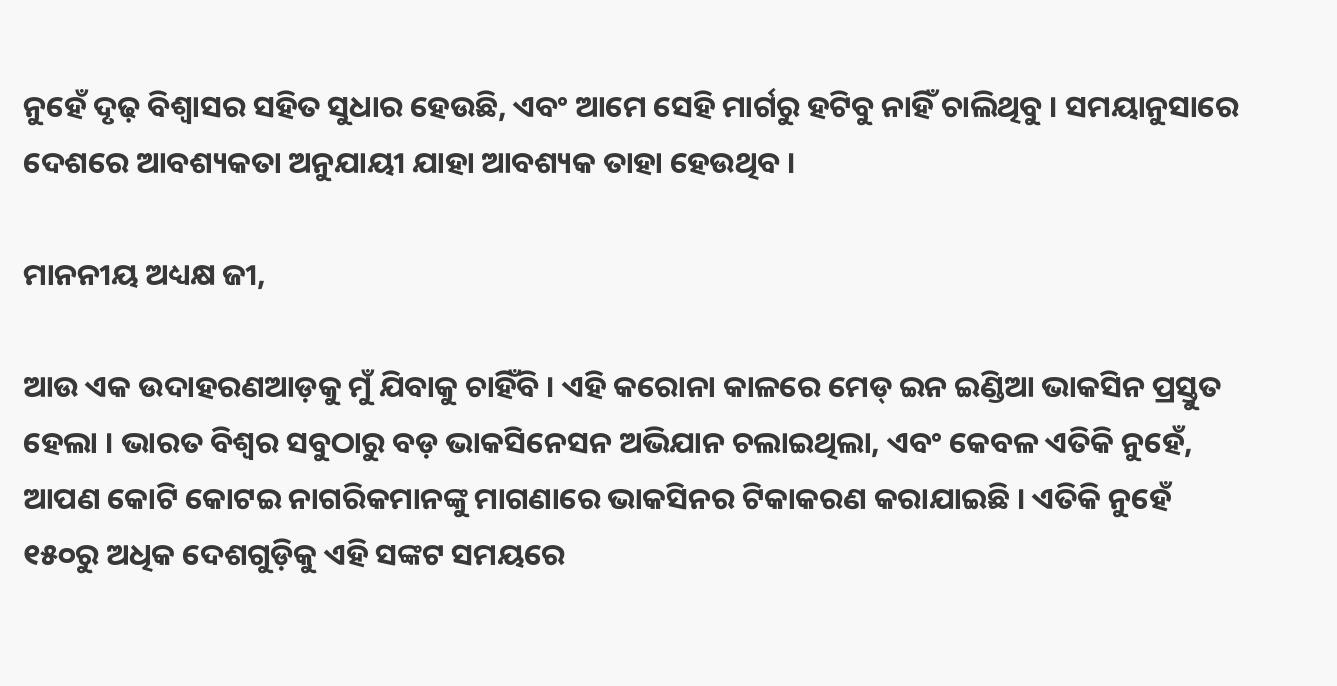ନୁହେଁ ଦୃଢ଼ ବିଶ୍ୱାସର ସହିତ ସୁଧାର ହେଉଛି, ଏବଂ ଆମେ ସେହି ମାର୍ଗରୁ ହଟିବୁ ନାହିଁ ଚାଲିଥିବୁ । ସମୟାନୁସାରେ ଦେଶରେ ଆବଶ୍ୟକତା ଅନୁଯାୟୀ ଯାହା ଆବଶ୍ୟକ ତାହା ହେଉଥିବ ।

ମାନନୀୟ ଅଧ୍ୟକ୍ଷ ଜୀ,

ଆଉ ଏକ ଉଦାହରଣଆଡ଼କୁ ମୁଁ ଯିବାକୁ ଚାହିଁବି । ଏହି କରୋନା କାଳରେ ମେଡ୍ ଇନ ଇଣ୍ଡିଆ ଭାକସିନ ପ୍ରସ୍ତୁତ ହେଲା । ଭାରତ ବିଶ୍ୱର ସବୁଠାରୁ ବଡ଼ ଭାକସିନେସନ ଅଭିଯାନ ଚଲାଇଥିଲା, ଏବଂ କେବଳ ଏତିକି ନୁହେଁ, ଆପଣ କୋଟି କୋଟଇ ନାଗରିକମାନଙ୍କୁ ମାଗଣାରେ ଭାକସିନର ଟିକାକରଣ କରାଯାଇଛି । ଏତିକି ନୁହେଁ ୧୫୦ରୁ ଅଧିକ ଦେଶଗୁଡ଼ିକୁ ଏହି ସଙ୍କଟ ସମୟରେ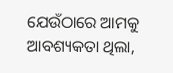ଯେଉଁଠାରେ ଆମକୁ ଆବଶ୍ୟକତା ଥିଲା,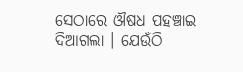ସେଠାରେ ଔଷଧ ପହଞ୍ଚାଇ ଦିଆଗଲା । ଯେଉଁଠି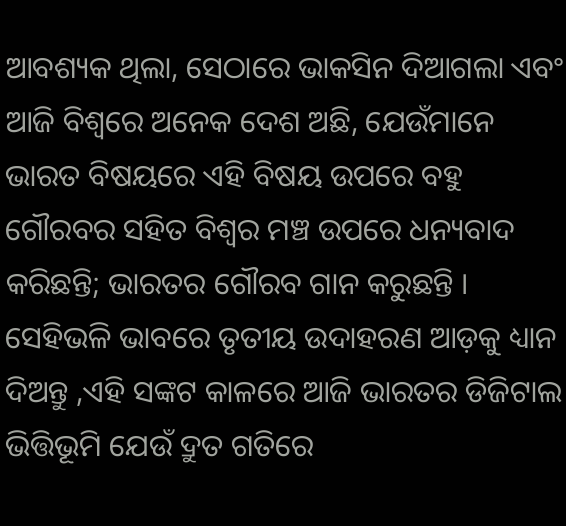ଆବଶ୍ୟକ ଥିଲା, ସେଠାରେ ଭାକସିନ ଦିଆଗଲା ଏବଂ ଆଜି ବିଶ୍ୱରେ ଅନେକ ଦେଶ ଅଛି, ଯେଉଁମାନେ ଭାରତ ବିଷୟରେ ଏହି ବିଷୟ ଉପରେ ବହୁ ଗୌରବର ସହିତ ବିଶ୍ୱର ମଞ୍ଚ ଉପରେ ଧନ୍ୟବାଦ କରିଛନ୍ତି; ଭାରତର ଗୌରବ ଗାନ କରୁଛନ୍ତି । ସେହିଭଳି ଭାବରେ ତୃତୀୟ ଉଦାହରଣ ଆଡ଼କୁ ଧ୍ୟାନ ଦିଅନ୍ତୁ ,ଏହି ସଙ୍କଟ କାଳରେ ଆଜି ଭାରତର ଡିଜିଟାଲ ଭିତ୍ତିଭୂମି ଯେଉଁ ଦ୍ରୁତ ଗତିରେ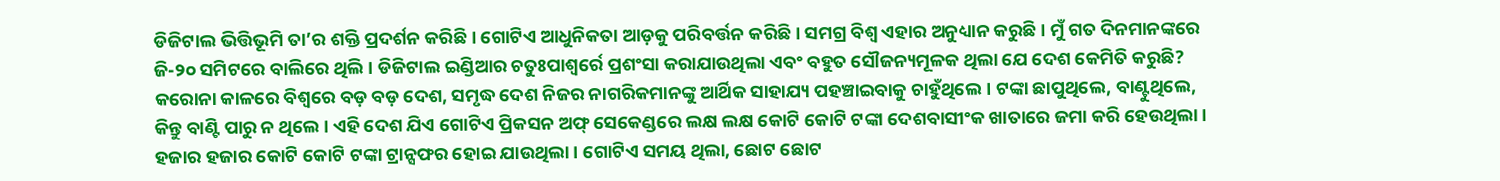ଡିଜିଟାଲ ଭିତ୍ତିଭୂମି ତା’ର ଶକ୍ତି ପ୍ରଦର୍ଶନ କରିଛି । ଗୋଟିଏ ଆଧୁନିକତା ଆଡ଼କୁ ପରିବର୍ତ୍ତନ କରିଛି । ସମଗ୍ର ବିଶ୍ୱ ଏହାର ଅନୁଧ୍ୟାନ କରୁଛି । ମୁଁ ଗତ ଦିନମାନଙ୍କରେ ଜି-୨୦ ସମିଟରେ ବାଲିରେ ଥିଲି । ଡିଜିଟାଲ ଇଣ୍ଡିଆର ଚତୁଃପାଶ୍ୱର୍ରେ ପ୍ରଶଂସା କରାଯାଉଥିଲା ଏବଂ ବହୁତ ସୌଜନ୍ୟମୂଳକ ଥିଲା ଯେ ଦେଶ କେମିତି କରୁଛି? କରୋନା କାଳରେ ବିଶ୍ୱରେ ବଡ଼ ବଡ଼ ଦେଶ, ସମୃଦ୍ଧ ଦେଶ ନିଜର ନାଗରିକମାନଙ୍କୁ ଆର୍ଥିକ ସାହାଯ୍ୟ ପହଞ୍ଚାଇବାକୁ ଚାହୁଁଥିଲେ । ଟଙ୍କା ଛାପୁଥିଲେ, ବାଣ୍ଟୁଥିଲେ, କିନ୍ତୁ ବାଣ୍ଟି ପାରୁ ନ ଥିଲେ । ଏହି ଦେଶ ଯିଏ ଗୋଟିଏ ପ୍ରିକସନ ଅଫ୍ ସେକେଣ୍ଡରେ ଲକ୍ଷ ଲକ୍ଷ କୋଟି କୋଟି ଟଙ୍କା ଦେଶବାସୀଂକ ଖାତାରେ ଜମା କରି ହେଉଥିଲା । ହଜାର ହଜାର କୋଟି କୋଟି ଟଙ୍କା ଟ୍ରାନ୍ସଫର ହୋଇ ଯାଉଥିଲା । ଗୋଟିଏ ସମୟ ଥିଲା, ଛୋଟ ଛୋଟ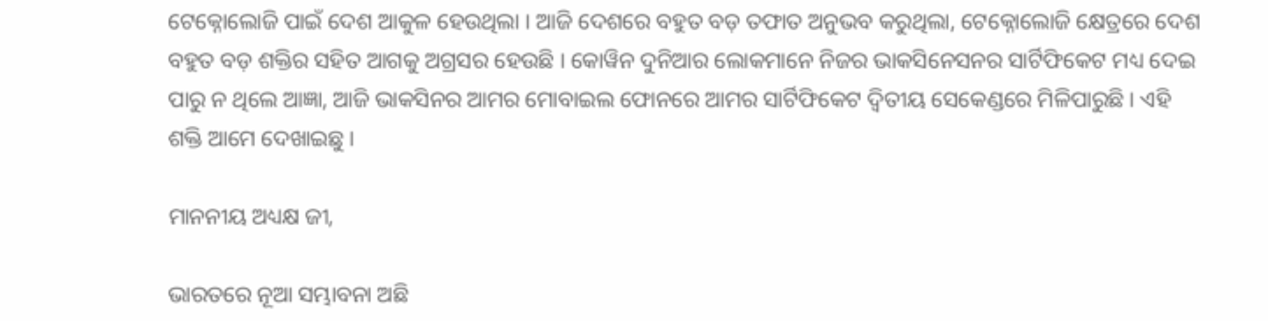ଟେକ୍ନୋଲୋଜି ପାଇଁ ଦେଶ ଆକୁଳ ହେଉଥିଲା । ଆଜି ଦେଶରେ ବହୁତ ବଡ଼ ତଫାତ ଅନୁଭବ କରୁଥିଲା, ଟେକ୍ନୋଲୋଜି କ୍ଷେତ୍ରରେ ଦେଶ ବହୁତ ବଡ଼ ଶକ୍ତିର ସହିତ ଆଗକୁ ଅଗ୍ରସର ହେଉଛି । କୋୱିନ ଦୁନିଆର ଲୋକମାନେ ନିଜର ଭାକସିନେସନର ସାର୍ଟିଫିକେଟ ମଧ୍ୟ ଦେଇ ପାରୁ ନ ଥିଲେ ଆଜ୍ଞା, ଆଜି ଭାକସିନର ଆମର ମୋବାଇଲ ଫୋନରେ ଆମର ସାର୍ଟିଫିକେଟ ଦ୍ୱିତୀୟ ସେକେଣ୍ଡରେ ମିଳିପାରୁଛି । ଏହି ଶକ୍ତି ଆମେ ଦେଖାଇଛୁ ।

ମାନନୀୟ ଅଧ୍ୟକ୍ଷ ଜୀ,

ଭାରତରେ ନୂଆ ସମ୍ଭାବନା ଅଛି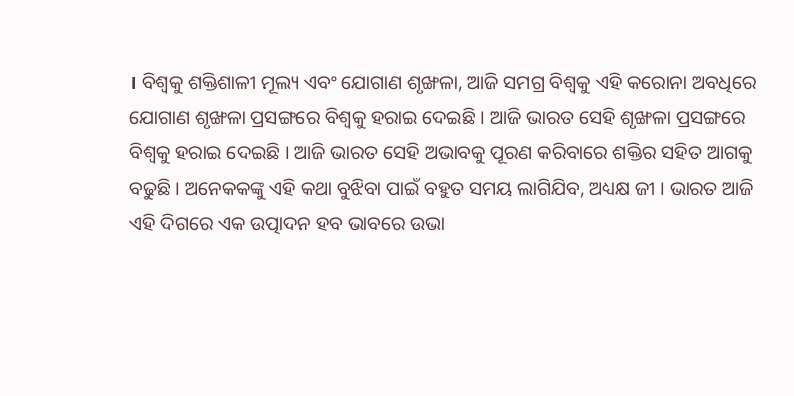। ବିଶ୍ୱକୁ ଶକ୍ତିଶାଳୀ ମୂଲ୍ୟ ଏବଂ ଯୋଗାଣ ଶୃଙ୍ଖଳା, ଆଜି ସମଗ୍ର ବିଶ୍ୱକୁ ଏହି କରୋନା ଅବଧିରେ ଯୋଗାଣ ଶୃଙ୍ଖଳା ପ୍ରସଙ୍ଗରେ ବିଶ୍ୱକୁ ହରାଇ ଦେଇଛି । ଆଜି ଭାରତ ସେହି ଶୃଙ୍ଖଳା ପ୍ରସଙ୍ଗରେ ବିଶ୍ୱକୁ ହରାଇ ଦେଇଛି । ଆଜି ଭାରତ ସେହି ଅଭାବକୁ ପୂରଣ କରିବାରେ ଶକ୍ତିର ସହିତ ଆଗକୁ ବଢୁଛି । ଅନେକକଙ୍କୁ ଏହି କଥା ବୁଝିବା ପାଇଁ ବହୁତ ସମୟ ଲାଗିଯିବ, ଅଧ୍ୟକ୍ଷ ଜୀ । ଭାରତ ଆଜି ଏହି ଦିଗରେ ଏକ ଉତ୍ପାଦନ ହବ ଭାବରେ ଉଭା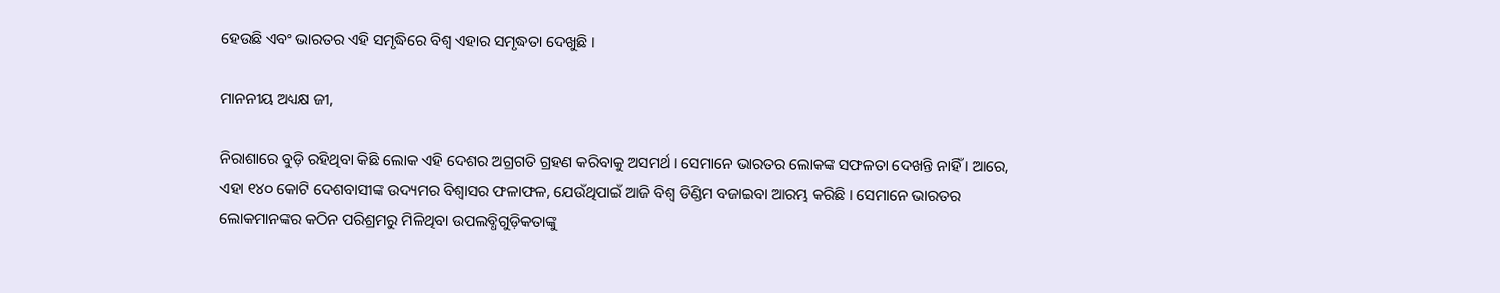ହେଉଛି ଏବଂ ଭାରତର ଏହି ସମୃଦ୍ଧିରେ ବିଶ୍ୱ ଏହାର ସମୃଦ୍ଧତା ଦେଖୁଛି ।

ମାନନୀୟ ଅଧ୍ୟକ୍ଷ ଜୀ,

ନିରାଶାରେ ବୁଡ଼ି ରହିଥିବା କିଛି ଲୋକ ଏହି ଦେଶର ଅଗ୍ରଗତି ଗ୍ରହଣ କରିବାକୁ ଅସମର୍ଥ । ସେମାନେ ଭାରତର ଲୋକଙ୍କ ସଫଳତା ଦେଖନ୍ତି ନାହିଁ । ଆରେ, ଏହା ୧୪୦ କୋଟି ଦେଶବାସୀଙ୍କ ଉଦ୍ୟମର ବିଶ୍ୱାସର ଫଳାଫଳ, ଯେଉଁଥିପାଇଁ ଆଜି ବିଶ୍ୱ ଡିଣ୍ଡିମ ବଜାଇବା ଆରମ୍ଭ କରିଛି । ସେମାନେ ଭାରତର ଲୋକମାନଙ୍କର କଠିନ ପରିଶ୍ରମରୁ ମିଳିଥିବା ଉପଲବ୍ଧିଗୁଡ଼ିକତାଙ୍କୁ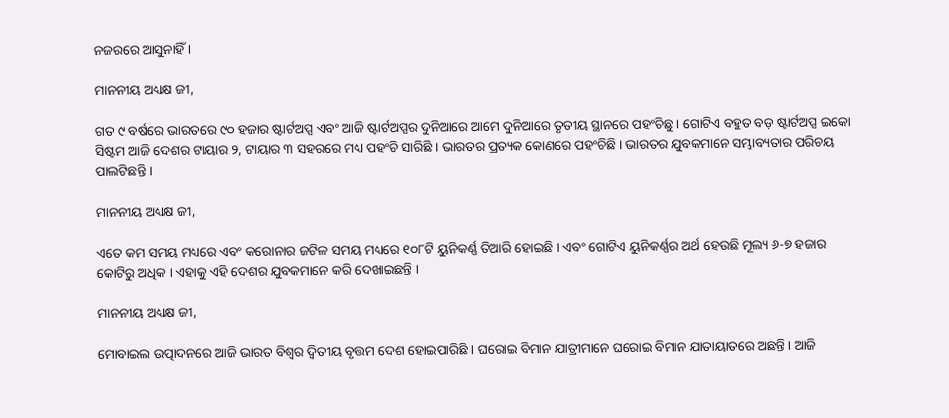ନଜରରେ ଆସୁନାହିଁ ।

ମାନନୀୟ ଅଧ୍ୟକ୍ଷ ଜୀ,

ଗତ ୯ ବର୍ଷରେ ଭାରତରେ ୯୦ ହଜାର ଷ୍ଟାର୍ଟଅପ୍ସ ଏବଂ ଆଜି ଷ୍ଟାର୍ଟଅପ୍ସର ଦୁନିଆରେ ଆମେ ଦୁନିଆରେ ତୃତୀୟ ସ୍ଥାନରେ ପହଂଚିଛୁ । ଗୋଟିଏ ବହୁତ ବଡ଼ ଷ୍ଟାର୍ଟଅପ୍ସ ଇକୋ ସିଷ୍ଟମ ଆଜି ଦେଶର ଟାୟାର ୨, ଟାୟାର ୩ ସହରରେ ମଧ୍ୟ ପହଂଚି ସାରିଛି । ଭାରତର ପ୍ରତ୍ୟକ କୋଣରେ ପହଂଚିଛି । ଭାରତର ଯୁବକମାନେ ସମ୍ଭାବ୍ୟତାର ପରିଚୟ ପାଲଟିଛନ୍ତି ।

ମାନନୀୟ ଅଧ୍ୟକ୍ଷ ଜୀ,

ଏତେ କମ ସମୟ ମଧ୍ୟରେ ଏବଂ କରୋନାର ଜଟିଳ ସମୟ ମଧ୍ୟରେ ୧୦୮ଟି ୟୁନିକର୍ଣ୍ଣ ତିଆରି ହୋଇଛି । ଏବଂ ଗୋଟିଏ ୟୁନିକର୍ଣ୍ଣର ଅର୍ଥ ହେଉଛି ମୂଲ୍ୟ ୬-୭ ହଜାର କୋଟିରୁ ଅଧିକ । ଏହାକୁ ଏହି ଦେଶର ଯୁବକମାନେ କରି ଦେଖାଇଛନ୍ତି ।

ମାନନୀୟ ଅଧ୍ୟକ୍ଷ ଜୀ,

ମୋବାଇଲ ଉତ୍ପାଦନରେ ଆଜି ଭାରତ ବିଶ୍ୱର ଦ୍ୱିତୀୟ ବୃତ୍ତମ ଦେଶ ହୋଇପାରିଛି । ଘରୋଇ ବିମାନ ଯାତ୍ରୀମାନେ ଘରୋଇ ବିମାନ ଯାତାୟାତରେ ଅଛନ୍ତି । ଆଜି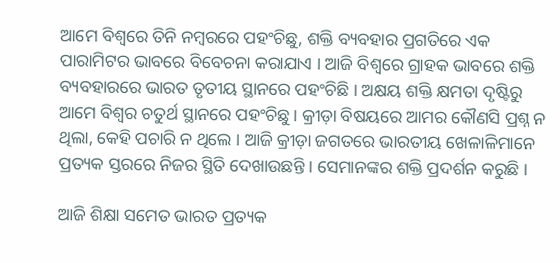ଆମେ ବିଶ୍ୱରେ ତିନି ନମ୍ବରରେ ପହଂଚିଛୁ, ଶକ୍ତି ବ୍ୟବହାର ପ୍ରଗତିରେ ଏକ ପାରାମିଟର ଭାବରେ ବିବେଚନା କରାଯାଏ । ଆଜି ବିଶ୍ୱରେ ଗ୍ରାହକ ଭାବରେ ଶକ୍ତି ବ୍ୟବହାରରେ ଭାରତ ତୃତୀୟ ସ୍ଥାନରେ ପହଂଚିଛି । ଅକ୍ଷୟ ଶକ୍ତି କ୍ଷମତା ଦୃଷ୍ଟିରୁ ଆମେ ବିଶ୍ୱର ଚତୁର୍ଥ ସ୍ଥାନରେ ପହଂଚିଛୁ । କ୍ରୀଡ଼ା ବିଷୟରେ ଆମର କୌଣସି ପ୍ରଶ୍ନ ନ ଥିଲା, କେହି ପଚାରି ନ ଥିଲେ । ଆଜି କ୍ରୀଡ଼ା ଜଗତରେ ଭାରତୀୟ ଖେଳାଳିମାନେ ପ୍ରତ୍ୟକ ସ୍ତରରେ ନିଜର ସ୍ଥିତି ଦେଖାଉଛନ୍ତି । ସେମାନଙ୍କର ଶକ୍ତି ପ୍ରଦର୍ଶନ କରୁଛି ।

ଆଜି ଶିକ୍ଷା ସମେତ ଭାରତ ପ୍ରତ୍ୟକ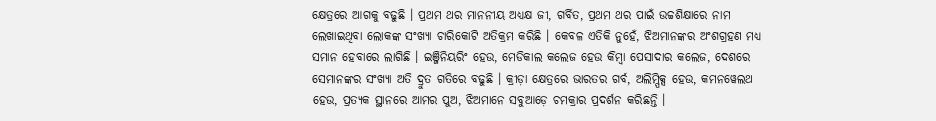କ୍ଷେତ୍ରରେ ଆଗକୁ ବଢୁଛି । ପ୍ରଥମ ଥର ମାନନୀୟ ଅଧ୍ୟକ୍ଷ ଜୀ, ଗର୍ବିତ, ପ୍ରଥମ ଥର ପାଇଁ ଉଚ୍ଚଶିକ୍ଷାରେ ନାମ ଲେଖାଇଥିବା ଲୋକଙ୍କ ସଂଖ୍ୟା ଚାରିକୋଟି ଅତିକ୍ରମ କରିଛି । କେବଳ ଏତିକି ନୁହେଁ, ଝିଅମାନଙ୍କର ଅଂଶଗ୍ରହଣ ମଧ୍ୟ ସମାନ ହେବାରେ ଲାଗିଛି । ଇଞ୍ଜିନିୟରିଂ ହେଉ, ମେଡିକାଲ କଲେଜ ହେଉ କିମ୍ବା ପେସାଦାର କଲେଜ, ଦେଶରେ ସେମାନଙ୍କର ସଂଖ୍ୟା ଅତି ଦ୍ରୁତ ଗତିରେ ବଢୁଛି । କ୍ରୀଡ଼ା କ୍ଷେତ୍ରରେ ଭାରତର ଗର୍ବ, ଅଲିମ୍ପିକ୍ସ ହେଉ, କମନୱେଲଥ ହେଉ, ପ୍ରତ୍ୟକ ସ୍ଥାନରେ ଆମର ପୁଅ, ଝିଅମାନେ ସବୁଆଡ଼େ ଚମକ୍ରାର ପ୍ରଦର୍ଶନ କରିଛନ୍ତି ।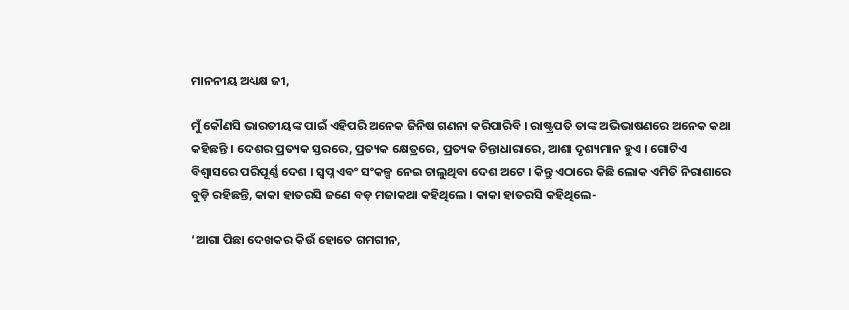ମାନନୀୟ ଅଧ୍ୟକ୍ଷ ଜୀ,

ମୁଁ କୌଣସି ଭାରତୀୟଙ୍କ ପାଇଁ ଏହିପରି ଅନେକ ଜିନିଷ ଗଣନା କରିପାରିବି । ରାଷ୍ଟ୍ରପତି ତାଙ୍କ ଅଭିଭାଷଣରେ ଅନେକ କଥା କହିଛନ୍ତି । ଦେଶର ପ୍ରତ୍ୟକ ସ୍ତରରେ, ପ୍ରତ୍ୟକ କ୍ଷେତ୍ରରେ, ପ୍ରତ୍ୟକ ଚିନ୍ତାଧାରାରେ, ଆଶା ଦୃଶ୍ୟମାନ ହୁଏ । ଗୋଟିଏ ବିଶ୍ୱାସରେ ପରିପୂର୍ଣ୍ଣ ଦେଶ । ସ୍ୱପ୍ନ ଏବଂ ସଂକଳ୍ପ ନେଇ ଚାଲୁଥିବା ଦେଶ ଅଟେ । କିନ୍ତୁ ଏଠାରେ କିଛି ଲୋକ ଏମିତି ନିରାଶାରେ ବୁଡ଼ି ରହିଛନ୍ତି, କାକା ହାତରସି ଜଣେ ବଡ଼ ମଜାକଥା କହିଥିଲେ । କାକା ହାତରସି କହିଥିଲେ-

‘ଆଗା ପିଛା ଦେଖକର କିଉଁ ହୋତେ ଗମଗୀନ,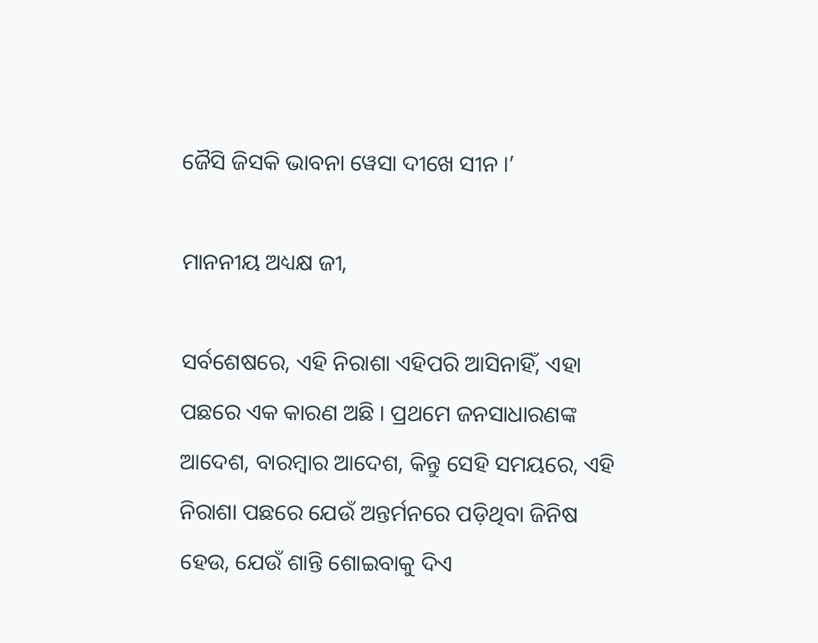ଜୈସି ଜିସକି ଭାବନା ୱେସା ଦୀଖେ ସୀନ ।’

ମାନନୀୟ ଅଧ୍ୟକ୍ଷ ଜୀ,

ସର୍ବଶେଷରେ, ଏହି ନିରାଶା ଏହିପରି ଆସିନାହିଁ, ଏହା ପଛରେ ଏକ କାରଣ ଅଛି । ପ୍ରଥମେ ଜନସାଧାରଣଙ୍କ ଆଦେଶ, ବାରମ୍ବାର ଆଦେଶ, କିନ୍ତୁ ସେହି ସମୟରେ, ଏହି ନିରାଶା ପଛରେ ଯେଉଁ ଅନ୍ତର୍ମନରେ ପଡ଼ିଥିବା ଜିନିଷ ହେଉ, ଯେଉଁ ଶାନ୍ତି ଶୋଇବାକୁ ଦିଏ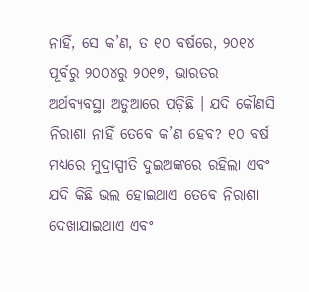ନାହିଁ, ସେ କ’ଣ, ତ ୧୦ ବର୍ଷରେ, ୨୦୧୪ ପୂର୍ବରୁ ୨୦୦୪ରୁ ୨୦୧୭, ଭାରତର ଅର୍ଥବ୍ୟବସ୍ଥା ଅଡୁଆରେ ପଡ଼ିଛି । ଯଦି କୌଣସି ନିରାଶା ନାହିଁ ତେବେ କ’ଣ ହେବ? ୧୦ ବର୍ଷ ମଧ୍ୟରେ ମୁଦ୍ରାସ୍ପୀତି ଦୁଇଅଙ୍କରେ ରହିଲା ଏବଂ ଯଦି କିଛି ଭଲ ହୋଇଥାଏ ତେବେ ନିରାଶା ଦେଖାଯାଇଥାଏ ଏବଂ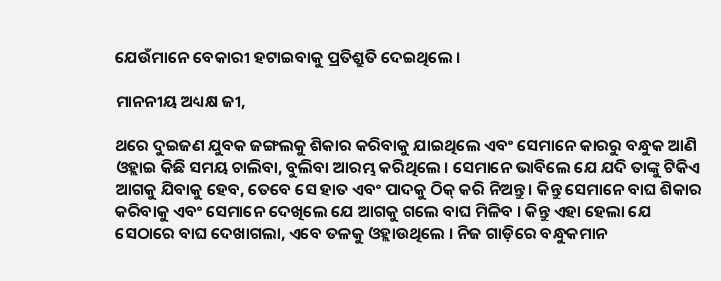ଯେଉଁମାନେ ବେକାରୀ ହଟାଇବାକୁ ପ୍ରତିଶ୍ରୁତି ଦେଇଥିଲେ ।

ମାନନୀୟ ଅଧ୍ୟକ୍ଷ ଜୀ,

ଥରେ ଦୁଇଜଣ ଯୁବକ ଜଙ୍ଗଲକୁ ଶିକାର କରିବାକୁ ଯାଇଥିଲେ ଏବଂ ସେମାନେ କାରରୁ ବନ୍ଧୁକ ଆଣି ଓହ୍ଲାଇ କିଛି ସମୟ ଚାଲିବା, ବୁଲିବା ଆରମ୍ଭ କରିଥିଲେ । ସେମାନେ ଭାବିଲେ ଯେ ଯଦି ତାଙ୍କୁ ଟିକିଏ ଆଗକୁ ଯିବାକୁ ହେବ, ତେବେ ସେ ହାତ ଏବଂ ପାଦକୁ ଠିକ୍ କରି ନିଅନ୍ତୁ । କିନ୍ତୁ ସେମାନେ ବାଘ ଶିକାର କରିବାକୁ ଏବଂ ସେମାନେ ଦେଖିଲେ ଯେ ଆଗକୁ ଗଲେ ବାଘ ମିଳିବ । କିନ୍ତୁ ଏହା ହେଲା ଯେ ସେଠାରେ ବାଘ ଦେଖାଗଲା, ଏବେ ତଳକୁ ଓହ୍ଲାଉଥିଲେ । ନିଜ ଗାଡ଼ିରେ ବନ୍ଧୁକମାନ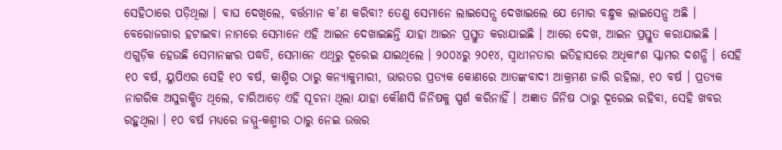ସେହିଠାରେ ପଡ଼ିଥିଲା । ବାଘ ଦେଖିଲେ, ବର୍ତ୍ତମାନ କ’ଣ କରିବା? ତେଣୁ ସେମାନେ ଲାଇସେନ୍ସ ଦେଖାଇଲେ ଯେ ମୋର ବନ୍ଧୁକ ଲାଇସେନ୍ସ ଅଛି । ବେରୋଜଗାର ହଟାଇବା ନାମରେ ସେମାନେ ଏହି ଆଇନ ଦେଖାଇଛନ୍ତି ଯାହା ଆଇନ ପ୍ରସ୍ତୁତ କରାଯାଇଛି । ଆରେ ଦେଖ, ଆଇନ ପ୍ରସ୍ତୁତ କରାଯାଇଛି । ଏଗୁଡ଼ିକ ହେଉଛି ସେମାନଙ୍କର ପଦ୍ଧତି, ସେମାନେ ଏଥିରୁ ଦୂରେଇ ଯାଇଥିଲେ । ୨୦୦୪ରୁ ୨୦୧୪, ସ୍ୱାଧୀନତାର ଇତିହାସରେ ଅଧିକାଂଶ ସ୍କାମର ଦଶନ୍ଧି । ସେହି ୧୦ ବର୍ଷ, ୟୁପିଏର ସେହି ୧୦ ବର୍ଷ, କାଶ୍ମିର ଠାରୁ କନ୍ୟାକୁମାରୀ, ଭାରତର ପ୍ରତ୍ୟକ କୋଣରେ ଆତଙ୍କବାଦୀ ଆକ୍ରମଣ ଜାରି ରହିଲା, ୧୦ ବର୍ଷ । ପ୍ରତ୍ୟକ ନାଗରିକ ଅସୁରକ୍ଷିତ ଥିଲେ, ଚାରିଆଡ଼େ ଏହି ସୂଚନା ଥିଲା ଯାହା କୌଣସି ଜିନିଷକୁ ସ୍ପର୍ଶ କରିନାହିଁ । ଅଜ୍ଞାତ ଜିନିଷ ଠାରୁ ଦୂରେଇ ରହିବା, ସେହି ଖବର ରହୁଥିଲା । ୧୦ ବର୍ଷ ମଧ୍ୟରେ ଜମ୍ମୁ-କଶ୍ମୀର ଠାରୁ ନେଇ ଉତ୍ତର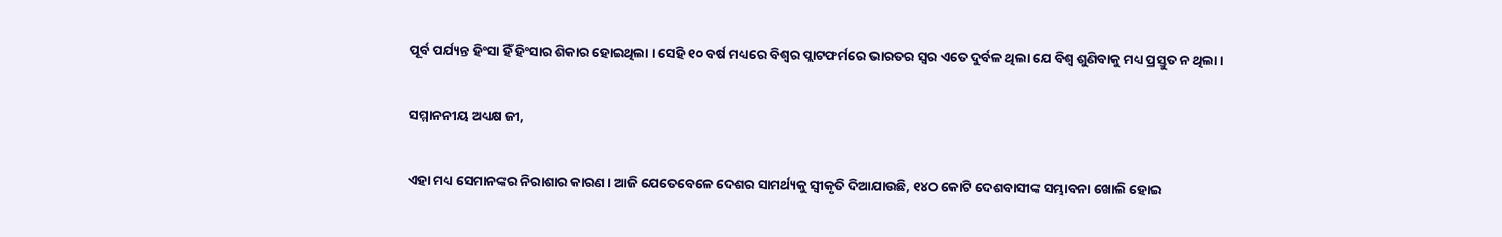ପୂର୍ବ ପର୍ଯ୍ୟନ୍ତ ହିଂସା ହିଁ ହିଂସାର ଶିକାର ହୋଇଥିଲା । ସେହି ୧୦ ବର୍ଷ ମଧ୍ୟରେ ବିଶ୍ୱର ପ୍ଲାଟଫର୍ମରେ ଭାରତର ସ୍ୱର ଏତେ ଦୁର୍ବଳ ଥିଲା ଯେ ବିଶ୍ୱ ଶୁଣିବାକୁ ମଧ୍ୟ ପ୍ରସ୍ତୁତ ନ ଥିଲା ।

ସମ୍ମାନନୀୟ ଅଧ୍ୟକ୍ଷ ଜୀ,

ଏହା ମଧ୍ୟ ସେମାନଙ୍କର ନିରାଶାର କାରଣ । ଆଜି ଯେତେବେଳେ ଦେଶର ସାମର୍ଥ୍ୟକୁ ସ୍ୱୀକୃତି ଦିଆଯାଉଛି, ୧୪ଠ କୋଟି ଦେଶବାସୀଙ୍କ ସମ୍ଭାବନା ଖୋଲି ହୋଇ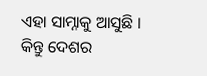ଏହା ସାମ୍ନାକୁ ଆସୁଛି । କିନ୍ତୁ ଦେଶର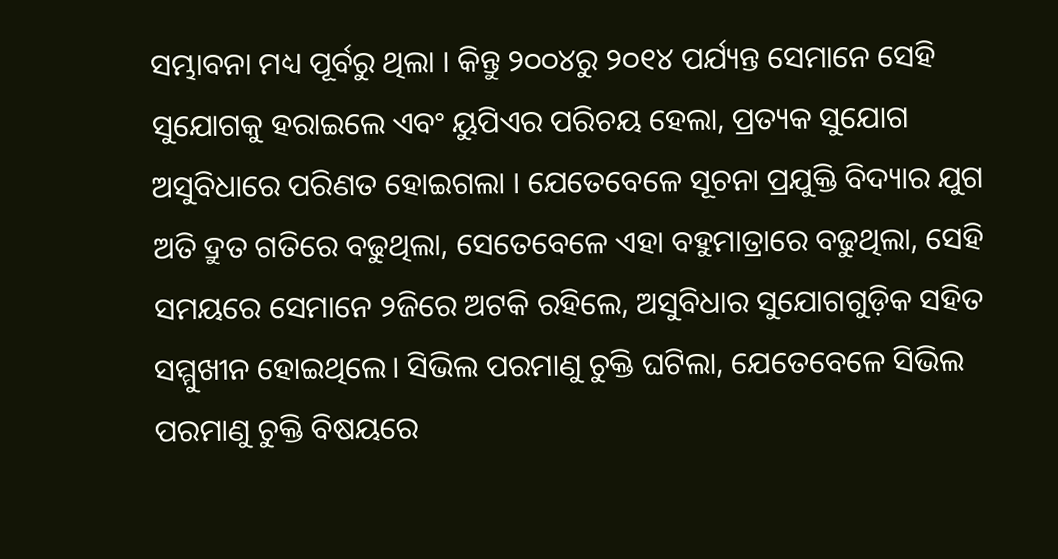ସମ୍ଭାବନା ମଧ୍ୟ ପୂର୍ବରୁ ଥିଲା । କିନ୍ତୁ ୨୦୦୪ରୁ ୨୦୧୪ ପର୍ଯ୍ୟନ୍ତ ସେମାନେ ସେହି ସୁଯୋଗକୁ ହରାଇଲେ ଏବଂ ୟୁପିଏର ପରିଚୟ ହେଲା, ପ୍ରତ୍ୟକ ସୁଯୋଗ ଅସୁବିଧାରେ ପରିଣତ ହୋଇଗଲା । ଯେତେବେଳେ ସୂଚନା ପ୍ରଯୁକ୍ତି ବିଦ୍ୟାର ଯୁଗ ଅତି ଦ୍ରୁତ ଗତିରେ ବଢୁଥିଲା, ସେତେବେଳେ ଏହା ବହୁମାତ୍ରାରେ ବଢୁଥିଲା, ସେହି ସମୟରେ ସେମାନେ ୨ଜିରେ ଅଟକି ରହିଲେ, ଅସୁବିଧାର ସୁଯୋଗଗୁଡ଼ିକ ସହିତ ସମ୍ମୁଖୀନ ହୋଇଥିଲେ। ସିଭିଲ ପରମାଣୁ ଚୁକ୍ତି ଘଟିଲା, ଯେତେବେଳେ ସିଭିଲ ପରମାଣୁ ଚୁକ୍ତି ବିଷୟରେ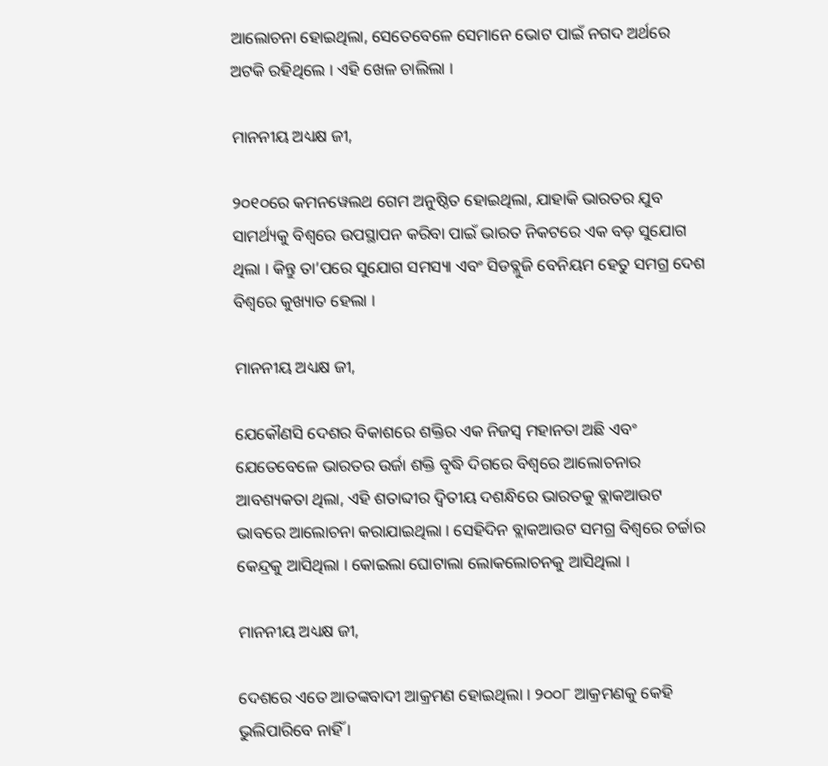ଆଲୋଚନା ହୋଇଥିଲା, ସେତେବେଳେ ସେମାନେ ଭୋଟ ପାଇଁ ନଗଦ ଅର୍ଥରେ ଅଟକି ରହିଥିଲେ । ଏହି ଖେଳ ଚାଲିଲା ।

ମାନନୀୟ ଅଧ୍ୟକ୍ଷ ଜୀ,

୨୦୧୦ରେ କମନୱେଲଥ ଗେମ ଅନୁଷ୍ଠିତ ହୋଇଥିଲା, ଯାହାକି ଭାରତର ଯୁବ ସାମର୍ଥ୍ୟକୁ ବିଶ୍ୱରେ ଉପସ୍ଥାପନ କରିବା ପାଇଁ ଭାରତ ନିକଟରେ ଏକ ବଡ଼ ସୁଯୋଗ ଥିଲା । କିନ୍ତୁ ତା’ପରେ ସୁଯୋଗ ସମସ୍ୟା ଏବଂ ସିଡବ୍ଲୁଜି ବେନିୟମ ହେତୁ ସମଗ୍ର ଦେଶ ବିଶ୍ୱରେ କୁଖ୍ୟାତ ହେଲା ।

ମାନନୀୟ ଅଧ୍ୟକ୍ଷ ଜୀ,

ଯେକୌଣସି ଦେଶର ବିକାଶରେ ଶକ୍ତିର ଏକ ନିଜସ୍ୱ ମହାନତା ଅଛି ଏବଂ ଯେତେବେଳେ ଭାରତର ଉର୍ଜା ଶକ୍ତି ବୃଦ୍ଧି ଦିଗରେ ବିଶ୍ୱରେ ଆଲୋଚନାର ଆବଶ୍ୟକତା ଥିଲା, ଏହି ଶତାବ୍ଦୀର ଦ୍ୱିତୀୟ ଦଶନ୍ଧିରେ ଭାରତକୁ ବ୍ଲାକଆଉଟ ଭାବରେ ଆଲୋଚନା କରାଯାଇଥିଲା । ସେହିଦିନ ବ୍ଲାକଆଉଟ ସମଗ୍ର ବିଶ୍ୱରେ ଚର୍ଚ୍ଚାର କେନ୍ଦ୍ରକୁ ଆସିଥିଲା । କୋଇଲା ଘୋଟାଲା ଲୋକଲୋଚନକୁ ଆସିଥିଲା ।

ମାନନୀୟ ଅଧ୍ୟକ୍ଷ ଜୀ,

ଦେଶରେ ଏତେ ଆତଙ୍କବାଦୀ ଆକ୍ରମଣ ହୋଇଥିଲା । ୨୦୦୮ ଆକ୍ରମଣକୁ କେହି ଭୁଲିପାରିବେ ନାହିଁ ।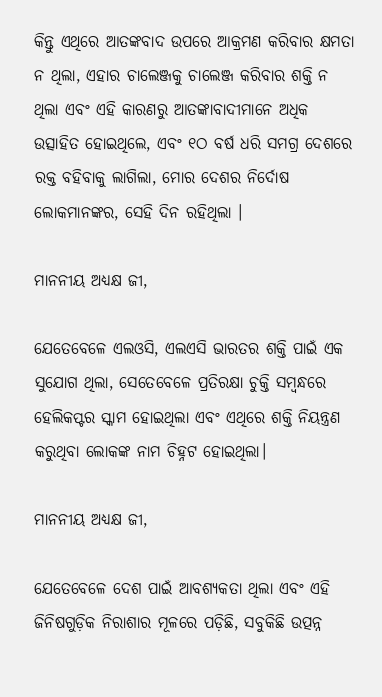କିନ୍ତୁ ଏଥିରେ ଆତଙ୍କବାଦ ଉପରେ ଆକ୍ରମଣ କରିବାର କ୍ଷମତା ନ ଥିଲା, ଏହାର ଚାଲେଞ୍ଜକୁ ଚାଲେଞ୍ଜ କରିବାର ଶକ୍ତି ନ ଥିଲା ଏବଂ ଏହି କାରଣରୁ ଆତଙ୍କାବାଦୀମାନେ ଅଧିକ ଉତ୍ସାହିତ ହୋଇଥିଲେ, ଏବଂ ୧ଠ ବର୍ଷ ଧରି ସମଗ୍ର ଦେଶରେ ରକ୍ତ ବହିବାକୁ ଲାଗିଲା, ମୋର ଦେଶର ନିର୍ଦୋଷ ଲୋକମାନଙ୍କର, ସେହି ଦିନ ରହିଥିଲା ।

ମାନନୀୟ ଅଧ୍ୟକ୍ଷ ଜୀ,

ଯେତେବେଳେ ଏଲଓସି, ଏଲଏସି ଭାରତର ଶକ୍ତି ପାଇଁ ଏକ ସୁଯୋଗ ଥିଲା, ସେତେବେଳେ ପ୍ରତିରକ୍ଷା ଚୁକ୍ତି ସମ୍ବନ୍ଧରେ ହେଲିକପ୍ଟର ସ୍କାମ ହୋଇଥିଲା ଏବଂ ଏଥିରେ ଶକ୍ତି ନିୟନ୍ତ୍ରଣ କରୁଥିବା ଲୋକଙ୍କ ନାମ ଚିହ୍ନଟ ହୋଇଥିଲା।

ମାନନୀୟ ଅଧ୍ୟକ୍ଷ ଜୀ,

ଯେତେବେଳେ ଦେଶ ପାଇଁ ଆବଶ୍ୟକତା ଥିଲା ଏବଂ ଏହି ଜିନିଷଗୁଡ଼ିକ ନିରାଶାର ମୂଳରେ ପଡ଼ିଛି, ସବୁକିଛି ଉତ୍ପନ୍ନ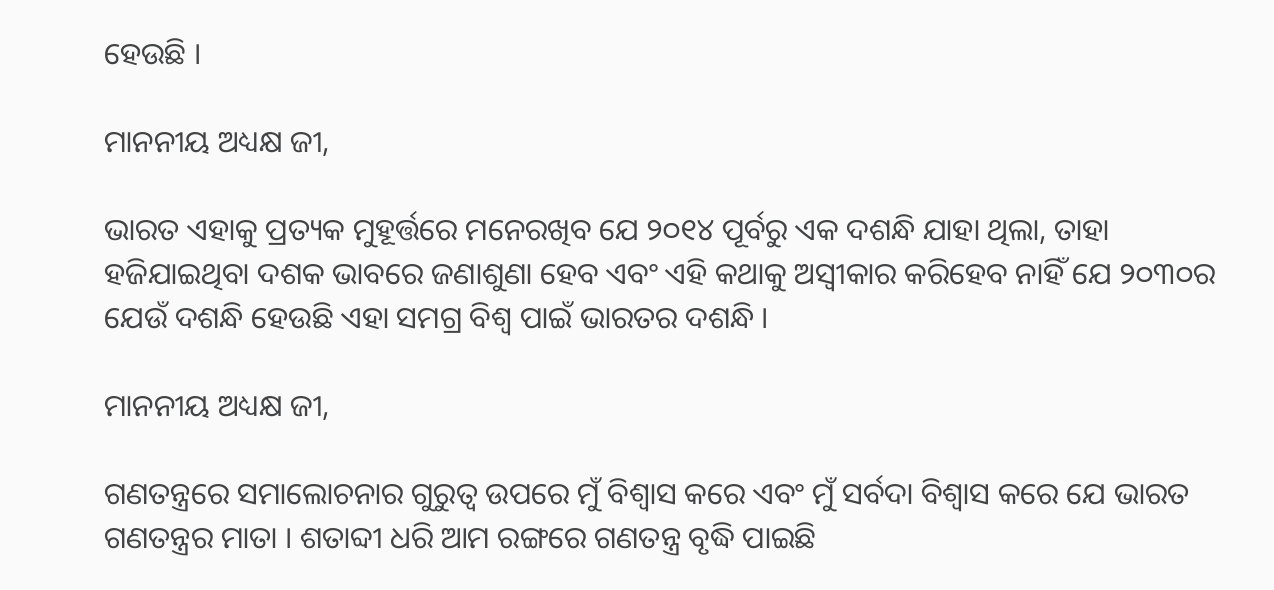ହେଉଛି ।

ମାନନୀୟ ଅଧ୍ୟକ୍ଷ ଜୀ,

ଭାରତ ଏହାକୁ ପ୍ରତ୍ୟକ ମୁହୂର୍ତ୍ତରେ ମନେରଖିବ ଯେ ୨୦୧୪ ପୂର୍ବରୁ ଏକ ଦଶନ୍ଧି ଯାହା ଥିଲା, ତାହା ହଜିଯାଇଥିବା ଦଶକ ଭାବରେ ଜଣାଶୁଣା ହେବ ଏବଂ ଏହି କଥାକୁ ଅସ୍ୱୀକାର କରିହେବ ନାହିଁ ଯେ ୨୦୩୦ର ଯେଉଁ ଦଶନ୍ଧି ହେଉଛି ଏହା ସମଗ୍ର ବିଶ୍ୱ ପାଇଁ ଭାରତର ଦଶନ୍ଧି ।

ମାନନୀୟ ଅଧ୍ୟକ୍ଷ ଜୀ,

ଗଣତନ୍ତ୍ରରେ ସମାଲୋଚନାର ଗୁରୁତ୍ୱ ଉପରେ ମୁଁ ବିଶ୍ୱାସ କରେ ଏବଂ ମୁଁ ସର୍ବଦା ବିଶ୍ୱାସ କରେ ଯେ ଭାରତ ଗଣତନ୍ତ୍ରର ମାତା । ଶତାବ୍ଦୀ ଧରି ଆମ ରଙ୍ଗରେ ଗଣତନ୍ତ୍ର ବୃଦ୍ଧି ପାଇଛି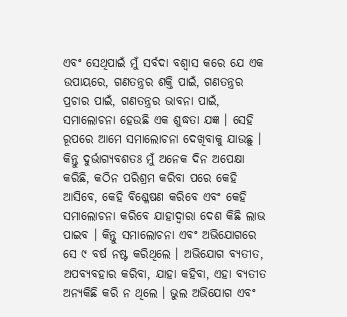ଏବଂ ସେଥିପାଇଁ ମୁଁ ସର୍ବଦା ବଶ୍ୱାସ କରେ ଯେ ଏକ ଉପାୟରେ, ଗଣତନ୍ତ୍ରର ଶକ୍ତି ପାଇଁ, ଗଣତନ୍ତ୍ରର ପ୍ରଚାର ପାଇଁ, ଗଣତନ୍ତ୍ରର ଭାବନା ପାଇଁ, ସମାଲୋଚନା ହେଉଛି ଏକ ଶୁଦ୍ଧତା ଯଜ୍ଞ । ସେହି ରୂପରେ ଆମେ ସମାଲୋଚନା ଦେଖିବାକୁ ଯାଉଛୁ । କିନ୍ତୁ ଦୁର୍ଭାଗ୍ୟବଶତଃ ମୁଁ ଅନେକ ଦିନ ଅପେକ୍ଷା କରିଛି, କଠିନ ପରିଶ୍ରମ କରିବା ପରେ କେହି ଆସିବେ, କେହି ବିଶ୍ଳେଷଣ କରିବେ ଏବଂ କେହି ସମାଲୋଚନା କରିବେ ଯାହାଦ୍ୱାରା ଦେଶ କିଛି ଲାଭ ପାଇବ । କିନ୍ତୁ ସମାଲୋଚନା ଏବଂ ଅଭିଯୋଗରେ ସେ ୯ ବର୍ଷ ନଷ୍ଟ କରିଥିଲେ । ଅଭିଯୋଗ ବ୍ୟତୀତ, ଅପବ୍ୟବହାର କରିବା, ଯାହା କହିବା, ଏହା ବ୍ୟତୀତ ଅନ୍ୟକିଛି କରି ନ ଥିଲେ । ଭୁଲ ଅଭିଯୋଗ ଏବଂ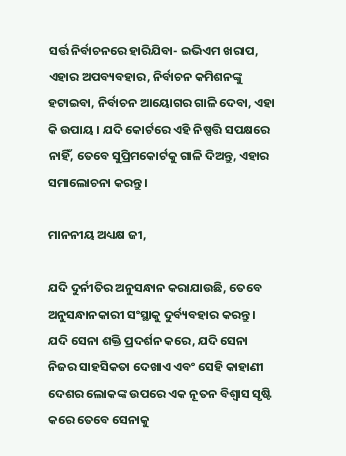ସର୍ତ୍ତ ନିର୍ବାଚନରେ ହାରିଯିବା- ଇଭିଏମ ଖରାପ, ଏହାର ଅପବ୍ୟବହାର, ନିର୍ବାଚନ କମିଶନଙ୍କୁ ହଟାଇବା, ନିର୍ବାଚନ ଆୟୋଗର ଗାଳି ଦେବା, ଏହା କି ଉପାୟ । ଯଦି କୋର୍ଟରେ ଏହି ନିଷ୍ପତ୍ତି ସପକ୍ଷରେ ନାହିଁ, ତେବେ ସୁପ୍ରିମକୋର୍ଟକୁ ଗାଳି ଦିଅନ୍ତୁ, ଏହାର ସମାଲୋଚନା କରନ୍ତୁ ।

ମାନନୀୟ ଅଧ୍ୟକ୍ଷ ଜୀ,

ଯଦି ଦୁର୍ନୀତିର ଅନୁସନ୍ଧାନ କରାଯାଉଛି, ତେବେ ଅନୁସନ୍ଧାନକାରୀ ସଂସ୍ଥାକୁ ଦୁର୍ବ୍ୟବହାର କରନ୍ତୁ । ଯଦି ସେନା ଶକ୍ତି ପ୍ରଦର୍ଶନ କରେ, ଯଦି ସେନା ନିଜର ସାହସିକତା ଦେଖାଏ ଏବଂ ସେହି କାହାଣୀ ଦେଶର ଲୋକଙ୍କ ଉପରେ ଏକ ନୂତନ ବିଶ୍ୱାସ ସୃଷ୍ଟି କରେ ତେବେ ସେନାକୁ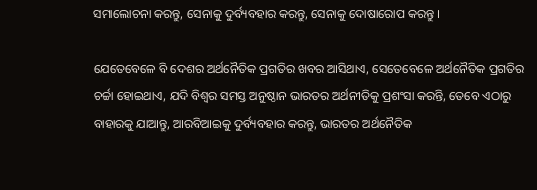ସମାଲୋଚନା କରନ୍ତୁ, ସେନାକୁ ଦୁର୍ବ୍ୟବହାର କରନ୍ତୁ, ସେନାକୁ ଦୋଷାରୋପ କରନ୍ତୁ ।

ଯେତେବେଳେ ବି ଦେଶର ଅର୍ଥନୈତିକ ପ୍ରଗତିର ଖବର ଆସିଥାଏ, ସେତେବେଳେ ଅର୍ଥନୈତିକ ପ୍ରଗତିର ଚର୍ଚ୍ଚା ହୋଇଥାଏ, ଯଦି ବିଶ୍ୱର ସମସ୍ତ ଅନୁଷ୍ଠାନ ଭାରତର ଅର୍ଥନୀତିକୁ ପ୍ରଶଂସା କରନ୍ତି, ତେବେ ଏଠାରୁ ବାହାରକୁ ଯାଆନ୍ତୁ, ଆରବିଆଇକୁ ଦୁର୍ବ୍ୟବହାର କରନ୍ତୁ, ଭାରତର ଅର୍ଥନୈତିକ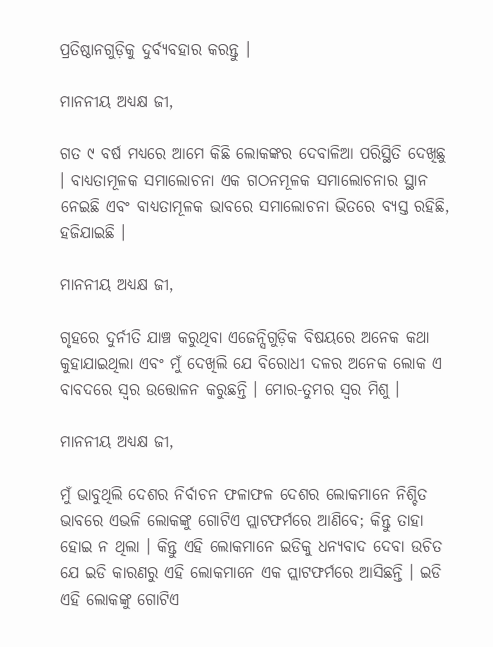ପ୍ରତିଷ୍ଠାନଗୁଡ଼ିକୁ ଦୁର୍ବ୍ୟବହାର କରନ୍ତୁ ।

ମାନନୀୟ ଅଧ୍ୟକ୍ଷ ଜୀ,

ଗତ ୯ ବର୍ଷ ମଧ୍ୟରେ ଆମେ କିଛି ଲୋକଙ୍କର ଦେବାଳିଆ ପରିସ୍ଥିତି ଦେଖିଛୁ । ବାଧ୍ୟତାମୂଳକ ସମାଲୋଚନା ଏକ ଗଠନମୂଳକ ସମାଲୋଚନାର ସ୍ଥାନ ନେଇଛି ଏବଂ ବାଧ୍ୟତାମୂଳକ ଭାବରେ ସମାଲୋଚନା ଭିତରେ ବ୍ୟସ୍ତ ରହିଛି, ହଜିଯାଇଛି ।

ମାନନୀୟ ଅଧ୍ୟକ୍ଷ ଜୀ,

ଗୃହରେ ଦୁର୍ନୀତି ଯାଞ୍ଚ କରୁଥିବା ଏଜେନ୍ସିଗୁଡ଼ିକ ବିଷୟରେ ଅନେକ କଥା କୁହାଯାଇଥିଲା ଏବଂ ମୁଁ ଦେଖିଲି ଯେ ବିରୋଧୀ ଦଳର ଅନେକ ଲୋକ ଏ ବାବଦରେ ସ୍ୱର ଉତ୍ତୋଳନ କରୁଛନ୍ତି । ମୋର-ତୁମର ସ୍ୱର ମିଶୁ ।

ମାନନୀୟ ଅଧ୍ୟକ୍ଷ ଜୀ,

ମୁଁ ଭାବୁଥିଲି ଦେଶର ନିର୍ବାଚନ ଫଳାଫଳ ଦେଶର ଲୋକମାନେ ନିଶ୍ଚିତ ଭାବରେ ଏଭଳି ଲୋକଙ୍କୁ ଗୋଟିଏ ପ୍ଲାଟଫର୍ମରେ ଆଣିବେ; କିନ୍ତୁ ତାହା ହୋଇ ନ ଥିଲା । କିନ୍ତୁ ଏହି ଲୋକମାନେ ଇଡିକୁ ଧନ୍ୟବାଦ ଦେବା ଉଚିତ ଯେ ଇଡି କାରଣରୁ ଏହି ଲୋକମାନେ ଏକ ପ୍ଲାଟଫର୍ମରେ ଆସିଛନ୍ତି । ଇଡି ଏହି ଲୋକଙ୍କୁ ଗୋଟିଏ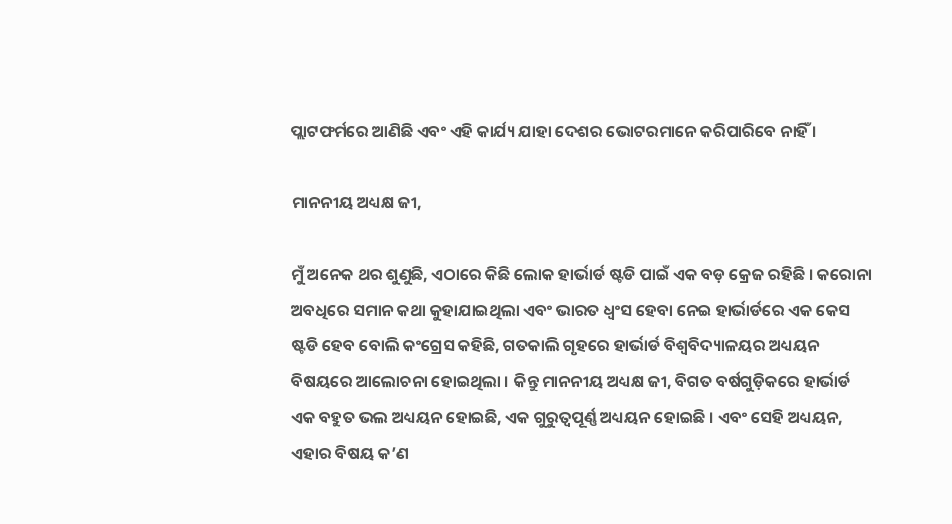ପ୍ଲାଟଫର୍ମରେ ଆଣିଛି ଏବଂ ଏହି କାର୍ଯ୍ୟ ଯାହା ଦେଶର ଭୋଟରମାନେ କରିପାରିବେ ନାହିଁ ।

ମାନନୀୟ ଅଧ୍ୟକ୍ଷ ଜୀ,

ମୁଁ ଅନେକ ଥର ଶୁଣୁଛି, ଏଠାରେ କିଛି ଲୋକ ହାର୍ଭାର୍ଡ ଷ୍ଟଡି ପାଇଁ ଏକ ବଡ଼ କ୍ରେଜ ରହିଛି । କରୋନା ଅବଧିରେ ସମାନ କଥା କୁହାଯାଇଥିଲା ଏବଂ ଭାରତ ଧ୍ୱଂସ ହେବା ନେଇ ହାର୍ଭାର୍ଡରେ ଏକ କେସ ଷ୍ଟଡି ହେବ ବୋଲି କଂଗ୍ରେସ କହିଛି, ଗତକାଲି ଗୃହରେ ହାର୍ଭାର୍ଡ ବିଶ୍ୱବିଦ୍ୟାଳୟର ଅଧ୍ୟୟନ ବିଷୟରେ ଆଲୋଚନା ହୋଇଥିଲା । କିନ୍ତୁ ମାନନୀୟ ଅଧ୍ୟକ୍ଷ ଜୀ, ବିଗତ ବର୍ଷଗୁଡ଼ିକରେ ହାର୍ଭାର୍ଡ ଏକ ବହୁତ ଭଲ ଅଧ୍ୟୟନ ହୋଇଛି, ଏକ ଗୁରୁତ୍ୱପୂର୍ଣ୍ଣ ଅଧ୍ୟୟନ ହୋଇଛି । ଏବଂ ସେହି ଅଧ୍ୟୟନ, ଏହାର ବିଷୟ କ’ଣ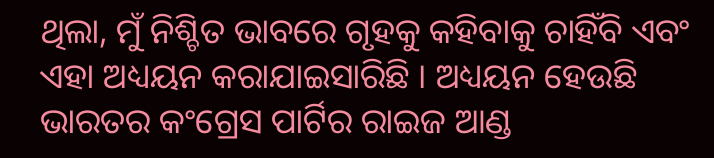ଥିଲା, ମୁଁ ନିଶ୍ଚିତ ଭାବରେ ଗୃହକୁ କହିବାକୁ ଚାହିଁବି ଏବଂ ଏହା ଅଧ୍ୟୟନ କରାଯାଇସାରିଛି । ଅଧ୍ୟୟନ ହେଉଛି ଭାରତର କଂଗ୍ରେସ ପାର୍ଟିର ରାଇଜ ଆଣ୍ଡ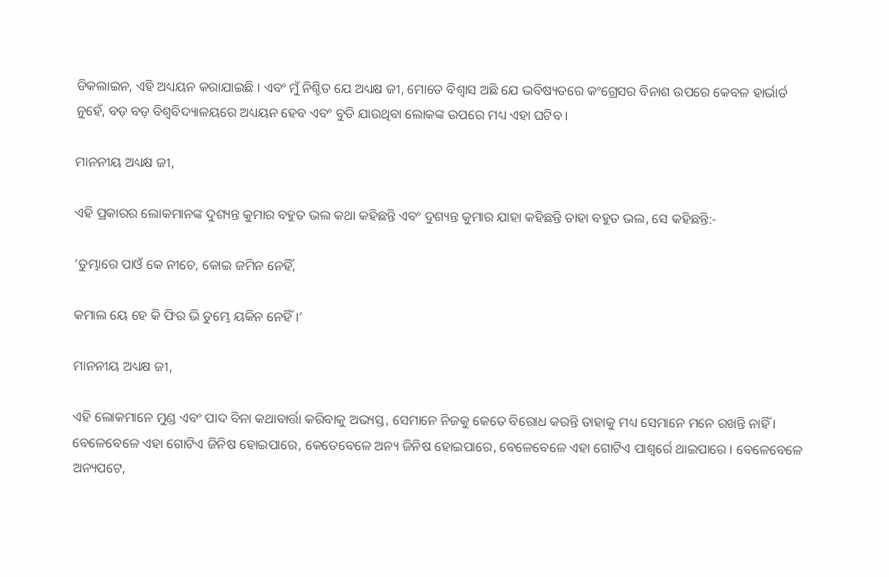ଡିକଲାଇନ, ଏହି ଅଧ୍ୟୟନ କରାଯାଇଛି । ଏବଂ ମୁଁ ନିଶ୍ଚିତ ଯେ ଅଧ୍ୟକ୍ଷ ଜୀ, ମୋତେ ବିଶ୍ୱାସ ଅଛି ଯେ ଭବିଷ୍ୟତରେ କଂଗ୍ରେସର ବିନାଶ ଉପରେ କେବଳ ହାର୍ଭାର୍ଡ ନୁହେଁ, ବଡ଼ ବଡ଼ ବିଶ୍ୱବିଦ୍ୟାଳୟରେ ଅଧ୍ୟୟନ ହେବ ଏବଂ ବୁଡି ଯାଉଥିବା ଲୋକଙ୍କ ଉପରେ ମଧ୍ୟ ଏହା ଘଟିବ ।

ମାନନୀୟ ଅଧ୍ୟକ୍ଷ ଜୀ,

ଏହି ପ୍ରକାରର ଲୋକମାନଙ୍କ ଦୁଶ୍ୟନ୍ତ କୁମାର ବହୁତ ଭଲ କଥା କହିଛନ୍ତି ଏବଂ ଦୁଶ୍ୟନ୍ତ କୁମାର ଯାହା କହିଛନ୍ତି ତାହା ବହୁତ ଭଲ, ସେ କହିଛନ୍ତି:-

‘ତୁମ୍ଭାରେ ପାଓଁ କେ ନୀଚେ, କୋଇ ଜମିନ ନେହିଁ,

କମାଲ ୟେ ହେ କି ଫିର ଭି ତୁମ୍ଭେ ୟକିନ ନେହିଁ ।’

ମାନନୀୟ ଅଧ୍ୟକ୍ଷ ଜୀ,

ଏହି ଲୋକମାନେ ମୁଣ୍ଡ ଏବଂ ପାଦ ବିନା କଥାବାର୍ତ୍ତା କରିବାକୁ ଅଭ୍ୟସ୍ତ, ସେମାନେ ନିଜକୁ କେତେ ବିରୋଧ କରନ୍ତି ତାହାକୁ ମଧ୍ୟ ସେମାନେ ମନେ ରଖନ୍ତି ନାହିଁ । ବେଳେବେଳେ ଏହା ଗୋଟିଏ ଜିନିଷ ହୋଇପାରେ, କେତେବେଳେ ଅନ୍ୟ ଜିନିଷ ହୋଇପାରେ, ବେଳେବେଳେ ଏହା ଗୋଟିଏ ପାଶ୍ୱର୍ରେ ଥାଇପାରେ । ବେଳେବେଳେ ଅନ୍ୟପଟେ,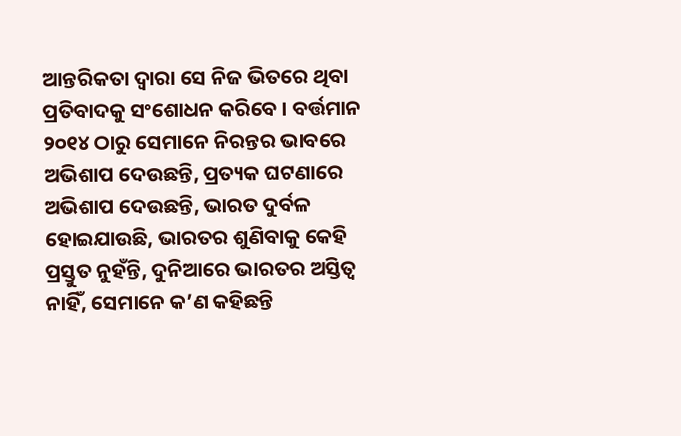ଆନ୍ତରିକତା ଦ୍ୱାରା ସେ ନିଜ ଭିତରେ ଥିବା ପ୍ରତିବାଦକୁ ସଂଶୋଧନ କରିବେ । ବର୍ତ୍ତମାନ ୨୦୧୪ ଠାରୁ ସେମାନେ ନିରନ୍ତର ଭାବରେ ଅଭିଶାପ ଦେଉଛନ୍ତି, ପ୍ରତ୍ୟକ ଘଟଣାରେ ଅଭିଶାପ ଦେଉଛନ୍ତି, ଭାରତ ଦୁର୍ବଳ ହୋଇଯାଉଛି, ଭାରତର ଶୁଣିବାକୁ କେହି ପ୍ରସ୍ତୁତ ନୁହଁନ୍ତି, ଦୁନିଆରେ ଭାରତର ଅସ୍ତିତ୍ୱ ନାହିଁ, ସେମାନେ କ’ଣ କହିଛନ୍ତି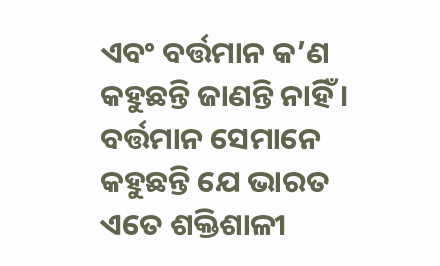ଏବଂ ବର୍ତ୍ତମାନ କ’ଣ କହୁଛନ୍ତି ଜାଣନ୍ତି ନାହିଁ । ବର୍ତ୍ତମାନ ସେମାନେ କହୁଛନ୍ତି ଯେ ଭାରତ ଏତେ ଶକ୍ତିଶାଳୀ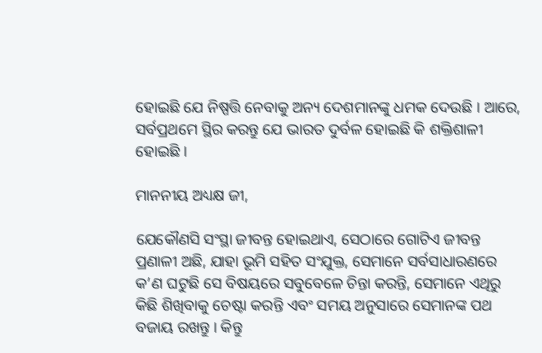ହୋଇଛି ଯେ ନିଷ୍ପତ୍ତି ନେବାକୁ ଅନ୍ୟ ଦେଶମାନଙ୍କୁ ଧମକ ଦେଉଛି । ଆରେ, ସର୍ବପ୍ରଥମେ ସ୍ଥିର କରନ୍ତୁ ଯେ ଭାରତ ଦୁର୍ବଳ ହୋଇଛି କି ଶକ୍ତିଶାଳୀ ହୋଇଛି ।

ମାନନୀୟ ଅଧ୍ୟକ୍ଷ ଜୀ,

ଯେକୌଣସି ସଂସ୍ଥା ଜୀବନ୍ତ ହୋଇଥାଏ, ସେଠାରେ ଗୋଟିଏ ଜୀବନ୍ତ ପ୍ରଣାଳୀ ଅଛି, ଯାହା ଭୂମି ସହିତ ସଂଯୁକ୍ତ, ସେମାନେ ସର୍ବସାଧାରଣରେ କ’ଣ ଘଟୁଛି ସେ ବିଷୟରେ ସବୁବେଳେ ଚିନ୍ତା କରନ୍ତି, ସେମାନେ ଏଥିରୁ କିଛି ଶିଖିବାକୁ ଚେଷ୍ଟା କରନ୍ତି ଏବଂ ସମୟ ଅନୁସାରେ ସେମାନଙ୍କ ପଥ ବଜାୟ ରଖନ୍ତୁ । କିନ୍ତୁ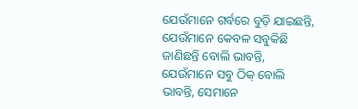ଯେଉଁମାନେ ଗର୍ବରେ ବୁଡ଼ି ଯାଇଛନ୍ତି, ଯେଉଁମାନେ କେବଳ ସବୁକିଛି ଜାଣିଛନ୍ତି ବୋଲି ଭାବନ୍ତି, ଯେଉଁମାନେ ସବୁ ଠିକ୍ ବୋଲି ଭାବନ୍ତି, ସେମାନେ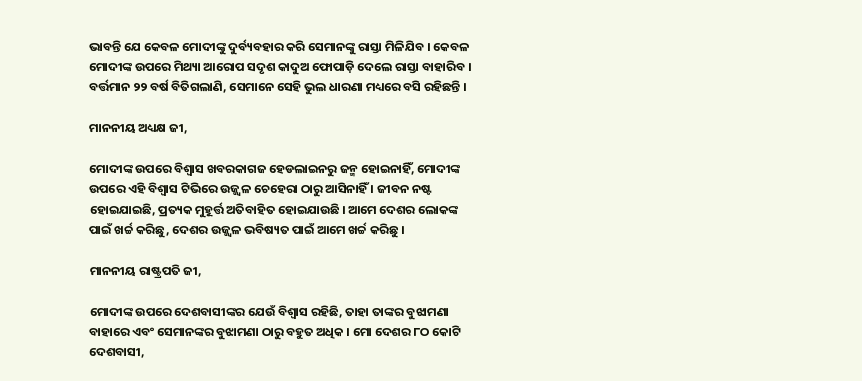ଭାବନ୍ତି ଯେ କେବଳ ମୋଦୀଙ୍କୁ ଦୁର୍ବ୍ୟବହାର କରି ସେମାନଙ୍କୁ ରାସ୍ତା ମିଳିଯିବ । କେବଳ ମୋଦୀଙ୍କ ଉପରେ ମିଥ୍ୟା ଆରୋପ ସଦୃଶ କାଦୁଅ ଫୋପାଡ଼ି ଦେଲେ ରାସ୍ତା ବାହାରିବ । ବର୍ତ୍ତମାନ ୨୨ ବର୍ଷ ବିତିଗଲାଣି, ସେମାନେ ସେହି ଭୁଲ ଧାରଣା ମଧ୍ୟରେ ବସି ରହିଛନ୍ତି ।

ମାନନୀୟ ଅଧ୍ୟକ୍ଷ ଜୀ,

ମୋଦୀଙ୍କ ଉପରେ ବିଶ୍ୱାସ ଖବରକାଗଜ ହେଡଲାଇନରୁ ଜନ୍ମ ହୋଇନାହିଁ, ମୋଦୀଙ୍କ ଉପରେ ଏହି ବିଶ୍ୱାସ ଟିଭିରେ ଉଜ୍ଜ୍ୱଳ ଚେହେରା ଠାରୁ ଆସିନାହିଁ । ଜୀବନ ନଷ୍ଟ ହୋଇଯାଇଛି, ପ୍ରତ୍ୟକ ମୁହୂର୍ତ୍ତ ଅତିବାହିତ ହୋଇଯାଉଛି । ଆମେ ଦେଶର ଲୋକଙ୍କ ପାଇଁ ଖର୍ଚ୍ଚ କରିଛୁ, ଦେଶର ଉଜ୍ଜ୍ୱଳ ଭବିଷ୍ୟତ ପାଇଁ ଆମେ ଖର୍ଚ୍ଚ କରିଛୁ ।

ମାନନୀୟ ରାଷ୍ଟ୍ରପତି ଜୀ,

ମୋଦୀଙ୍କ ଉପରେ ଦେଶବାସୀଙ୍କର ଯେଉଁ ବିଶ୍ୱାସ ରହିଛି, ତାହା ତାଙ୍କର ବୁଝାମଣା ବାହାରେ ଏବଂ ସେମାନଙ୍କର ବୁଝାମଣା ଠାରୁ ବହୁତ ଅଧିକ । ମୋ ଦେଶର ୮ଠ କୋଟି ଦେଶବାସୀ,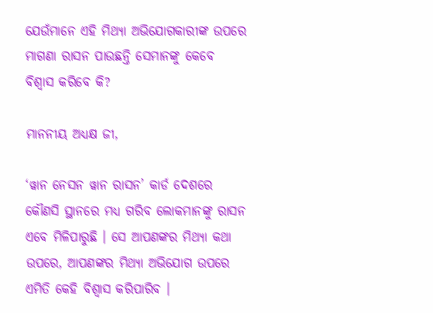ଯେଉଁମାନେ ଏହି ମିଥ୍ୟା ଅଭିଯୋଗକାରୀଙ୍କ ଉପରେ ମାଗଣା ରାସନ ପାଉଛନ୍ତି ସେମାନଙ୍କୁ କେବେ ବିଶ୍ୱାସ କରିବେ କି?

ମାନନୀୟ ଅଧ୍ୟକ୍ଷ ଜୀ,

‘ୱାନ ନେସନ ୱାନ ରାସନ’ କାର୍ଡ ଦେଶରେ କୌଣସି ସ୍ଥାନରେ ମଧ୍ୟ ଗରିବ ଲୋକମାନଙ୍କୁ ରାସନ ଏବେ ମିଳିପାରୁଛି । ସେ ଆପଣଙ୍କର ମିଥ୍ୟା କଥା ଉପରେ, ଆପଣଙ୍କର ମିଥ୍ୟା ଅଭିଯୋଗ ଉପରେ ଏମିତି କେହି ବିଶ୍ୱାସ କରିପାରିବ ।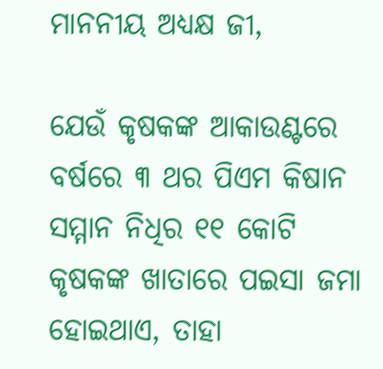ମାନନୀୟ ଅଧ୍ୟକ୍ଷ ଜୀ,

ଯେଉଁ କୃଷକଙ୍କ ଆକାଉଣ୍ଟରେ ବର୍ଷରେ ୩ ଥର ପିଏମ କିଷାନ ସମ୍ମାନ ନିଧିର ୧୧ କୋଟି କୃଷକଙ୍କ ଖାତାରେ ପଇସା ଜମା ହୋଇଥାଏ, ତାହା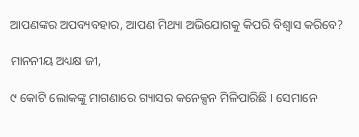ଆପଣଙ୍କର ଅପବ୍ୟବହାର, ଆପଣ ମିଥ୍ୟା ଅଭିଯୋଗକୁ କିପରି ବିଶ୍ୱାସ କରିବେ?

ମାନନୀୟ ଅଧ୍ୟକ୍ଷ ଜୀ,

୯ କୋଟି ଲୋକଙ୍କୁ ମାଗଣାରେ ଗ୍ୟାସର କନେକ୍ସନ ମିଳିପାରିଛି । ସେମାନେ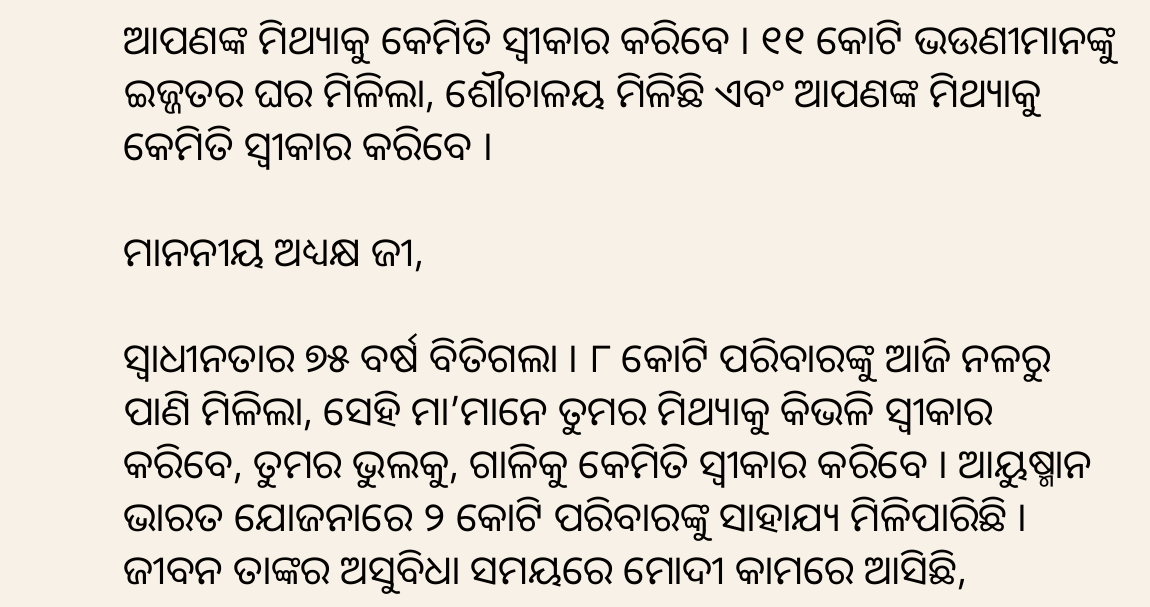ଆପଣଙ୍କ ମିଥ୍ୟାକୁ କେମିତି ସ୍ୱୀକାର କରିବେ । ୧୧ କୋଟି ଭଉଣୀମାନଙ୍କୁ ଇଜ୍ଜତର ଘର ମିଳିଲା, ଶୌଚାଳୟ ମିଳିଛି ଏବଂ ଆପଣଙ୍କ ମିଥ୍ୟାକୁ କେମିତି ସ୍ୱୀକାର କରିବେ ।

ମାନନୀୟ ଅଧ୍ୟକ୍ଷ ଜୀ,

ସ୍ୱାଧୀନତାର ୭୫ ବର୍ଷ ବିତିଗଲା । ୮ କୋଟି ପରିବାରଙ୍କୁ ଆଜି ନଳରୁ ପାଣି ମିଳିଲା, ସେହି ମା’ମାନେ ତୁମର ମିଥ୍ୟାକୁ କିଭଳି ସ୍ୱୀକାର କରିବେ, ତୁମର ଭୁଲକୁ, ଗାଳିକୁ କେମିତି ସ୍ୱୀକାର କରିବେ । ଆୟୁଷ୍ମାନ ଭାରତ ଯୋଜନାରେ ୨ କୋଟି ପରିବାରଙ୍କୁ ସାହାଯ୍ୟ ମିଳିପାରିଛି । ଜୀବନ ତାଙ୍କର ଅସୁବିଧା ସମୟରେ ମୋଦୀ କାମରେ ଆସିଛି,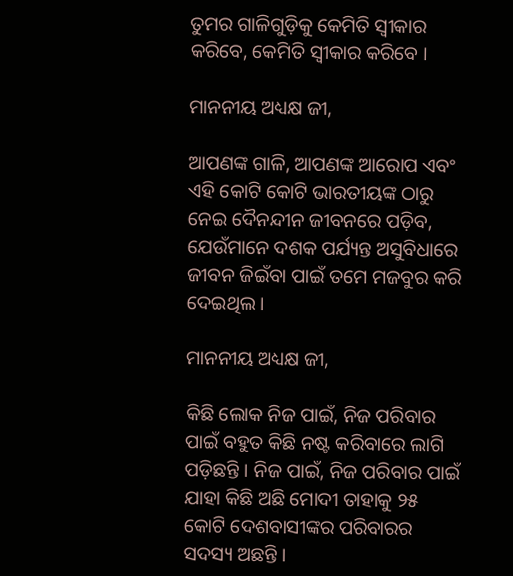ତୁମର ଗାଳିଗୁଡ଼ିକୁ କେମିତି ସ୍ୱୀକାର କରିବେ, କେମିତି ସ୍ୱୀକାର କରିବେ ।

ମାନନୀୟ ଅଧ୍ୟକ୍ଷ ଜୀ,

ଆପଣଙ୍କ ଗାଳି, ଆପଣଙ୍କ ଆରୋପ ଏବଂ ଏହି କୋଟି କୋଟି ଭାରତୀୟଙ୍କ ଠାରୁ ନେଇ ଦୈନନ୍ଦୀନ ଜୀବନରେ ପଡ଼ିବ, ଯେଉଁମାନେ ଦଶକ ପର୍ଯ୍ୟନ୍ତ ଅସୁବିଧାରେ ଜୀବନ ଜିଇଁବା ପାଇଁ ତମେ ମଜବୁର କରି ଦେଇଥିଲ ।

ମାନନୀୟ ଅଧ୍ୟକ୍ଷ ଜୀ,

କିଛି ଲୋକ ନିଜ ପାଇଁ, ନିଜ ପରିବାର ପାଇଁ ବହୁତ କିଛି ନଷ୍ଟ କରିବାରେ ଲାଗି ପଡ଼ିଛନ୍ତି । ନିଜ ପାଇଁ, ନିଜ ପରିବାର ପାଇଁ ଯାହା କିଛି ଅଛି ମୋଦୀ ତାହାକୁ ୨୫ କୋଟି ଦେଶବାସୀଙ୍କର ପରିବାରର ସଦସ୍ୟ ଅଛନ୍ତି ।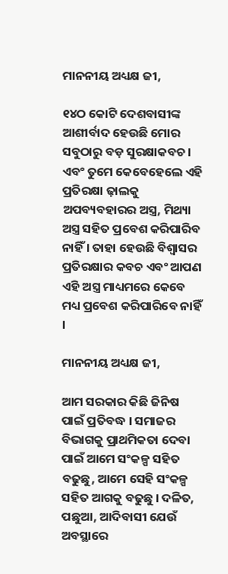ମାନନୀୟ ଅଧ୍ୟକ୍ଷ ଜୀ,

୧୪ଠ କୋଟି ଦେଶବାସୀଙ୍କ ଆଶୀର୍ବାଦ ହେଉଛି ମୋର ସବୁଠାରୁ ବଡ଼ ସୁରକ୍ଷାକବଚ । ଏବଂ ତୁମେ କେବେହେଲେ ଏହି ପ୍ରତିରକ୍ଷା ଢ଼ାଲକୁ ଅପବ୍ୟବହାରର ଅସ୍ତ୍ର, ମିଥ୍ୟା ଅସ୍ତ୍ର ସହିତ ପ୍ରବେଶ କରିପାରିବ ନାହିଁ । ତାହା ହେଉଛି ବିଶ୍ୱାସର ପ୍ରତିରକ୍ଷାର କବଚ ଏବଂ ଆପଣ ଏହି ଅସ୍ତ୍ର ମାଧ୍ୟମରେ କେବେ ମଧ୍ୟ ପ୍ରବେଶ କରିପାରିବେ ନାହିଁ ।

ମାନନୀୟ ଅଧ୍ୟକ୍ଷ ଜୀ,

ଆମ ସରକାର କିଛି ଜିନିଷ ପାଇଁ ପ୍ରତିବଦ୍ଧ । ସମାଜର ବିଭାଗକୁ ପ୍ରାଥମିକତା ଦେବା ପାଇଁ ଆମେ ସଂକଳ୍ପ ସହିତ ବଢୁଛୁ, ଆମେ ସେହି ସଂକଳ୍ପ ସହିତ ଆଗକୁ ବଢୁଛୁ । ଦଳିତ, ପଛୁଆ, ଆଦିବାସୀ ଯେଉଁ ଅବସ୍ଥାରେ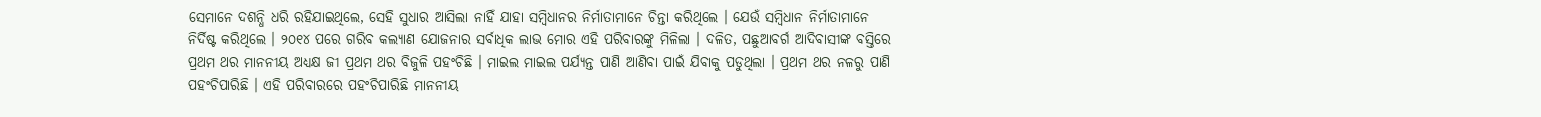ସେମାନେ ଦଶନ୍ଧି ଧରି ରହିଯାଇଥିଲେ, ସେହି ସୁଧାର ଆସିଲା ନାହିଁ ଯାହା ସମ୍ବିଧାନର ନିର୍ମାତାମାନେ ଚିନ୍ତା କରିଥିଲେ । ଯେଉଁ ସମ୍ବିଧାନ ନିର୍ମାତାମାନେ ନିର୍ଦିଷ୍ଟ କରିଥିଲେ । ୨୦୧୪ ପରେ ଗରିବ କଲ୍ୟାଣ ଯୋଜନାର ସର୍ବାଧିକ ଲାଭ ମୋର ଏହି ପରିବାରଙ୍କୁ ମିଳିଲା । ଦଳିତ, ପଛୁଆବର୍ଗ ଆଦିବାସୀଙ୍କ ବସ୍ତିରେ ପ୍ରଥମ ଥର ମାନନୀୟ ଅଧ୍ୟକ୍ଷ ଜୀ ପ୍ରଥମ ଥର ବିଜୁଳି ପହଂଚିଛି । ମାଇଲ ମାଇଲ ପର୍ଯ୍ୟନ୍ତ ପାଣି ଆଣିବା ପାଇଁ ଯିବାକୁ ପଡୁଥିଲା । ପ୍ରଥମ ଥର ନଳରୁ ପାଣି ପହଂଚିପାରିଛି । ଏହି ପରିବାରରେ ପହଂଚିପାରିଛି ମାନନୀୟ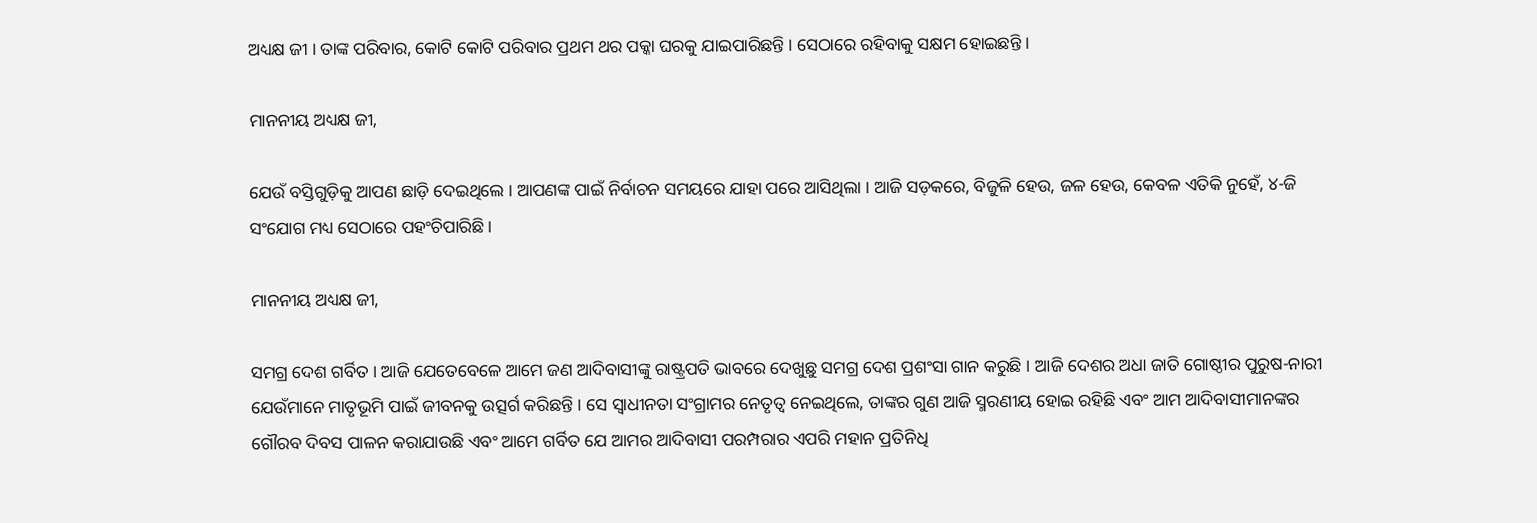ଅଧ୍ୟକ୍ଷ ଜୀ । ତାଙ୍କ ପରିବାର, କୋଟି କୋଟି ପରିବାର ପ୍ରଥମ ଥର ପକ୍କା ଘରକୁ ଯାଇପାରିଛନ୍ତି । ସେଠାରେ ରହିବାକୁ ସକ୍ଷମ ହୋଇଛନ୍ତି ।

ମାନନୀୟ ଅଧ୍ୟକ୍ଷ ଜୀ,

ଯେଉଁ ବସ୍ତିଗୁଡ଼ିକୁ ଆପଣ ଛାଡ଼ି ଦେଇଥିଲେ । ଆପଣଙ୍କ ପାଇଁ ନିର୍ବାଚନ ସମୟରେ ଯାହା ପରେ ଆସିଥିଲା । ଆଜି ସଡ଼କରେ, ବିଜୁଳି ହେଉ, ଜଳ ହେଉ, କେବଳ ଏତିକି ନୁହେଁ, ୪-ଜି ସଂଯୋଗ ମଧ୍ୟ ସେଠାରେ ପହଂଚିପାରିଛି ।

ମାନନୀୟ ଅଧ୍ୟକ୍ଷ ଜୀ,

ସମଗ୍ର ଦେଶ ଗର୍ବିତ । ଆଜି ଯେତେବେଳେ ଆମେ ଜଣ ଆଦିବାସୀଙ୍କୁ ରାଷ୍ଟ୍ରପତି ଭାବରେ ଦେଖୁଛୁ ସମଗ୍ର ଦେଶ ପ୍ରଶଂସା ଗାନ କରୁଛି । ଆଜି ଦେଶର ଅଧା ଜାତି ଗୋଷ୍ଠୀର ପୁରୁଷ-ନାରୀ ଯେଉଁମାନେ ମାତୃଭୂମି ପାଇଁ ଜୀବନକୁ ଉତ୍ସର୍ଗ କରିଛନ୍ତି । ସେ ସ୍ୱାଧୀନତା ସଂଗ୍ରାମର ନେତୃତ୍ୱ ନେଇଥିଲେ, ତାଙ୍କର ଗୁଣ ଆଜି ସ୍ମରଣୀୟ ହୋଇ ରହିଛି ଏବଂ ଆମ ଆଦିବାସୀମାନଙ୍କର ଗୌରବ ଦିବସ ପାଳନ କରାଯାଉଛି ଏବଂ ଆମେ ଗର୍ବିତ ଯେ ଆମର ଆଦିବାସୀ ପରମ୍ପରାର ଏପରି ମହାନ ପ୍ରତିନିଧି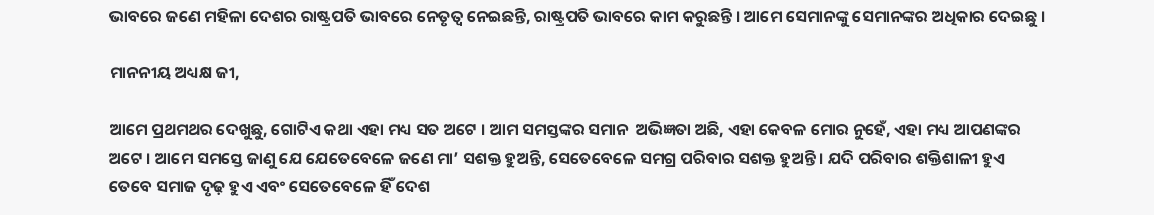ଭାବରେ ଜଣେ ମହିଳା ଦେଶର ରାଷ୍ଟ୍ରପତି ଭାବରେ ନେତୃତ୍ୱ ନେଇଛନ୍ତି, ରାଷ୍ଟ୍ରପତି ଭାବରେ କାମ କରୁଛନ୍ତି । ଆମେ ସେମାନଙ୍କୁ ସେମାନଙ୍କର ଅଧିକାର ଦେଇଛୁ ।

ମାନନୀୟ ଅଧ୍ୟକ୍ଷ ଜୀ,

ଆମେ ପ୍ରଥମଥର ଦେଖୁଛୁ, ଗୋଟିଏ କଥା ଏହା ମଧ୍ୟ ସତ ଅଟେ । ଆମ ସମସ୍ତଙ୍କର ସମାନ  ଅଭିଜ୍ଞତା ଅଛି, ଏହା କେବଳ ମୋର ନୁହେଁ, ଏହା ମଧ୍ୟ ଆପଣଙ୍କର ଅଟେ । ଆମେ ସମସ୍ତେ ଜାଣୁ ଯେ ଯେତେବେଳେ ଜଣେ ମା’ ସଶକ୍ତ ହୁଅନ୍ତି, ସେତେବେଳେ ସମଗ୍ର ପରିବାର ସଶକ୍ତ ହୁଅନ୍ତି । ଯଦି ପରିବାର ଶକ୍ତିଶାଳୀ ହୁଏ ତେବେ ସମାଜ ଦୃଢ଼ ହୁଏ ଏବଂ ସେତେବେଳେ ହିଁ ଦେଶ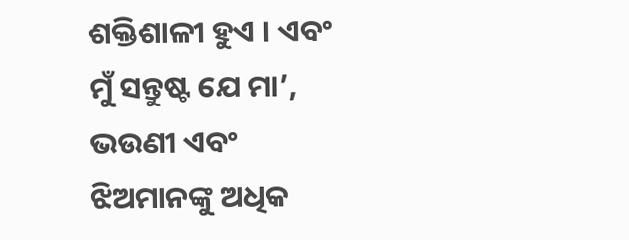ଶକ୍ତିଶାଳୀ ହୁଏ । ଏବଂ ମୁଁ ସନ୍ତୁଷ୍ଟ ଯେ ମା’, ଭଉଣୀ ଏବଂ ଝିଅମାନଙ୍କୁ ଅଧିକ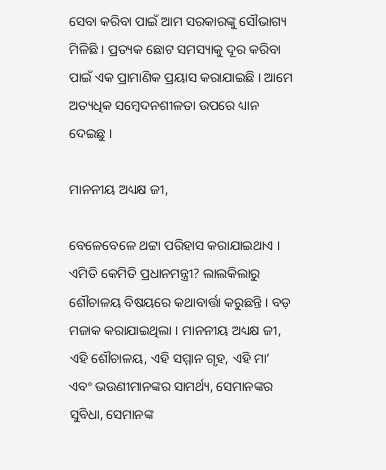ସେବା କରିବା ପାଇଁ ଆମ ସରକାରଙ୍କୁ ସୌଭାଗ୍ୟ ମିଳିଛି । ପ୍ରତ୍ୟକ ଛୋଟ ସମସ୍ୟାକୁ ଦୂର କରିବା ପାଇଁ ଏକ ପ୍ରାମାଣିକ ପ୍ରୟାସ କରାଯାଇଛି । ଆମେ ଅତ୍ୟଧିକ ସମ୍ବେଦନଶୀଳତା ଉପରେ ଧ୍ୟାନ ଦେଇଛୁ ।

ମାନନୀୟ ଅଧ୍ୟକ୍ଷ ଜୀ,

ବେଳେବେଳେ ଥଟ୍ଟା ପରିହାସ କରାଯାଇଥାଏ । ଏମିତି କେମିତି ପ୍ରଧାନମନ୍ତ୍ରୀ? ଲାଲକିଲାରୁ ଶୌଚାଳୟ ବିଷୟରେ କଥାବାର୍ତ୍ତା କରୁଛନ୍ତି । ବଡ଼ ମଜାକ କରାଯାଇଥିଲା । ମାନନୀୟ ଅଧ୍ୟକ୍ଷ ଜୀ, ଏହି ଶୌଚାଳୟ, ଏହି ସମ୍ମାନ ଗୃହ, ଏହି ମା’ ଏବଂ ଭଉଣୀମାନଙ୍କର ସାମର୍ଥ୍ୟ, ସେମାନଙ୍କର ସୁବିଧା, ସେମାନଙ୍କ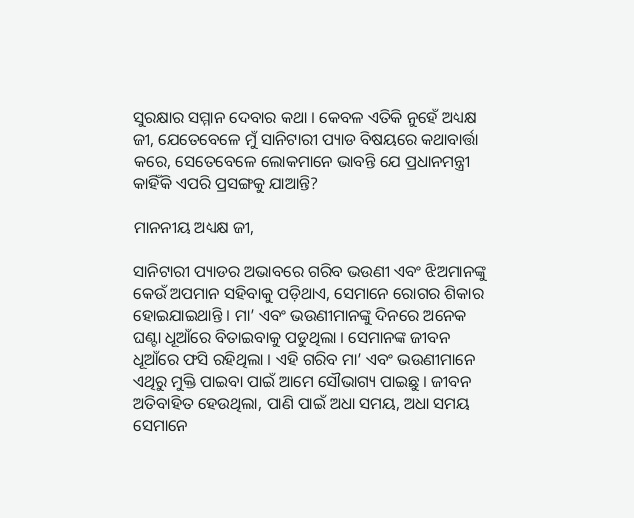ସୁରକ୍ଷାର ସମ୍ମାନ ଦେବାର କଥା । କେବଳ ଏତିକି ନୁହେଁ ଅଧ୍ୟକ୍ଷ ଜୀ, ଯେତେବେଳେ ମୁଁ ସାନିଟାରୀ ପ୍ୟାଡ ବିଷୟରେ କଥାବାର୍ତ୍ତା କରେ, ସେତେବେଳେ ଲୋକମାନେ ଭାବନ୍ତି ଯେ ପ୍ରଧାନମନ୍ତ୍ରୀ କାହିଁକି ଏପରି ପ୍ରସଙ୍ଗକୁ ଯାଆନ୍ତି?

ମାନନୀୟ ଅଧ୍ୟକ୍ଷ ଜୀ,

ସାନିଟାରୀ ପ୍ୟାଡର ଅଭାବରେ ଗରିବ ଭଉଣୀ ଏବଂ ଝିଅମାନଙ୍କୁ କେଉଁ ଅପମାନ ସହିବାକୁ ପଡ଼ିଥାଏ, ସେମାନେ ରୋଗର ଶିକାର ହୋଇଯାଇଥାନ୍ତି । ମା’ ଏବଂ ଭଉଣୀମାନଙ୍କୁ ଦିନରେ ଅନେକ ଘଣ୍ଟା ଧୂଆଁରେ ବିତାଇବାକୁ ପଡୁଥିଲା । ସେମାନଙ୍କ ଜୀବନ ଧୂଆଁରେ ଫସି ରହିଥିଲା । ଏହି ଗରିବ ମା’ ଏବଂ ଭଉଣୀମାନେ ଏଥିରୁ ମୁକ୍ତି ପାଇବା ପାଇଁ ଆମେ ସୌଭାଗ୍ୟ ପାଇଛୁ । ଜୀବନ ଅତିବାହିତ ହେଉଥିଲା, ପାଣି ପାଇଁ ଅଧା ସମୟ, ଅଧା ସମୟ ସେମାନେ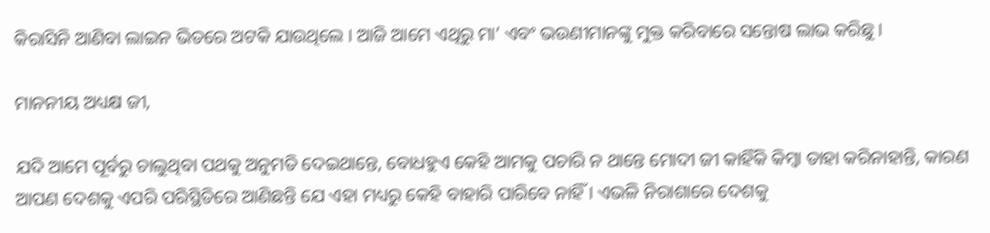କିରାସିନି ଆଣିବା ଲାଇନ ଭିତରେ ଅଟକି ଯାଉଥିଲେ । ଆଜି ଆମେ ଏଥିରୁ ମା’ ଏବଂ ଭଉଣୀମାନଙ୍କୁ ମୁକ୍ତ କରିବାରେ ସନ୍ତୋଷ ଲାଭ କରିଛୁ ।

ମାନନୀୟ ଅଧ୍ୟକ୍ଷ ଜୀ,

ଯଦି ଆମେ ପୂର୍ବରୁ ଚାଲୁଥିବା ପଥକୁ ଅନୁମତି ଦେଇଥାନ୍ତେ, ବୋଧହୁଏ କେହି ଆମକୁ ପଚାରି ନ ଥାନ୍ତେ ମୋଦୀ ଜୀ କାହିଁକି କିମ୍ବା ତାହା କରିନାହାନ୍ତି, କାରଣ ଆପଣ ଦେଶକୁ ଏପରି ପରିସ୍ଥିତିରେ ଆଣିଛନ୍ତି ଯେ ଏହା ମଧ୍ୟରୁ କେହି ବାହାରି ପାରିବେ ନାହିଁ । ଏଭଳି ନିରାଶାରେ ଦେଶକୁ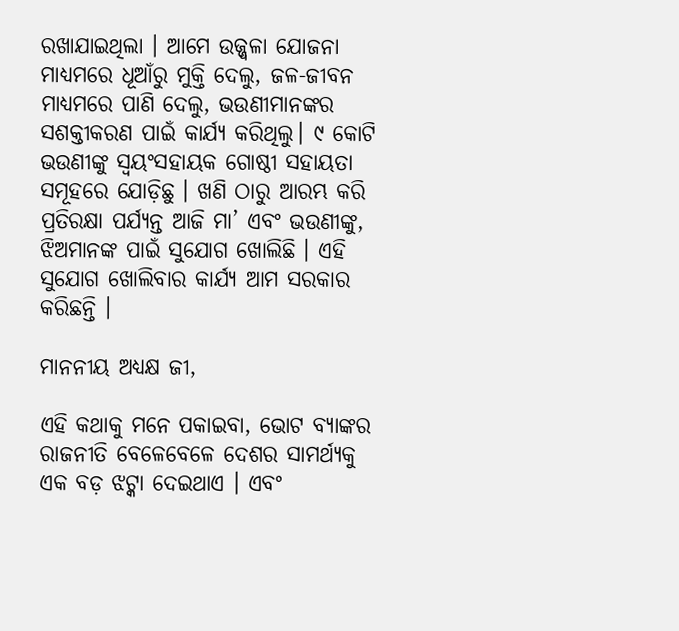ରଖାଯାଇଥିଲା । ଆମେ ଉଜ୍ଜ୍ୱଳା ଯୋଜନା ମାଧ୍ୟମରେ ଧୂଆଁରୁ ମୁକ୍ତି ଦେଲୁ, ଜଳ-ଜୀବନ ମାଧ୍ୟମରେ ପାଣି ଦେଲୁ, ଭଉଣୀମାନଙ୍କର ସଶକ୍ତୀକରଣ ପାଇଁ କାର୍ଯ୍ୟ କରିଥିଲୁ। ୯ କୋଟି ଭଉଣୀଙ୍କୁ ସ୍ୱୟଂସହାୟକ ଗୋଷ୍ଠୀ ସହାୟତା ସମୂହରେ ଯୋଡ଼ିଛୁ । ଖଣି ଠାରୁ ଆରମ୍ଭ କରି ପ୍ରତିରକ୍ଷା ପର୍ଯ୍ୟନ୍ତ ଆଜି ମା’ ଏବଂ ଭଉଣୀଙ୍କୁ, ଝିଅମାନଙ୍କ ପାଇଁ ସୁଯୋଗ ଖୋଲିଛି । ଏହି ସୁଯୋଗ ଖୋଲିବାର କାର୍ଯ୍ୟ ଆମ ସରକାର କରିଛନ୍ତି ।

ମାନନୀୟ ଅଧ୍ୟକ୍ଷ ଜୀ,

ଏହି କଥାକୁ ମନେ ପକାଇବା, ଭୋଟ ବ୍ୟାଙ୍କର ରାଜନୀତି ବେଳେବେଳେ ଦେଶର ସାମର୍ଥ୍ୟକୁ ଏକ ବଡ଼ ଝଟ୍କା ଦେଇଥାଏ । ଏବଂ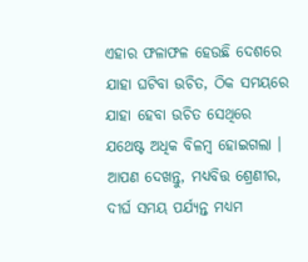ଏହାର ଫଳାଫଳ ହେଉଛି ଦେଶରେ ଯାହା ଘଟିବା ଉଚିତ, ଠିକ ସମୟରେ ଯାହା ହେବା ଉଚିତ ସେଥିରେ ଯଥେଷ୍ଟ ଅଧିକ ବିଳମ୍ବ ହୋଇଗଲା । ଆପଣ ଦେଖନ୍ତୁ, ମଧ୍ୟବିତ୍ତ ଶ୍ରେଣୀର, ଦୀର୍ଘ ସମୟ ପର୍ଯ୍ୟନ୍ତ ମଧ୍ୟମ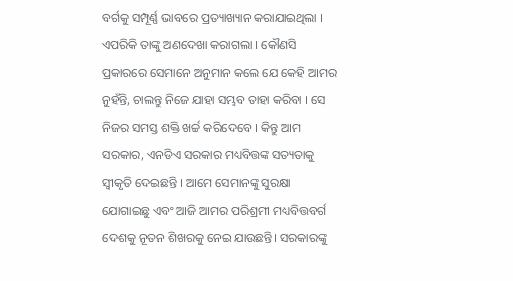ବର୍ଗକୁ ସମ୍ପୂର୍ଣ୍ଣ ଭାବରେ ପ୍ରତ୍ୟାଖ୍ୟାନ କରାଯାଇଥିଲା । ଏପରିକି ତାଙ୍କୁ ଅଣଦେଖା କରାଗଲା । କୌଣସି ପ୍ରକାରରେ ସେମାନେ ଅନୁମାନ କଲେ ଯେ କେହି ଆମର ନୁହଁନ୍ତି, ଚାଲନ୍ତୁ ନିଜେ ଯାହା ସମ୍ଭବ ତାହା କରିବା । ସେ ନିଜର ସମସ୍ତ ଶକ୍ତି ଖର୍ଚ୍ଚ କରିଦେବେ । କିନ୍ତୁ ଆମ ସରକାର, ଏନଡିଏ ସରକାର ମଧ୍ୟବିତ୍ତଙ୍କ ସତ୍ୟତାକୁ ସ୍ୱୀକୃତି ଦେଇଛନ୍ତି । ଆମେ ସେମାନଙ୍କୁ ସୁରକ୍ଷା ଯୋଗାଇଛୁ ଏବଂ ଆଜି ଆମର ପରିଶ୍ରମୀ ମଧ୍ୟବିତ୍ତବର୍ଗ ଦେଶକୁ ନୂତନ ଶିଖରକୁ ନେଇ ଯାଉଛନ୍ତି। ସରକାରଙ୍କୁ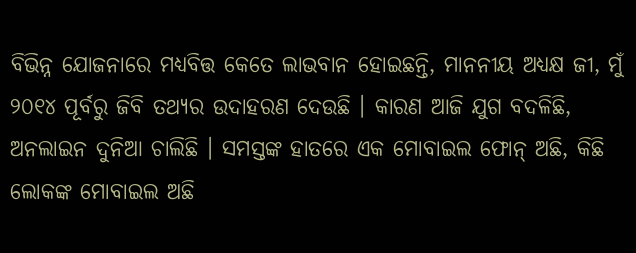ବିଭିନ୍ନ ଯୋଜନାରେ ମଧ୍ୟବିତ୍ତ କେତେ ଲାଭବାନ ହୋଇଛନ୍ତି, ମାନନୀୟ ଅଧ୍ୟକ୍ଷ ଜୀ, ମୁଁ ୨୦୧୪ ପୂର୍ବରୁ ଜିବି ତଥ୍ୟର ଉଦାହରଣ ଦେଉଛି । କାରଣ ଆଜି ଯୁଗ ବଦଳିଛି, ଅନଲାଇନ ଦୁନିଆ ଚାଲିଛି । ସମସ୍ତଙ୍କ ହାତରେ ଏକ ମୋବାଇଲ ଫୋନ୍ ଅଛି, କିଛି ଲୋକଙ୍କ ମୋବାଇଲ ଅଛି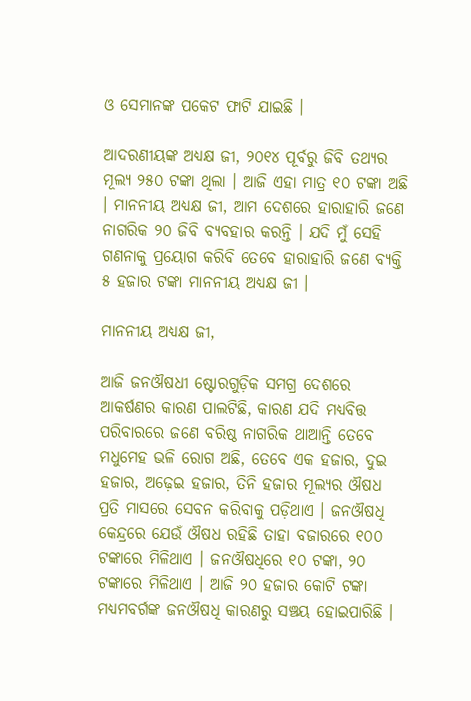ଓ ସେମାନଙ୍କ ପକେଟ ଫାଟି ଯାଇଛି ।

ଆଦରଣୀୟଙ୍କ ଅଧ୍ୟକ୍ଷ ଜୀ, ୨୦୧୪ ପୂର୍ବରୁ ଜିବି ତଥ୍ୟର ମୂଲ୍ୟ ୨୫୦ ଟଙ୍କା ଥିଲା । ଆଜି ଏହା ମାତ୍ର ୧୦ ଟଙ୍କା ଅଛି । ମାନନୀୟ ଅଧ୍ୟକ୍ଷ ଜୀ, ଆମ ଦେଶରେ ହାରାହାରି ଜଣେ ନାଗରିକ ୨୦ ଜିବି ବ୍ୟବହାର କରନ୍ତି । ଯଦି ମୁଁ ସେହି ଗଣନାକୁ ପ୍ରୟୋଗ କରିବି ତେବେ ହାରାହାରି ଜଣେ ବ୍ୟକ୍ତି ୫ ହଜାର ଟଙ୍କା ମାନନୀୟ ଅଧ୍ୟକ୍ଷ ଜୀ ।

ମାନନୀୟ ଅଧ୍ୟକ୍ଷ ଜୀ,

ଆଜି ଜନଔଷଧୀ ଷ୍ଟୋରଗୁଡ଼ିକ ସମଗ୍ର ଦେଶରେ ଆକର୍ଷଣର କାରଣ ପାଲଟିଛି, କାରଣ ଯଦି ମଧ୍ୟବିତ୍ତ ପରିବାରରେ ଜଣେ ବରିଷ୍ଠ ନାଗରିକ ଥାଆନ୍ତି ତେବେ ମଧୁମେହ ଭଳି ରୋଗ ଅଛି, ତେବେ ଏକ ହଜାର, ଦୁଇ ହଜାର, ଅଢ଼େଇ ହଜାର, ତିନି ହଜାର ମୂଲ୍ୟର ଔଷଧ ପ୍ରତି ମାସରେ ସେବନ କରିବାକୁ ପଡ଼ିଥାଏ । ଜନଔଷଧି କେନ୍ଦ୍ରରେ ଯେଉଁ ଔଷଧ ରହିଛି ତାହା ବଜାରରେ ୧୦୦ ଟଙ୍କାରେ ମିଳିଥାଏ । ଜନଔଷଧିରେ ୧୦ ଟଙ୍କା, ୨୦ ଟଙ୍କାରେ ମିଳିଥାଏ । ଆଜି ୨୦ ହଜାର କୋଟି ଟଙ୍କା ମଧ୍ୟମବର୍ଗଙ୍କ ଜନଔଷଧି କାରଣରୁ ସଞ୍ଚୟ ହୋଇପାରିଛି ।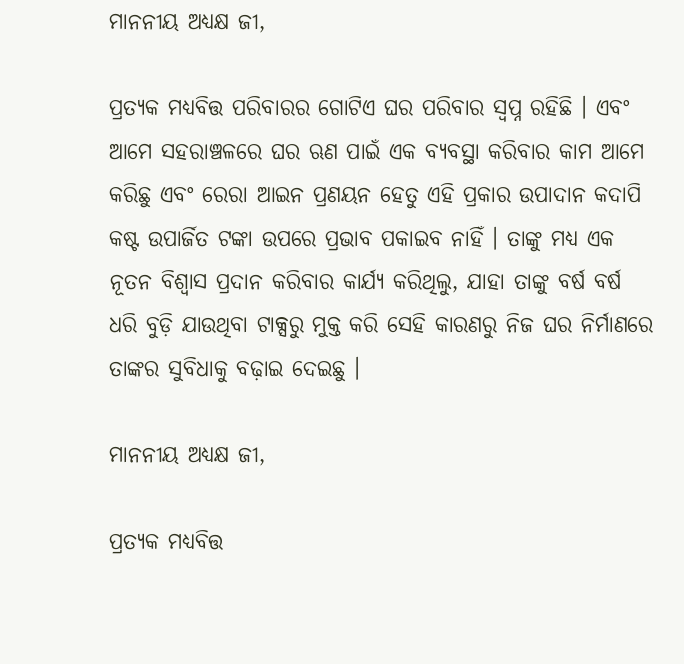ମାନନୀୟ ଅଧ୍ୟକ୍ଷ ଜୀ,

ପ୍ରତ୍ୟକ ମଧ୍ୟବିତ୍ତ ପରିବାରର ଗୋଟିଏ ଘର ପରିବାର ସ୍ୱପ୍ନ ରହିଛି । ଏବଂ ଆମେ ସହରାଞ୍ଚଳରେ ଘର ଋଣ ପାଇଁ ଏକ ବ୍ୟବସ୍ଥା କରିବାର କାମ ଆମେ କରିଛୁ ଏବଂ ରେରା ଆଇନ ପ୍ରଣୟନ ହେତୁ ଏହି ପ୍ରକାର ଉପାଦାନ କଦାପି କଷ୍ଟ ଉପାର୍ଜିତ ଟଙ୍କା ଉପରେ ପ୍ରଭାବ ପକାଇବ ନାହିଁ । ତାଙ୍କୁ ମଧ୍ୟ ଏକ ନୂତନ ବିଶ୍ୱାସ ପ୍ରଦାନ କରିବାର କାର୍ଯ୍ୟ କରିଥିଲୁ, ଯାହା ତାଙ୍କୁ ବର୍ଷ ବର୍ଷ ଧରି ବୁଡ଼ି ଯାଉଥିବା ଟାକ୍ସରୁ ମୁକ୍ତ କରି ସେହି କାରଣରୁ ନିଜ ଘର ନିର୍ମାଣରେ ତାଙ୍କର ସୁବିଧାକୁ ବଢ଼ାଇ ଦେଇଛୁ ।

ମାନନୀୟ ଅଧ୍ୟକ୍ଷ ଜୀ,

ପ୍ରତ୍ୟକ ମଧ୍ୟବିତ୍ତ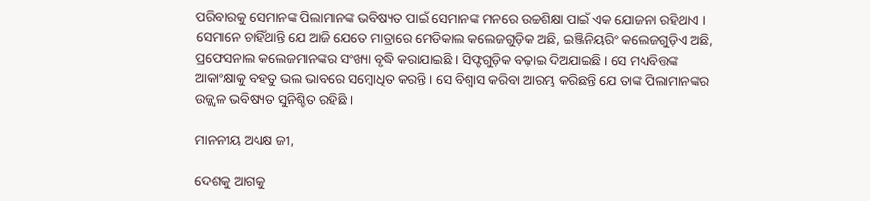ପରିବାରକୁ ସେମାନଙ୍କ ପିଲାମାନଙ୍କ ଭବିଷ୍ୟତ ପାଇଁ ସେମାନଙ୍କ ମନରେ ଉଚ୍ଚଶିକ୍ଷା ପାଇଁ ଏକ ଯୋଜନା ରହିଥାଏ । ସେମାନେ ଚାହିଁଥାନ୍ତି ଯେ ଆଜି ଯେତେ ମାତ୍ରାରେ ମେଡିକାଲ କଲେଜଗୁଡ଼ିକ ଅଛି, ଇଞ୍ଜିନିୟରିଂ କଲେଜଗୁଡ଼ିଏ ଅଛି, ପ୍ରଫେସନାଲ କଲେଜମାନଙ୍କର ସଂଖ୍ୟା ବୃଦ୍ଧି କରାଯାଇଛି । ସିଫ୍ଟଗୁଡ଼ିକ ବଢ଼ାଇ ଦିଅଯାଇଛି । ସେ ମଧ୍ୟବିତ୍ତଙ୍କ ଆକାଂକ୍ଷାକୁ ବହତୁ ଭଲ ଭାବରେ ସମ୍ବୋଧିତ କରନ୍ତି । ସେ ବିଶ୍ୱାସ କରିବା ଆରମ୍ଭ କରିଛନ୍ତି ଯେ ତାଙ୍କ ପିଲାମାନଙ୍କର ଉଜ୍ଜ୍ୱଳ ଭବିଷ୍ୟତ ସୁନିଶ୍ଚିତ ରହିଛି ।

ମାନନୀୟ ଅଧ୍ୟକ୍ଷ ଜୀ,

ଦେଶକୁ ଆଗକୁ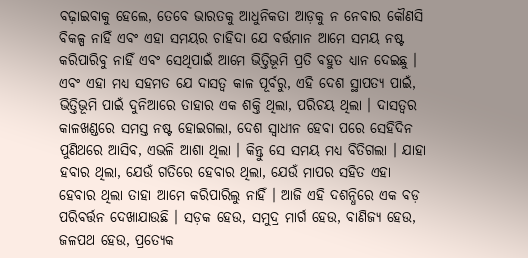ବଢ଼ାଇବାକୁ ହେଲେ, ତେବେ ଭାରତକୁ ଆଧୁନିକତା ଆଡ଼କୁ ନ ନେବାର କୌଣସି ବିକଳ୍ପ ନାହିଁ ଏବଂ ଏହା ସମୟର ଚାହିଦା ଯେ ବର୍ତ୍ତମାନ ଆମେ ସମୟ ନଷ୍ଟ କରିପାରିବୁ ନାହିଁ ଏବଂ ସେଥିପାଇଁ ଆମେ ଭିତ୍ତିଭୂମି ପ୍ରତି ବହୁତ ଧ୍ୟାନ ଦେଇଛୁ । ଏବଂ ଏହା ମଧ୍ୟ ସହମତ ଯେ ଦାସତ୍ୱ କାଳ ପୂର୍ବରୁ, ଏହି ଦେଶ ସ୍ଥାପତ୍ୟ ପାଇଁ, ଭିତ୍ତିଭୂମି ପାଇଁ ଦୁନିଆରେ ତାହାର ଏକ ଶକ୍ତି ଥିଲା, ପରିଚୟ ଥିଲା । ଦାସତ୍ୱର କାଳଖଣ୍ଡରେ ସମସ୍ତ ନଷ୍ଟ ହୋଇଗଲା, ଦେଶ ସ୍ୱାଧୀନ ହେବା ପରେ ସେହିଦିନ ପୁଣିଥରେ ଆସିବ, ଏଭଳି ଆଶା ଥିଲା । କିନ୍ତୁ ସେ ସମୟ ମଧ୍ୟ ବିତିଗଲା । ଯାହା ହବାର ଥିଲା, ଯେଉଁ ଗତିରେ ହେବାର ଥିଲା, ଯେଉଁ ମାପର ସହିତ ଏହା ହେବାର ଥିଲା ତାହା ଆମେ କରିପାରିଲୁ ନାହିଁ । ଆଜି ଏହି ଦଶନ୍ଧିରେ ଏକ ବଡ଼ ପରିବର୍ତ୍ତନ ଦେଖାଯାଉଛି । ସଡ଼କ ହେଉ, ସମୁଦ୍ର ମାର୍ଗ ହେଉ, ବାଣିଜ୍ୟ ହେଉ, ଜଳପଥ ହେଉ, ପ୍ରତ୍ୟେକ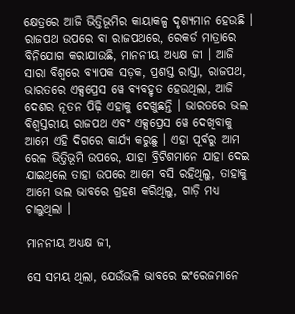କ୍ଷେତ୍ରରେ ଆଜି ଭିତ୍ତିଭୂମିର କାୟାକଳ୍ପ ଦୃଶ୍ୟମାନ ହେଉଛି । ରାଜପଥ ଉପରେ ବା ରାଜପଥରେ, ରେକର୍ଡ ମାତ୍ରାରେ ବିନିଯୋଗ କରାଯାଉଛି, ମାନନୀୟ ଅଧ୍ୟକ୍ଷ ଜୀ । ଆଜି ସାରା ବିଶ୍ୱରେ ବ୍ୟାପକ ସଡ଼କ, ପ୍ରଶସ୍ତ ରାସ୍ତା, ରାଜପଥ, ଭାରତରେ ଏକ୍ସପ୍ରେସ ୱେ ବ୍ୟବହୃତ ହେଉଥିଲା, ଆଜି ଦେଶର ନୂତନ ପିଢ଼ି ଏହାକୁ ଦେଖୁଛନ୍ତି । ଭାରତରେ ଭଲ ବିଶ୍ୱସ୍ତରୀୟ ରାଜପଥ ଏବଂ ଏକ୍ସପ୍ରେସ ୱେ ଦେଖିବାକୁ ଆମେ ଏହି ଦିଗରେ କାର୍ଯ୍ୟ କରୁଛୁ । ଏହା ପୂର୍ବରୁ ଆମ ରେଳ ଭିତ୍ତିଭୂମି ଉପରେ, ଯାହା ବ୍ରିଟିଶମାନେ ଯାହା ଦେଇ ଯାଇଥିଲେ ତାହା ଉପରେ ଆମେ ବସି ରହିଥିଲୁ, ତାହାକୁ ଆମେ ଭଲ ଭାବରେ ଗ୍ରହଣ କରିଥିଲୁ, ଗାଡ଼ି ମଧ୍ୟ ଚାଲୁଥିଲା ।

ମାନନୀୟ ଅଧ୍ୟକ୍ଷ ଜୀ,

ସେ ସମୟ ଥିଲା, ଯେଉଁଭଳି ଭାବରେ ଇଂରେଜମାନେ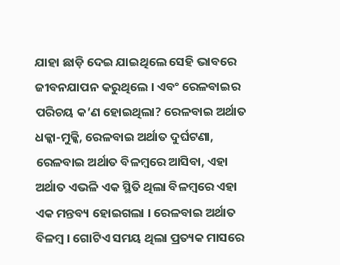ଯାହା ଛାଡ଼ି ଦେଇ ଯାଇଥିଲେ ସେହି ଭାବରେ ଜୀବନଯାପନ କରୁଥିଲେ । ଏବଂ ରେଳବାଇର ପରିଚୟ କ’ଣ ହୋଇଥିଲା? ରେଳବାଇ ଅର୍ଥାତ ଧକ୍କା-ମୁକ୍କି, ରେଳବାଇ ଅର୍ଥାତ ଦୁର୍ଘଟଣା, ରେଳବାଇ ଅର୍ଥାତ ବିଳମ୍ବରେ ଆସିବା, ଏହା ଅର୍ଥାତ ଏଭଳି ଏକ ସ୍ଥିତି ଥିଲା ବିଳମ୍ବରେ ଏହା ଏକ ମନ୍ତବ୍ୟ ହୋଇଗଲା । ରେଳବାଇ ଅର୍ଥାତ ବିଳମ୍ବ । ଗୋଟିଏ ସମୟ ଥିଲା ପ୍ରତ୍ୟକ ମାସରେ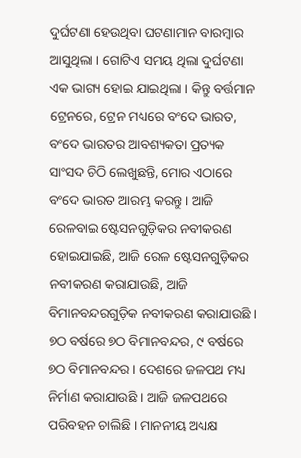ଦୁର୍ଘଟଣା ହେଉଥିବା ଘଟଣାମାନ ବାରମ୍ବାର ଆସୁଥିଲା । ଗୋଟିଏ ସମୟ ଥିଲା ଦୁର୍ଘଟଣା ଏକ ଭାଗ୍ୟ ହୋଇ ଯାଇଥିଲା । କିନ୍ତୁ ବର୍ତ୍ତମାନ ଟ୍ରେନରେ, ଟ୍ରେନ ମଧ୍ୟରେ ବଂଦେ ଭାରତ, ବଂଦେ ଭାରତର ଆବଶ୍ୟକତା ପ୍ରତ୍ୟକ ସାଂସଦ ଚିଠି ଲେଖୁଛନ୍ତି, ମୋର ଏଠାରେ ବଂଦେ ଭାରତ ଆରମ୍ଭ କରନ୍ତୁ । ଆଜି ରେଳବାଇ ଷ୍ଟେସନଗୁଡ଼ିକର ନବୀକରଣ ହୋଇଯାଇଛି, ଆଜି ରେଳ ଷ୍ଟେସନଗୁଡ଼ିକର ନବୀକରଣ କରାଯାଉଛି, ଆଜି ବିମାନବନ୍ଦରଗୁଡ଼ିକ ନବୀକରଣ କରାଯାଉଛି । ୭ଠ ବର୍ଷରେ ୭ଠ ବିମାନବନ୍ଦର, ୯ ବର୍ଷରେ ୭ଠ ବିମାନବନ୍ଦର । ଦେଶରେ ଜଳପଥ ମଧ୍ୟ ନିର୍ମାଣ କରାଯାଉଛି । ଆଜି ଜଳପଥରେ ପରିବହନ ଚାଲିଛି । ମାନନୀୟ ଅଧ୍ୟକ୍ଷ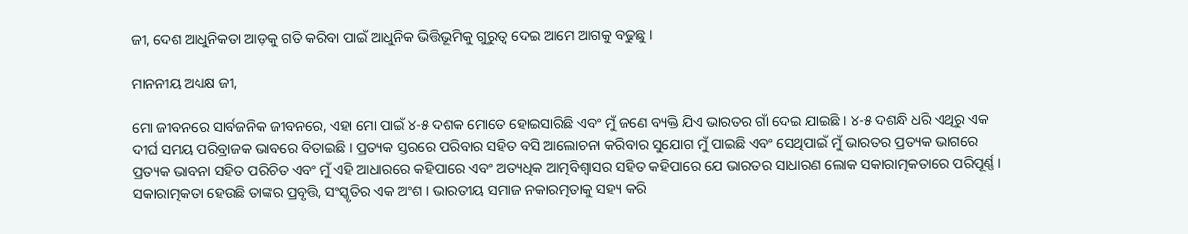ଜୀ, ଦେଶ ଆଧୁନିକତା ଆଡ଼କୁ ଗତି କରିବା ପାଇଁ ଆଧୁନିକ ଭିତ୍ତିଭୂମିକୁ ଗୁରୁତ୍ୱ ଦେଇ ଆମେ ଆଗକୁ ବଢୁଛୁ ।

ମାନନୀୟ ଅଧ୍ୟକ୍ଷ ଜୀ,

ମୋ ଜୀବନରେ ସାର୍ବଜନିକ ଜୀବନରେ, ଏହା ମୋ ପାଇଁ ୪-୫ ଦଶକ ମୋତେ ହୋଇସାରିଛି ଏବଂ ମୁଁ ଜଣେ ବ୍ୟକ୍ତି ଯିଏ ଭାରତର ଗାଁ ଦେଇ ଯାଇଛି । ୪-୫ ଦଶନ୍ଧି ଧରି ଏଥିରୁ ଏକ ଦୀର୍ଘ ସମୟ ପରିବ୍ରାଜକ ଭାବରେ ବିତାଇଛି । ପ୍ରତ୍ୟକ ସ୍ତରରେ ପରିବାର ସହିତ ବସି ଆଲୋଚନା କରିବାର ସୁଯୋଗ ମୁଁ ପାଇଛି ଏବଂ ସେଥିପାଇଁ ମୁଁ ଭାରତର ପ୍ରତ୍ୟକ ଭାଗରେ ପ୍ରତ୍ୟକ ଭାବନା ସହିତ ପରିଚିତ ଏବଂ ମୁଁ ଏହି ଆଧାରରେ କହିପାରେ ଏବଂ ଅତ୍ୟଧିକ ଆତ୍ମବିଶ୍ୱାସର ସହିତ କହିପାରେ ଯେ ଭାରତର ସାଧାରଣ ଲୋକ ସକାରାତ୍ମକତାରେ ପରିପୂର୍ଣ୍ଣ । ସକାରାତ୍ମକତା ହେଉଛି ତାଙ୍କର ପ୍ରବୃତ୍ତି, ସଂସ୍କୃତିର ଏକ ଅଂଶ । ଭାରତୀୟ ସମାଜ ନକାରତ୍ମତାକୁ ସହ୍ୟ କରି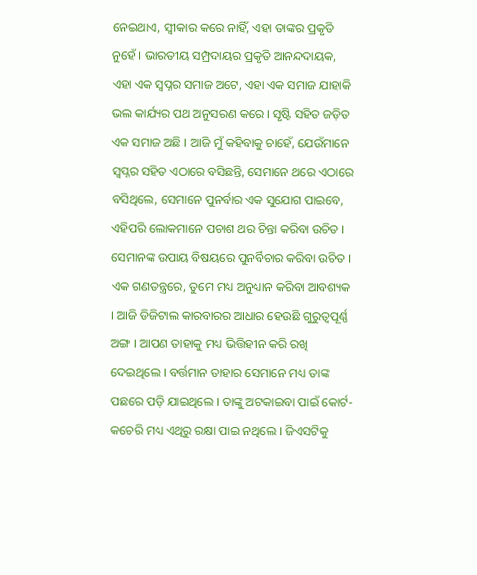ନେଇଥାଏ, ସ୍ୱୀକାର କରେ ନାହିଁ, ଏହା ତାଙ୍କର ପ୍ରକୃତି ନୁହେଁ । ଭାରତୀୟ ସମ୍ପ୍ରଦାୟର ପ୍ରକୃତି ଆନନ୍ଦଦାୟକ, ଏହା ଏକ ସ୍ୱପ୍ନର ସମାଜ ଅଟେ, ଏହା ଏକ ସମାଜ ଯାହାକି ଭଲ କାର୍ଯ୍ୟର ପଥ ଅନୁସରଣ କରେ । ସୃଷ୍ଟି ସହିତ ଜଡ଼ିତ ଏକ ସମାଜ ଅଛି । ଆଜି ମୁଁ କହିବାକୁ ଚାହେଁ, ଯେଉଁମାନେ ସ୍ୱପ୍ନର ସହିତ ଏଠାରେ ବସିଛନ୍ତି, ସେମାନେ ଥରେ ଏଠାରେ ବସିଥିଲେ, ସେମାନେ ପୁନର୍ବାର ଏକ ସୁଯୋଗ ପାଇବେ, ଏହିପରି ଲୋକମାନେ ପଚାଶ ଥର ଚିନ୍ତା କରିବା ଉଚିତ । ସେମାନଙ୍କ ଉପାୟ ବିଷୟରେ ପୁନର୍ବିଚାର କରିବା ଉଚିତ । ଏକ ଗଣତନ୍ତ୍ରରେ, ତୁମେ ମଧ୍ୟ ଅନୁଧ୍ୟାନ କରିବା ଆବଶ୍ୟକ । ଆଜି ଡିଜିଟାଲ କାରବାରର ଆଧାର ହେଉଛି ଗୁରୁତ୍ୱପୂର୍ଣ୍ଣ ଅଙ୍ଗ । ଆପଣ ତାହାକୁ ମଧ୍ୟ ଭିତ୍ତିହୀନ କରି ରଖି ଦେଇଥିଲେ । ବର୍ତ୍ତମାନ ତାହାର ସେମାନେ ମଧ୍ୟ ତାଙ୍କ ପଛରେ ପଡ଼ି ଯାଇଥିଲେ । ତାଙ୍କୁ ଅଟକାଇବା ପାଇଁ କୋର୍ଟ-କଚେରି ମଧ୍ୟ ଏଥିରୁ ରକ୍ଷା ପାଇ ନଥିଲେ । ଜିଏସଟିକୁ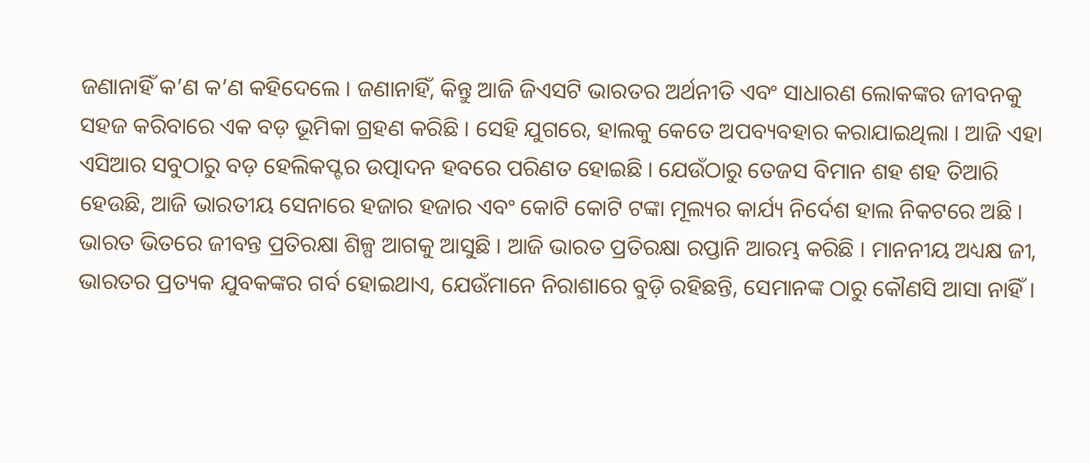ଜଣାନାହିଁ କ’ଣ କ’ଣ କହିଦେଲେ । ଜଣାନାହିଁ, କିନ୍ତୁ ଆଜି ଜିଏସଟି ଭାରତର ଅର୍ଥନୀତି ଏବଂ ସାଧାରଣ ଲୋକଙ୍କର ଜୀବନକୁ ସହଜ କରିବାରେ ଏକ ବଡ଼ ଭୂମିକା ଗ୍ରହଣ କରିଛି । ସେହି ଯୁଗରେ, ହାଲକୁ କେତେ ଅପବ୍ୟବହାର କରାଯାଇଥିଲା । ଆଜି ଏହା ଏସିଆର ସବୁଠାରୁ ବଡ଼ ହେଲିକପ୍ଟର ଉତ୍ପାଦନ ହବରେ ପରିଣତ ହୋଇଛି । ଯେଉଁଠାରୁ ତେଜସ ବିମାନ ଶହ ଶହ ତିଆରି ହେଉଛି, ଆଜି ଭାରତୀୟ ସେନାରେ ହଜାର ହଜାର ଏବଂ କୋଟି କୋଟି ଟଙ୍କା ମୂଲ୍ୟର କାର୍ଯ୍ୟ ନିର୍ଦେଶ ହାଲ ନିକଟରେ ଅଛି । ଭାରତ ଭିତରେ ଜୀବନ୍ତ ପ୍ରତିରକ୍ଷା ଶିଳ୍ପ ଆଗକୁ ଆସୁଛି । ଆଜି ଭାରତ ପ୍ରତିରକ୍ଷା ରପ୍ତାନି ଆରମ୍ଭ କରିଛି । ମାନନୀୟ ଅଧ୍ୟକ୍ଷ ଜୀ, ଭାରତର ପ୍ରତ୍ୟକ ଯୁବକଙ୍କର ଗର୍ବ ହୋଇଥାଏ, ଯେଉଁମାନେ ନିରାଶାରେ ବୁଡ଼ି ରହିଛନ୍ତି, ସେମାନଙ୍କ ଠାରୁ କୌଣସି ଆସା ନାହିଁ।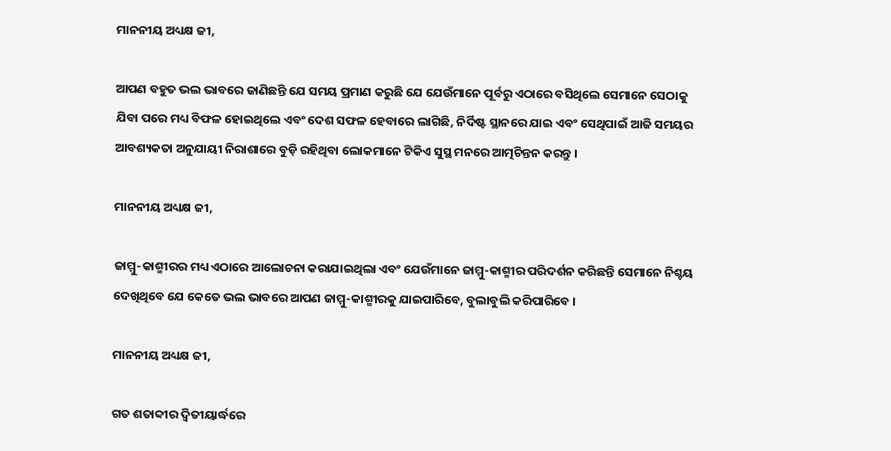ମାନନୀୟ ଅଧ୍ୟକ୍ଷ ଜୀ,

ଆପଣ ବହୁତ ଭଲ ଭାବରେ ଜାଣିଛନ୍ତି ଯେ ସମୟ ପ୍ରମାଣ କରୁଛି ଯେ ଯେଉଁମାନେ ପୂର୍ବରୁ ଏଠାରେ ବସିଥିଲେ ସେମାନେ ସେଠାକୁ ଯିବା ପରେ ମଧ୍ୟ ବିଫଳ ହୋଇଥିଲେ ଏବଂ ଦେଶ ସଫଳ ହେବାରେ ଲାଗିଛି, ନିର୍ଦିଷ୍ଟ ସ୍ଥାନରେ ଯାଇ ଏବଂ ସେଥିପାଇଁ ଆଜି ସମୟର ଆବଶ୍ୟକତା ଅନୁଯାୟୀ ନିରାଶାରେ ବୁଡ଼ି ରହିଥିବା ଲୋକମାନେ ଟିକିଏ ସୁସ୍ଥ ମନରେ ଆତ୍ମଚିନ୍ତନ କରନ୍ତୁ ।

ମାନନୀୟ ଅଧ୍ୟକ୍ଷ ଜୀ,

ଜାମ୍ମୁ-କାଶ୍ମୀରର ମଧ୍ୟ ଏଠାରେ ଆଲୋଚନା କରାଯାଇଥିଲା ଏବଂ ଯେଉଁମାନେ ଜାମ୍ମୁ-କାଶ୍ମୀର ପରିଦର୍ଶନ କରିଛନ୍ତି ସେମାନେ ନିଶ୍ଚୟ ଦେଖିଥିବେ ଯେ କେତେ ଭଲ ଭାବରେ ଆପଣ ଜାମ୍ମୁ-କାଶ୍ମୀରକୁ ଯାଇପାରିବେ, ବୁଲାବୁଲି କରିପାରିବେ ।

ମାନନୀୟ ଅଧ୍ୟକ୍ଷ ଜୀ,

ଗତ ଶତାବ୍ଦୀର ଦ୍ୱିତୀୟାର୍ଦ୍ଧରେ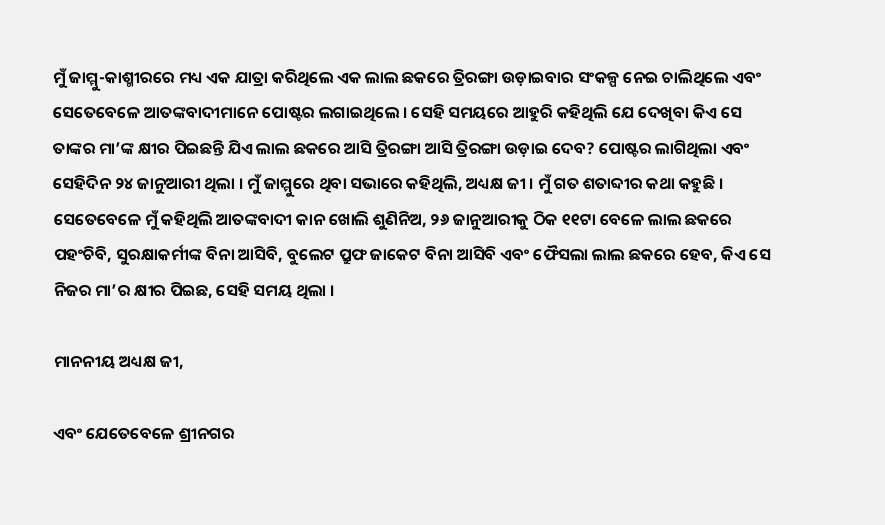ମୁଁ ଜାମ୍ମୁ-କାଶ୍ମୀରରେ ମଧ୍ୟ ଏକ ଯାତ୍ରା କରିଥିଲେ ଏକ ଲାଲ ଛକରେ ତ୍ରିରଙ୍ଗା ଉଡ଼ାଇବାର ସଂକଳ୍ପ ନେଇ ଚାଲିଥିଲେ ଏବଂ ସେତେବେଳେ ଆତଙ୍କବାଦୀମାନେ ପୋଷ୍ଟର ଲଗାଇଥିଲେ । ସେହି ସମୟରେ ଆହୁରି କହିଥିଲି ଯେ ଦେଖିବା କିଏ ସେ ତାଙ୍କର ମା’ଙ୍କ କ୍ଷୀର ପିଇଛନ୍ତି ଯିଏ ଲାଲ ଛକରେ ଆସି ତ୍ରିରଙ୍ଗା ଆସି ତ୍ରିରଙ୍ଗା ଉଡ଼ାଇ ଦେବ? ପୋଷ୍ଟର ଲାଗିଥିଲା ଏବଂ ସେହିଦିନ ୨୪ ଜାନୁଆରୀ ଥିଲା । ମୁଁ ଜାମ୍ମୁରେ ଥିବା ସଭାରେ କହିଥିଲି, ଅଧ୍ୟକ୍ଷ ଜୀ । ମୁଁ ଗତ ଶତାବ୍ଦୀର କଥା କହୁଛି । ସେତେବେଳେ ମୁଁ କହିଥିଲି ଆତଙ୍କବାଦୀ କାନ ଖୋଲି ଶୁଣିନିଅ, ୨୬ ଜାନୁଆରୀକୁ ଠିକ ୧୧ଟା ବେଳେ ଲାଲ ଛକରେ ପହଂଚିବି, ସୁରକ୍ଷାକର୍ମୀଙ୍କ ବିନା ଆସିବି, ବୁଲେଟ ପ୍ରୁଫ ଜାକେଟ ବିନା ଆସିବି ଏବଂ ଫୈସଲା ଲାଲ ଛକରେ ହେବ, କିଏ ସେ ନିଜର ମା’ର କ୍ଷୀର ପିଇଛ, ସେହି ସମୟ ଥିଲା ।

ମାନନୀୟ ଅଧ୍ୟକ୍ଷ ଜୀ,

ଏବଂ ଯେତେବେଳେ ଶ୍ରୀନଗର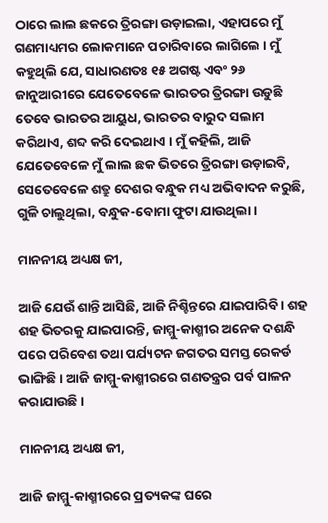ଠାରେ ଲାଲ ଛକରେ ତ୍ରିରଙ୍ଗା ଉଡ଼ାଇଲା, ଏହାପରେ ମୁଁ ଗଣମାଧ୍ୟମର ଲୋକମାନେ ପଚାରିବାରେ ଲାଗିଲେ । ମୁଁ କହୁଥିଲି ଯେ, ସାଧାରଣତଃ ୧୫ ଅଗଷ୍ଟ ଏବଂ ୨୬ ଜାନୁଆରୀରେ ଯେତେବେଳେ ଭାରତର ତ୍ରିରଙ୍ଗା ଉଡୁଛି ତେବେ ଭାରତର ଆୟୁଧ, ଭାରତର ବାରୁଦ ସଲାମ କରିଥାଏ, ଶବ୍ଦ କରି ଦେଇଥାଏ । ମୁଁ କହିଲି, ଆଜି ଯେତେବେଳେ ମୁଁ ଲାଲ ଛକ ଭିତରେ ତ୍ରିରଙ୍ଗା ଉଡ଼ାଇବି, ସେତେବେଳେ ଶତ୍ରୁ ଦେଶର ବନ୍ଧୁକ ମଧ୍ୟ ଅଭିବାଦନ କରୁଛି, ଗୁଳି ଚାଲୁଥିଲା, ବନ୍ଧୁକ-ବୋମା ଫୁଟା ଯାଉଥିଲା ।

ମାନନୀୟ ଅଧ୍ୟକ୍ଷ ଜୀ,

ଆଜି ଯେଉଁ ଶାନ୍ତି ଆସିଛି, ଆଜି ନିଶ୍ଚିନ୍ତରେ ଯାଇପାରିବି । ଶହ ଶହ ଭିତରକୁ ଯାଇପାରନ୍ତି, ଜାମ୍ମୁ-କାଶ୍ମୀର ଅନେକ ଦଶନ୍ଧି ପରେ ପରିବେଶ ତଥା ପର୍ଯ୍ୟଟନ ଜଗତର ସମସ୍ତ ରେକର୍ଡ ଭାଙ୍ଗିଛି । ଆଜି ଜାମ୍ମୁ-କାଶ୍ମୀରରେ ଗଣତନ୍ତ୍ରର ପର୍ବ ପାଳନ କରାଯାଉଛି ।

ମାନନୀୟ ଅଧ୍ୟକ୍ଷ ଜୀ,

ଆଜି ଜାମ୍ମୁ-କାଶ୍ମୀରରେ ପ୍ରତ୍ୟକଙ୍କ ଘରେ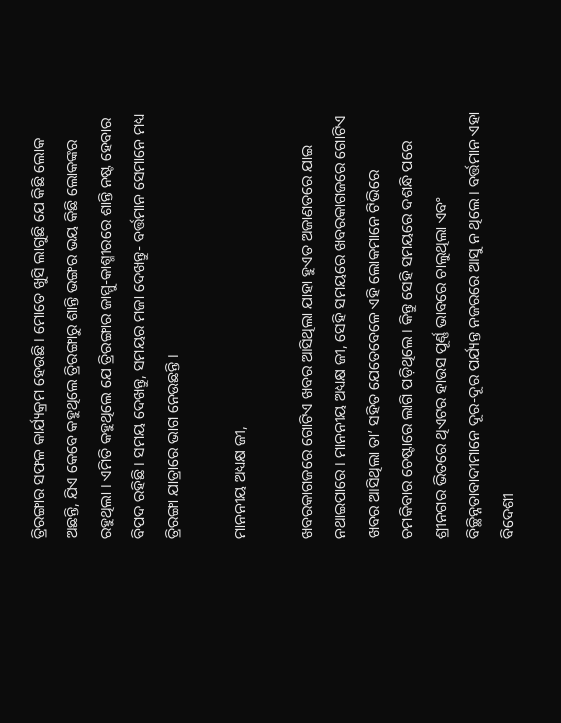ତ୍ରିରଙ୍ଗାର ସଫଳ କାର୍ଯ୍ୟକ୍ରମ ହେଉଛି । ମୋତେ ଖୁସି ଲାଗୁଛି ଯେ କିଛି ଲୋକ ଅଛନ୍ତି, ଯିଏ କେବେ କହୁଥିଲେ ତ୍ରିରଙ୍ଗାରୁ ଶାନ୍ତି ଭଙ୍ଗର ଭୟ କିଛି ଲୋକଙ୍କର ରହୁଥିଲା । ଏମିତି କହୁଥିଲେ ଯେ ତ୍ରିରଙ୍ଗାର ଜାମ୍ମୁ-କାଶ୍ମୀରରେ ଶାନ୍ତି ନଷ୍ଟ ହେବାର ବିପଦ ରହିଛି । ସମୟ ଦେଖନ୍ତୁ, ସମୟର ମଜା ଦେଖନ୍ତୁ- ବର୍ତ୍ତମାନ ସେମାନେ ମଧ୍ୟ ତ୍ରିରଙ୍ଗା ଯାତ୍ରାରେ ଭାଗ ନେଉଛନ୍ତି ।

ମାନନୀୟ ଅଧ୍ୟକ୍ଷ ଜୀ,

ଖବରକାଗଜରେ ଗୋଟିଏ ଖବର ଆସିଥିଲା ଯାହା ହୁଏତ ଅଜାଣତରେ ଯାଇ ନଥାଇପାରେ । ମାନନୀୟ ଅଧ୍ୟକ୍ଷ ଜୀ, ସେହି ସମୟରେ ଖବରକାଗଜରେ ଗୋଟିଏ ଖବର ଆସିଥିଲା ତା’ ସହିତ ଯେତେବେଳେ ଏହି ଲୋକମାନେ ଟିଭିରେ ଚମକିବାର ଚେଷ୍ଟାରେ ଲାଗି ପଡ଼ିଥିଲେ । କିନ୍ତୁ ସେହି ସମୟରେ ଦଶନ୍ଧି ପରେ ଶ୍ରୀନଗର ଭିତରେ ଥିଏଟର ହାଉସ ପୂର୍ଣ୍ଣ ଭାବରେ ଚାଲୁଥିଲା ଏବଂ ବିଚ୍ଛିନ୍ନତାବାଦୀମାନେ ଦୂର-ଦୂର ପର୍ଯ୍ୟନ୍ତ ନଜରରେ ଆସୁ ନ ଥିଲେ । ବର୍ତ୍ତମାନ ଏହା ବିଦେଶୀ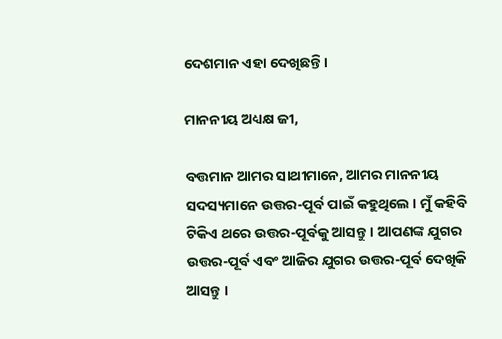ଦେଶମାନ ଏହା ଦେଖିଛନ୍ତି ।

ମାନନୀୟ ଅଧ୍ୟକ୍ଷ ଜୀ,

ବତ୍ତମାନ ଆମର ସାଥୀମାନେ, ଆମର ମାନନୀୟ ସଦସ୍ୟମାନେ ଉତ୍ତର-ପୂର୍ବ ପାଇଁ କହୁଥିଲେ । ମୁଁ କହିବି ଟିକିଏ ଥରେ ଉତ୍ତର-ପୂର୍ବକୁ ଆସନ୍ତୁ । ଆପଣଙ୍କ ଯୁଗର ଉତ୍ତର-ପୂର୍ବ ଏବଂ ଆଜିର ଯୁଗର ଉତ୍ତର-ପୂର୍ବ ଦେଖିକି ଆସନ୍ତୁ ।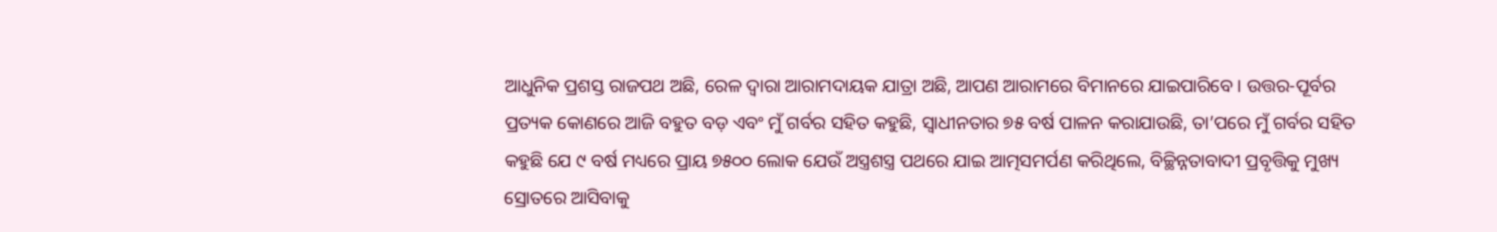ଆଧୁନିକ ପ୍ରଶସ୍ତ ରାଜପଥ ଅଛି, ରେଳ ଦ୍ୱାରା ଆରାମଦାୟକ ଯାତ୍ରା ଅଛି, ଆପଣ ଆରାମରେ ବିମାନରେ ଯାଇପାରିବେ । ଉତ୍ତର-ପୂର୍ବର ପ୍ରତ୍ୟକ କୋଣରେ ଆଜି ବହୁତ ବଡ଼ ଏବଂ ମୁଁ ଗର୍ବର ସହିତ କହୁଛି, ସ୍ୱାଧୀନତାର ୭୫ ବର୍ଷ ପାଳନ କରାଯାଉଛି, ତା’ପରେ ମୁଁ ଗର୍ବର ସହିତ କହୁଛି ଯେ ୯ ବର୍ଷ ମଧ୍ୟରେ ପ୍ରାୟ ୭୫୦୦ ଲୋକ ଯେଉଁ ଅସ୍ତ୍ରଶସ୍ତ୍ର ପଥରେ ଯାଇ ଆତ୍ମସମର୍ପଣ କରିଥିଲେ, ବିଚ୍ଛିନ୍ନତାବାଦୀ ପ୍ରବୃତ୍ତିକୁ ମୁଖ୍ୟ ସ୍ରୋତରେ ଆସିବାକୁ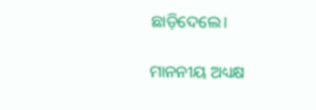ଛାଡ଼ିଦେଲେ।

ମାନନୀୟ ଅଧ୍ୟକ୍ଷ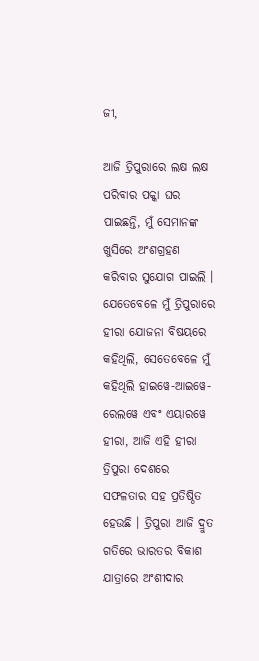ଜୀ,

ଆଜି ତ୍ରିପୁରାରେ ଲକ୍ଷ ଲକ୍ଷ ପରିବାର ପକ୍କା ଘର ପାଇଛନ୍ତି, ମୁଁ ସେମାନଙ୍କ ଖୁସିରେ ଅଂଶଗ୍ରହଣ କରିବାର ସୁଯୋଗ ପାଇଲି । ଯେତେବେଳେ ମୁଁ ତ୍ରିପୁରାରେ ହୀରା ଯୋଜନା ବିଷୟରେ କହିଥିଲି, ସେତେବେଳେ ମୁଁ କହିଥିଲି ହାଇୱେ-ଆଇୱେ-ରେଲୱେ ଏବଂ ଏୟାରୱେ ହୀରା, ଆଜି ଏହି ହୀରା ତ୍ରିପୁରା ଦେଶରେ ସଫଳତାର ସହ ପ୍ରତିଷ୍ଠିତ ହେଉଛି । ତ୍ରିପୁରା ଆଜି ଦ୍ରୁତ ଗତିରେ ଭାରତର ବିକାଶ ଯାତ୍ରାରେ ଅଂଶୀଦାର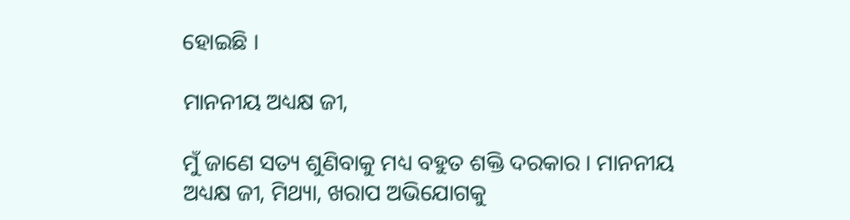ହୋଇଛି ।

ମାନନୀୟ ଅଧ୍ୟକ୍ଷ ଜୀ,

ମୁଁ ଜାଣେ ସତ୍ୟ ଶୁଣିବାକୁ ମଧ୍ୟ ବହୁତ ଶକ୍ତି ଦରକାର । ମାନନୀୟ ଅଧ୍ୟକ୍ଷ ଜୀ, ମିଥ୍ୟା, ଖରାପ ଅଭିଯୋଗକୁ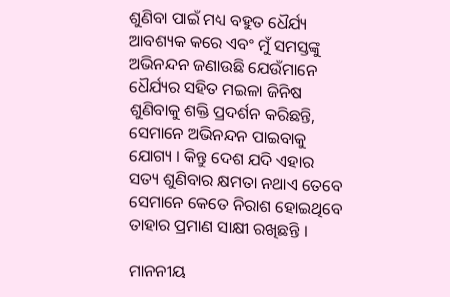ଶୁଣିବା ପାଇଁ ମଧ୍ୟ ବହୁତ ଧୈର୍ଯ୍ୟ ଆବଶ୍ୟକ କରେ ଏବଂ ମୁଁ ସମସ୍ତଙ୍କୁ ଅଭିନନ୍ଦନ ଜଣାଉଛି ଯେଉଁମାନେ ଧୈର୍ଯ୍ୟର ସହିତ ମଇଳା ଜିନିଷ ଶୁଣିବାକୁ ଶକ୍ତି ପ୍ରଦର୍ଶନ କରିଛନ୍ତି, ସେମାନେ ଅଭିନନ୍ଦନ ପାଇବାକୁ ଯୋଗ୍ୟ । କିନ୍ତୁ ଦେଶ ଯଦି ଏହାର ସତ୍ୟ ଶୁଣିବାର କ୍ଷମତା ନଥାଏ ତେବେ ସେମାନେ କେତେ ନିରାଶ ହୋଇଥିବେ ତାହାର ପ୍ରମାଣ ସାକ୍ଷୀ ରଖିଛନ୍ତି ।

ମାନନୀୟ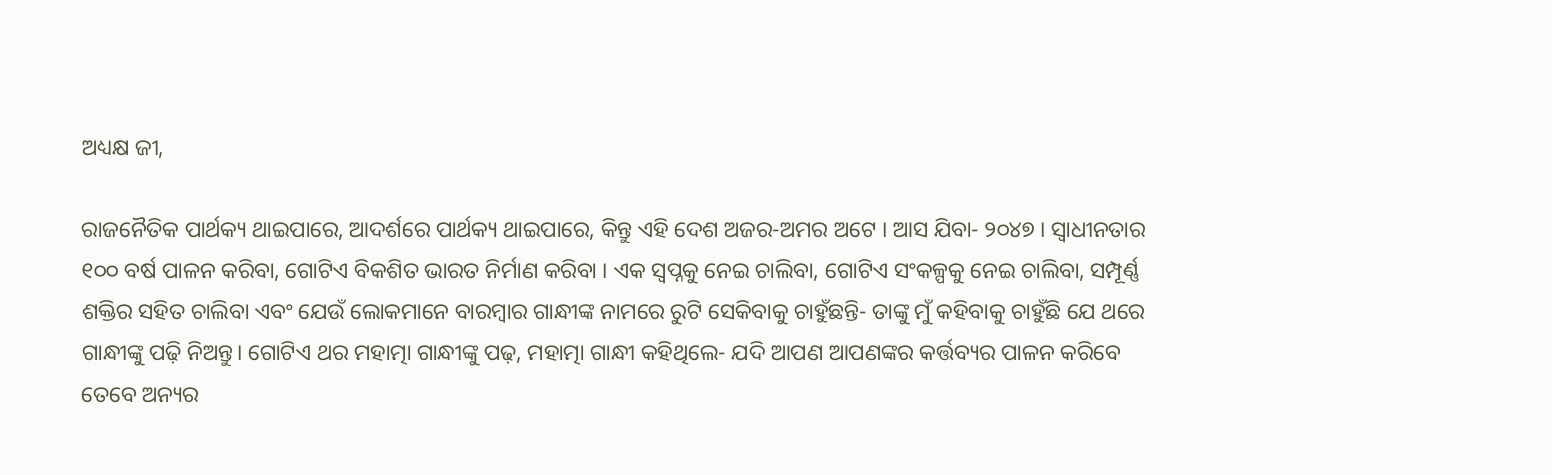ଅଧ୍ୟକ୍ଷ ଜୀ,

ରାଜନୈତିକ ପାର୍ଥକ୍ୟ ଥାଇପାରେ, ଆଦର୍ଶରେ ପାର୍ଥକ୍ୟ ଥାଇପାରେ, କିନ୍ତୁ ଏହି ଦେଶ ଅଜର-ଅମର ଅଟେ । ଆସ ଯିବା- ୨୦୪୭ । ସ୍ୱାଧୀନତାର  ୧୦୦ ବର୍ଷ ପାଳନ କରିବା, ଗୋଟିଏ ବିକଶିତ ଭାରତ ନିର୍ମାଣ କରିବା । ଏକ ସ୍ୱପ୍ନକୁ ନେଇ ଚାଲିବା, ଗୋଟିଏ ସଂକଳ୍ପକୁ ନେଇ ଚାଲିବା, ସମ୍ପୂର୍ଣ୍ଣ ଶକ୍ତିର ସହିତ ଚାଲିବା ଏବଂ ଯେଉଁ ଲୋକମାନେ ବାରମ୍ବାର ଗାନ୍ଧୀଙ୍କ ନାମରେ ରୁଟି ସେକିବାକୁ ଚାହୁଁଛନ୍ତି- ତାଙ୍କୁ ମୁଁ କହିବାକୁ ଚାହୁଁଛି ଯେ ଥରେ ଗାନ୍ଧୀଙ୍କୁ ପଢ଼ି ନିଅନ୍ତୁ। ଗୋଟିଏ ଥର ମହାତ୍ମା ଗାନ୍ଧୀଙ୍କୁ ପଢ଼, ମହାତ୍ମା ଗାନ୍ଧୀ କହିଥିଲେ- ଯଦି ଆପଣ ଆପଣଙ୍କର କର୍ତ୍ତବ୍ୟର ପାଳନ କରିବେ ତେବେ ଅନ୍ୟର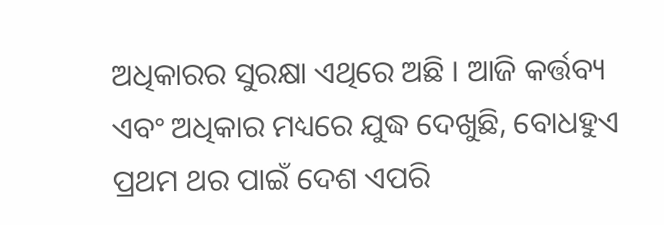ଅଧିକାରର ସୁରକ୍ଷା ଏଥିରେ ଅଛି । ଆଜି କର୍ତ୍ତବ୍ୟ ଏବଂ ଅଧିକାର ମଧ୍ୟରେ ଯୁଦ୍ଧ ଦେଖୁଛି, ବୋଧହୁଏ ପ୍ରଥମ ଥର ପାଇଁ ଦେଶ ଏପରି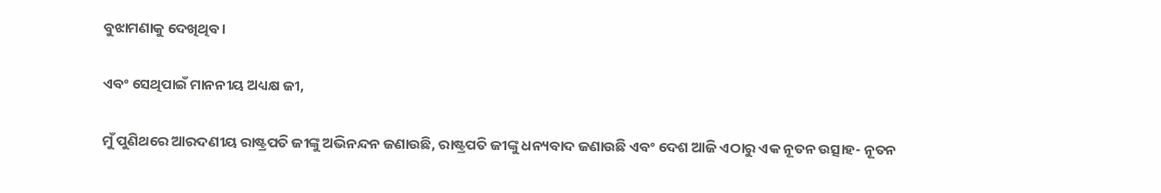ବୁଝାମଣାକୁ ଦେଖିଥିବ ।

ଏବଂ ସେଥିପାଇଁ ମାନନୀୟ ଅଧ୍ୟକ୍ଷ ଜୀ,

ମୁଁ ପୁଣିଥରେ ଆରଦଣୀୟ ରାଷ୍ଟ୍ରପତି ଜୀଙ୍କୁ ଅଭିନନ୍ଦନ ଜଣାଉଛି, ରାଷ୍ଟ୍ରପତି ଜୀଙ୍କୁ ଧନ୍ୟବାଦ ଜଣାଉଛି ଏବଂ ଦେଶ ଆଜି ଏଠାରୁ ଏକ ନୂତନ ଉତ୍ସାହ- ନୂତନ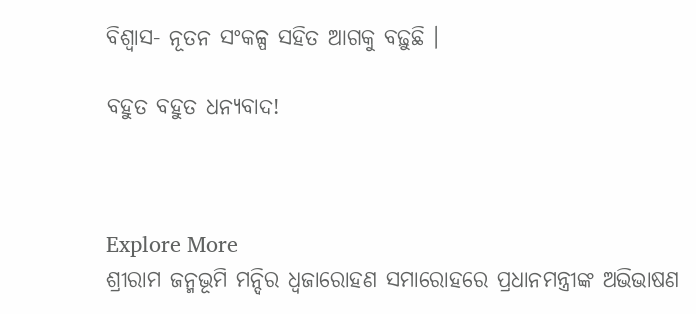ବିଶ୍ୱାସ- ନୂତନ ସଂକଳ୍ପ ସହିତ ଆଗକୁ ବଢ଼ୁଛି ।

ବହୁତ ବହୁତ ଧନ୍ୟବାଦ!



Explore More
ଶ୍ରୀରାମ ଜନ୍ମଭୂମି ମନ୍ଦିର ଧ୍ଵଜାରୋହଣ ସମାରୋହରେ ପ୍ରଧାନମନ୍ତ୍ରୀଙ୍କ ଅଭିଭାଷଣ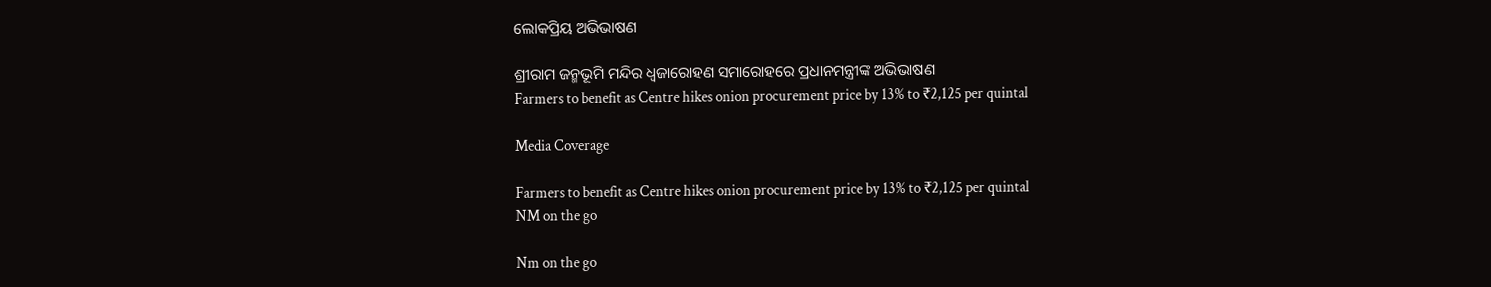ଲୋକପ୍ରିୟ ଅଭିଭାଷଣ

ଶ୍ରୀରାମ ଜନ୍ମଭୂମି ମନ୍ଦିର ଧ୍ଵଜାରୋହଣ ସମାରୋହରେ ପ୍ରଧାନମନ୍ତ୍ରୀଙ୍କ ଅଭିଭାଷଣ
Farmers to benefit as Centre hikes onion procurement price by 13% to ₹2,125 per quintal

Media Coverage

Farmers to benefit as Centre hikes onion procurement price by 13% to ₹2,125 per quintal
NM on the go

Nm on the go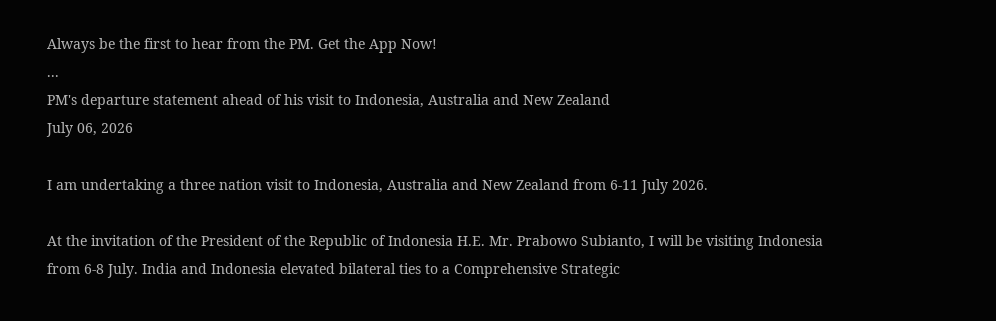Always be the first to hear from the PM. Get the App Now!
...
PM's departure statement ahead of his visit to Indonesia, Australia and New Zealand
July 06, 2026

I am undertaking a three nation visit to Indonesia, Australia and New Zealand from 6-11 July 2026.

At the invitation of the President of the Republic of Indonesia H.E. Mr. Prabowo Subianto, I will be visiting Indonesia from 6-8 July. India and Indonesia elevated bilateral ties to a Comprehensive Strategic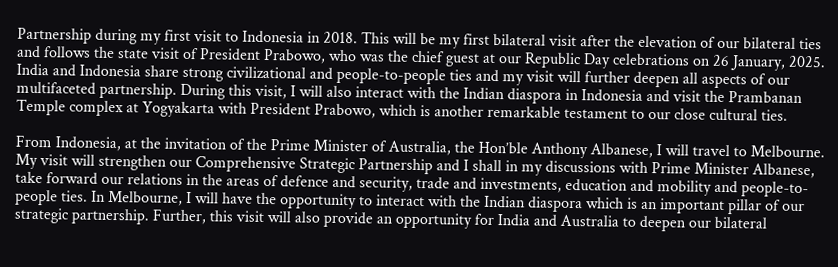Partnership during my first visit to Indonesia in 2018. This will be my first bilateral visit after the elevation of our bilateral ties and follows the state visit of President Prabowo, who was the chief guest at our Republic Day celebrations on 26 January, 2025. India and Indonesia share strong civilizational and people-to-people ties and my visit will further deepen all aspects of our multifaceted partnership. During this visit, I will also interact with the Indian diaspora in Indonesia and visit the Prambanan Temple complex at Yogyakarta with President Prabowo, which is another remarkable testament to our close cultural ties.

From Indonesia, at the invitation of the Prime Minister of Australia, the Hon’ble Anthony Albanese, I will travel to Melbourne. My visit will strengthen our Comprehensive Strategic Partnership and I shall in my discussions with Prime Minister Albanese, take forward our relations in the areas of defence and security, trade and investments, education and mobility and people-to-people ties. In Melbourne, I will have the opportunity to interact with the Indian diaspora which is an important pillar of our strategic partnership. Further, this visit will also provide an opportunity for India and Australia to deepen our bilateral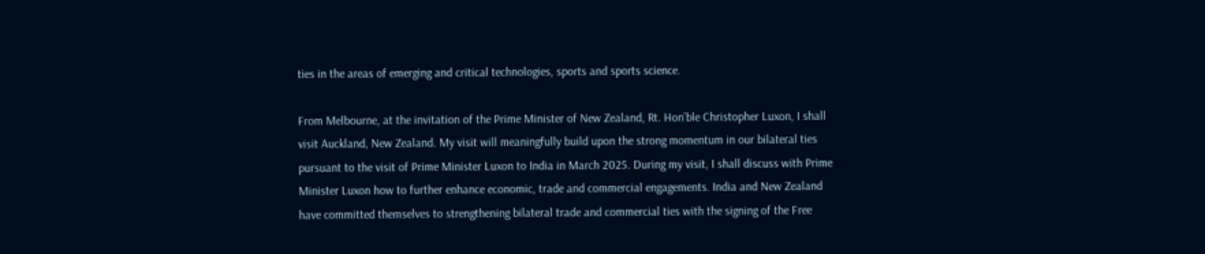ties in the areas of emerging and critical technologies, sports and sports science.

From Melbourne, at the invitation of the Prime Minister of New Zealand, Rt. Hon’ble Christopher Luxon, I shall visit Auckland, New Zealand. My visit will meaningfully build upon the strong momentum in our bilateral ties pursuant to the visit of Prime Minister Luxon to India in March 2025. During my visit, I shall discuss with Prime Minister Luxon how to further enhance economic, trade and commercial engagements. India and New Zealand have committed themselves to strengthening bilateral trade and commercial ties with the signing of the Free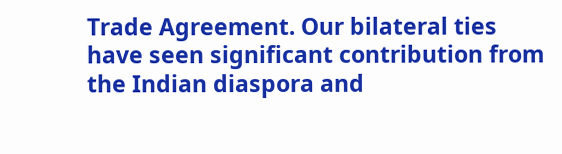Trade Agreement. Our bilateral ties have seen significant contribution from the Indian diaspora and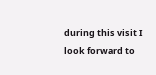during this visit I look forward to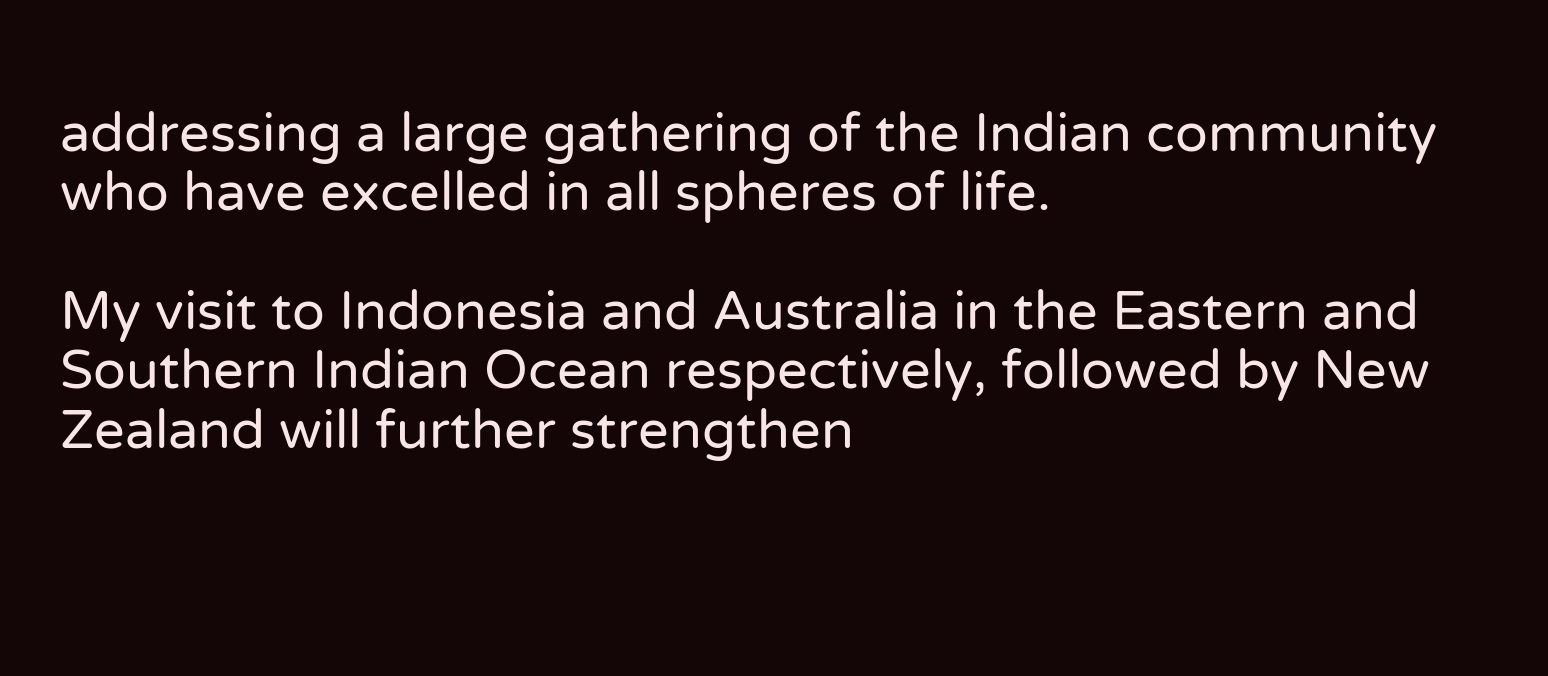addressing a large gathering of the Indian community who have excelled in all spheres of life.

My visit to Indonesia and Australia in the Eastern and Southern Indian Ocean respectively, followed by New Zealand will further strengthen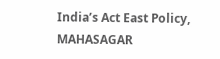India’s Act East Policy, MAHASAGAR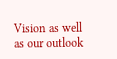Vision as well as our outlook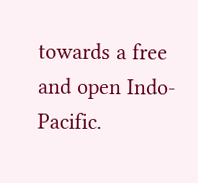towards a free and open Indo-Pacific.